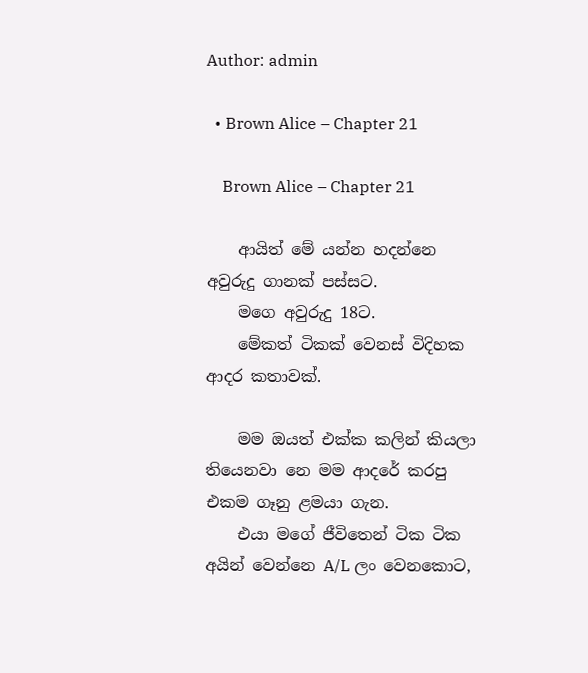Author: admin

  • Brown Alice – Chapter 21

    Brown Alice – Chapter 21

    ආයිත් මේ යන්න හදන්නෙ අවුරුදු ගානක් පස්සට.
    මගෙ අවුරුදු 18ට.
    මේකත් ටිකක් වෙනස් විදිහක ආදර කතාවක්.

    මම ඔයත් එක්ක කලින් කියලා තියෙනවා නෙ මම ආදරේ කරපු එකම ගෑනු ළමයා ගැන.
    එයා මගේ ජීවිතෙන් ටික ටික අයින් වෙන්නෙ A/L ලං වෙනකොට,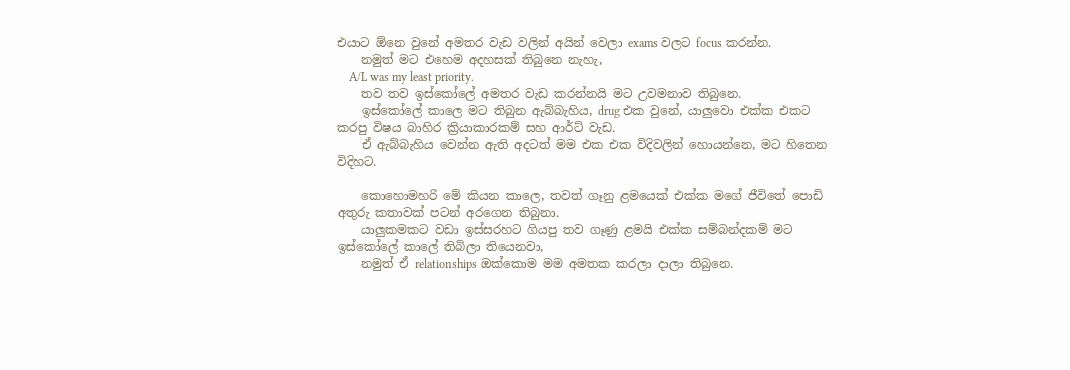එයාට ඕනෙ වුනේ අමතර වැඩ වලින් අයින් වෙලා exams වලට focus කරන්න.
    නමුත් මට එහෙම අදහසක් තිබුනෙ නැහැ,
    A/L was my least priority.
    තව තව ඉස්කෝලේ අමතර වැඩ කරන්නයි මට උවමනාව තිබුනෙ.
    ඉස්කෝලේ කාලෙ මට තිබුන ඇබ්බැහිය, drug එක වුනේ, යාලුවො එක්ක එකට කරපු විෂය බාහිර ක්‍රියාකාරකම් සහ ආර්ට් වැඩ.
    ඒ ඇබ්බැහිය වෙන්න ඇති අදටත් මම එක එක විදිවලින් හොයන්නෙ, මට හිතෙන විදිහට.

    කොහොමහරි මේ කියන කාලෙ, තවත් ගෑනු ළමයෙක් එක්ක මගේ ජීවිතේ පොඩි අතුරු කතාවක් පටන් අරගෙන තිබුනා.
    යාලුකමකට වඩා ඉස්සරහට ගියපු තව ගෑණු ළමයි එක්ක සම්බන්දකම් මට ඉස්කෝලේ කාලේ තිබිලා තියෙනවා,
    නමුත් ඒ relationships ඔක්කොම මම අමතක කරලා දාලා තිබුනෙ.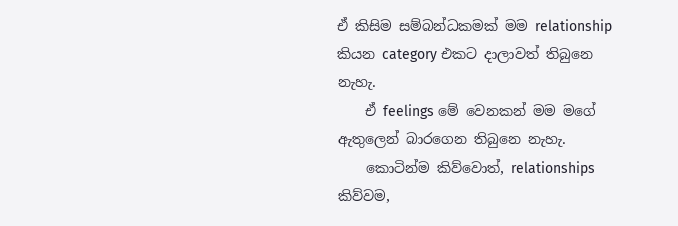ඒ කිසිම සම්බන්ධකමක් මම relationship කියන category එකට දාලාවත් තිබුනෙ නැහැ.
    ඒ feelings මේ වෙනකන් මම මගේ ඇතුලෙන් බාරගෙන තිබුනෙ නැහැ.
    කොටින්ම කිව්වොත්, relationships කිව්වම,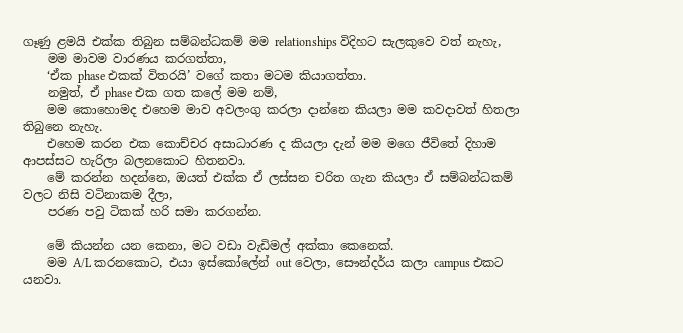ගෑණු ළමයි එක්ක තිබුන සම්බන්ධකම් මම relationships විදිහට සැලකුවෙ වත් නැහැ,
    මම මාවම වාරණය කරගත්තා,
    ‘ඒක phase එකක් විතරයි’ වගේ කතා මටම කියාගත්තා.
    නමුත්, ඒ phase එක ගත කලේ මම නම්,
    මම කොහොමද එහෙම මාව අවලංගු කරලා දාන්නෙ කියලා මම කවදාවත් හිතලා තිබුනෙ නැහැ.
    එහෙම කරන එක කොච්චර අසාධාරණ ද කියලා දැන් මම මගෙ ජීවිතේ දිහාම ආපස්සට හැරිලා බලනකොට හිතනවා.
    මේ කරන්න හදන්නෙ, ඔයත් එක්ක ඒ ලස්සන චරිත ගැන කියලා ඒ සම්බන්ධකම් වලට නිසි වටිනාකම දීලා,
    පරණ පවු ටිකක් හරි සමා කරගන්න.

    මේ කියන්න යන කෙනා, මට වඩා වැඩිමල් අක්කා කෙනෙක්.
    මම A/L කරනකොට, එයා ඉස්කෝලේන් out වෙලා, සෞන්දර්ය කලා campus එකට යනවා.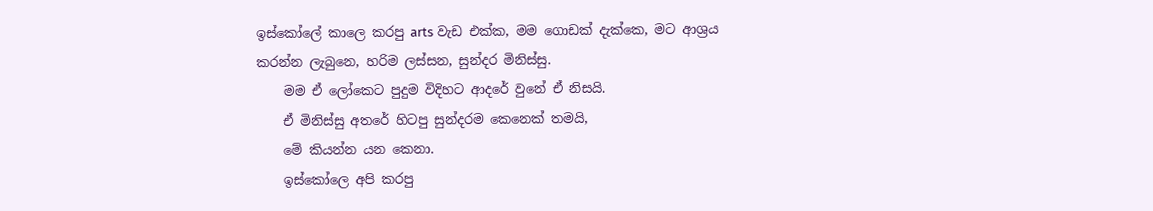ඉස්කෝලේ කාලෙ කරපු arts වැඩ එක්ක, මම ගොඩක් දැක්කෙ, මට ආශ්‍රය කරන්න ලැබුනෙ, හරිම ලස්සන, සුන්දර මිනිස්සු.
    මම ඒ ලෝකෙට පුදුම විදිහට ආදරේ වුනේ ඒ නිසයි.
    ඒ මිනිස්සු අතරේ හිටපු සුන්දරම කෙනෙක් තමයි,
    මේ කියන්න යන කෙනා.
    ඉස්කෝලෙ අපි කරපු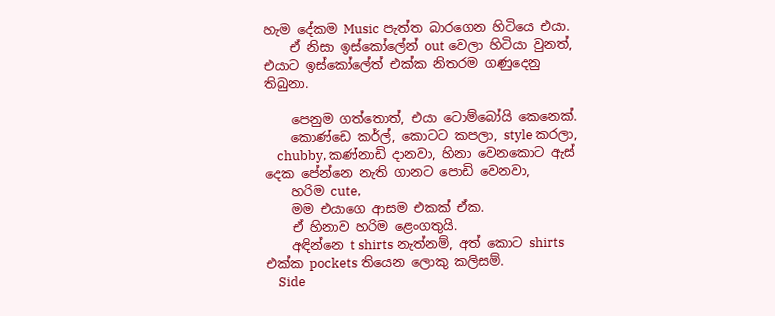හැම දේකම Music පැත්ත බාරගෙන හිටියෙ එයා.
    ඒ නිසා ඉස්කෝලේන් out වෙලා හිටියා වුනත්, එයාට ඉස්කෝලේත් එක්ක නිතරම ගණුදෙනු තිබුනා.

    පෙනුම ගත්තොත්, එයා ටොම්බෝයි කෙනෙක්.
    කොණ්ඩෙ කර්ල්, කොටට කපලා, style කරලා,
    chubby, කණ්නාඩි දානවා, හිනා වෙනකොට ඇස් දෙක පේන්නෙ නැති ගානට පොඩි වෙනවා,
    හරිම cute,
    මම එයාගෙ ආසම එකක් ඒක.
    ඒ හිනාව හරිම ළෙංගතුයි.
    අඳින්නෙ t shirts නැත්නම්, අත් කොට shirts එක්ක pockets තියෙන ලොකු කලිසම්.
    Side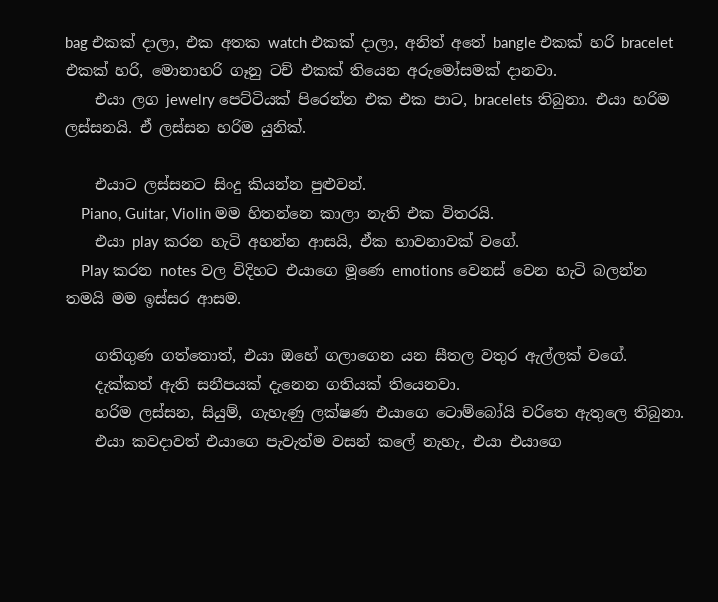bag එකක් දාලා, එක අතක watch එකක් දාලා, අනිත් අතේ bangle එකක් හරි bracelet එකක් හරි, මොනාහරි ගෑනු ටච් එකක් තියෙන අරුමෝසමක් දානවා.
    එයා ලග jewelry පෙට්ටියක් පිරෙන්න එක එක පාට, bracelets තිබුනා. එයා හරිම ලස්සනයි. ඒ ලස්සන හරිම යුනික්.

    එයාට ලස්සනට සිංදු කියන්න පුළුවන්.
    Piano, Guitar, Violin මම හිතන්නෙ කාලා නැති එක විතරයි.
    එයා play කරන හැටි අහන්න ආසයි, ඒක භාවනාවක් වගේ.
    Play කරන notes වල විදිහට එයාගෙ මූණෙ emotions වෙනස් වෙන හැටි බලන්න තමයි මම ඉස්සර ආසම.

    ගතිගුණ ගත්තොත්, එයා ඔහේ ගලාගෙන යන සීතල වතුර ඇල්ලක් වගේ.
    දැක්කත් ඇති සනීපයක් දැනෙන ගතියක් තියෙනවා.
    හරිම ලස්සන, සියුම්, ගැහැණු ලක්ෂණ එයාගෙ ටොම්බෝයි චරිතෙ ඇතුලෙ තිබුනා.
    එයා කවදාවත් එයාගෙ පැවැත්ම වසන් කලේ නැහැ, එයා එයාගෙ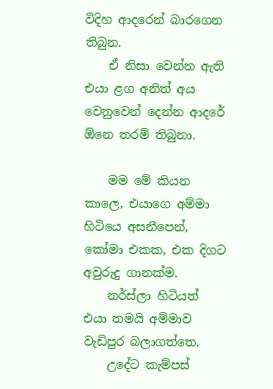විදිහ ආදරෙන් බාර‍ගෙන තිබුන.
    ඒ නිසා වෙන්න ඇති එයා ළග අනිත් අය වෙනුවෙන් දෙන්න ආදරේ ඕනෙ තරම් තිබුනා.

    මම මේ කියන කාලෙ, එයාගෙ අම්මා හිටියෙ අසනීපෙන්, කෝමා එකක, එක දිගට අවුරුදු ගානක්ම.
    නර්ස්ලා හිටියත් එයා තමයි අම්මාව වැඩිපුර බලාගත්තෙ.
    උදේට කැම්පස්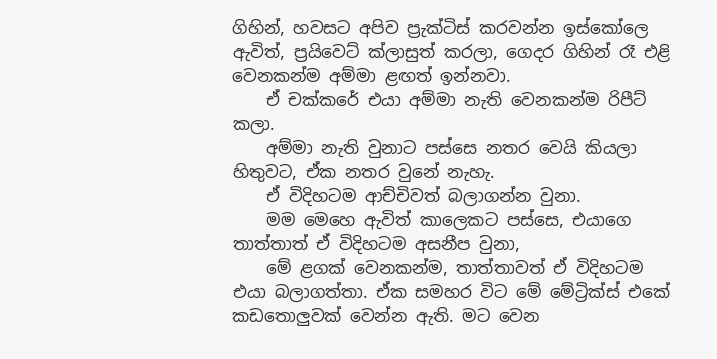ගිහින්, හවසට අපිව ප්‍රැක්ටිස් කරවන්න ඉස්කෝලෙ ඇවිත්, ප්‍රයිවෙට් ක්ලාසුත් කරලා, ගෙදර ගිහින් රෑ එළි වෙනකන්ම අම්මා ළඟත් ඉන්නවා.
    ඒ චක්කරේ එයා අම්මා නැති වෙනකන්ම රිපීට් කලා.
    අම්මා නැති වුනාට පස්සෙ නතර වෙයි කියලා හිතුවට, ඒක නතර වුනේ නැහැ.
    ඒ විදිහටම ආච්චිවත් බලාගන්න වුනා.
    මම මෙහෙ ඇවිත් කාලෙකට පස්සෙ, එයාගෙ තාත්තාත් ඒ විදිහටම අසනීප වුනා,
    මේ ළගක් වෙනකන්ම, තාත්තාවත් ඒ විදිහටම එයා බලාගත්තා. ඒක සමහර විට මේ මේට්‍රික්ස් එකේ කඩතොලුවක් වෙන්න ඇති. මට වෙන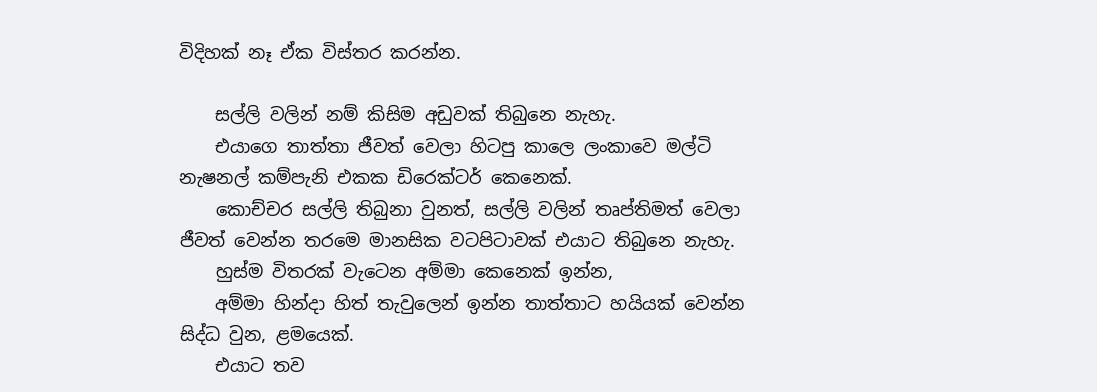විදිහක් නෑ ඒක විස්තර කරන්න.

    සල්ලි වලින් නම් කිසිම අඩුවක් තිබුනෙ නැහැ.
    එයාගෙ තාත්තා ජීවත් වෙලා හිටපු කාලෙ ලංකාවෙ මල්ටි නැෂනල් කම්පැනි එකක ඩිරෙක්ටර් කෙනෙක්.
    කොච්චර සල්ලි තිබුනා වුනත්, සල්ලි වලින් තෘප්තිමත් වෙලා ජීවත් වෙන්න තරමෙ මානසික වටපිටාවක් එයාට තිබුනෙ නැහැ.
    හුස්ම විතරක් වැටෙන අම්මා කෙනෙක් ඉන්න,
    අම්මා හින්දා හිත් තැවුලෙන් ඉන්න තාත්තාට හයියක් වෙන්න සිද්ධ වුන, ළමයෙක්.
    එයාට තව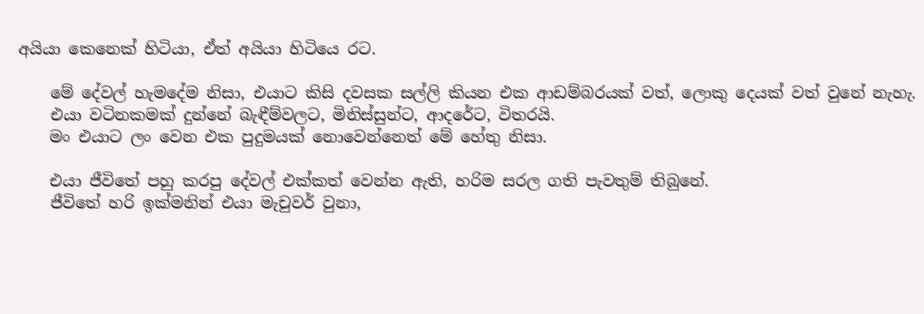අයියා කෙනෙක් හිටියා, ඒත් අයියා හිටියෙ රට.

    මේ දේවල් හැමදේම නිසා, එයාට කිසි දවසක සල්ලි කියන එක ආඩම්බරයක් වත්, ලොකු දෙයක් වත් වුනේ නැහැ.
    එයා වටිනකමක් දුන්නේ බැඳීම්වලට, මිනිස්සුන්ට, ආදරේට, විතරයි.
    මං එයාට ලං වෙන එක පුදුමයක් නොවෙන්නෙත් මේ හේතු නිසා.

    එයා ජීවිතේ පහු කරපු දේවල් එක්කත් වෙන්න ඇති, හරිම සරල ගති පැවතුම් තිබුනේ.
    ජීවිතේ හරි ඉක්මනින් එයා මැචුවර් වුනා,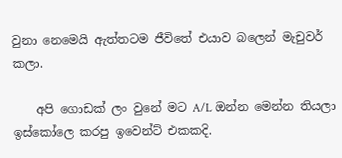වුනා නෙමෙයි ඇත්තටම ජීවිතේ එයාව බලෙන් මැචුවර් කලා.

    අපි ගොඩක් ලං වුනේ මට A/L ඔන්න මෙන්න තියලා ඉස්කෝලෙ කරපු ඉවෙන්ට් එකකදි.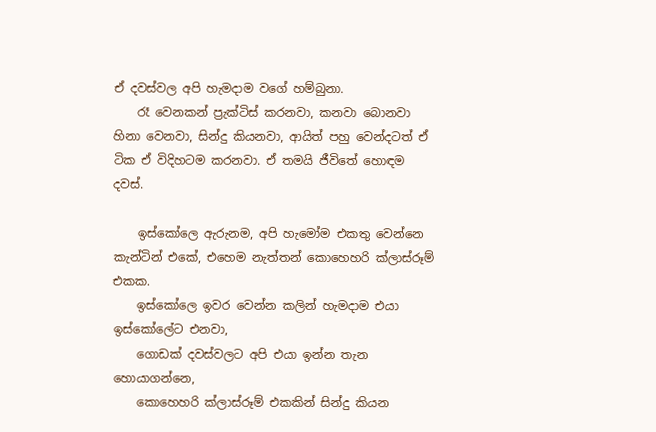ඒ දවස්වල අපි හැමදාම වගේ හම්බුනා.
    රෑ වෙනකන් ප්‍රැක්ටිස් කරනවා, කනවා බොනවා හිනා වෙනවා, සින්දු කියනවා, ආයිත් පහු වෙන්දටත් ඒ ටික ඒ විදිහටම කරනවා. ඒ තමයි ජීවිතේ හොඳම දවස්.

    ඉස්කෝලෙ ඇරුනම, අපි හැමෝම එකතු වෙන්නෙ කැන්ටින් එකේ, එහෙම නැත්තන් කොහෙහරි ක්ලාස්රූම් එකක.
    ඉස්කෝලෙ ඉවර වෙන්න කලින් හැමදාම එයා ඉස්කෝලේට එනවා,
    ගොඩක් දවස්වලට අපි එයා ඉන්න තැන හොයාගන්නෙ,
    කොහෙහරි ක්ලාස්රූම් එකකින් සින්දු කියන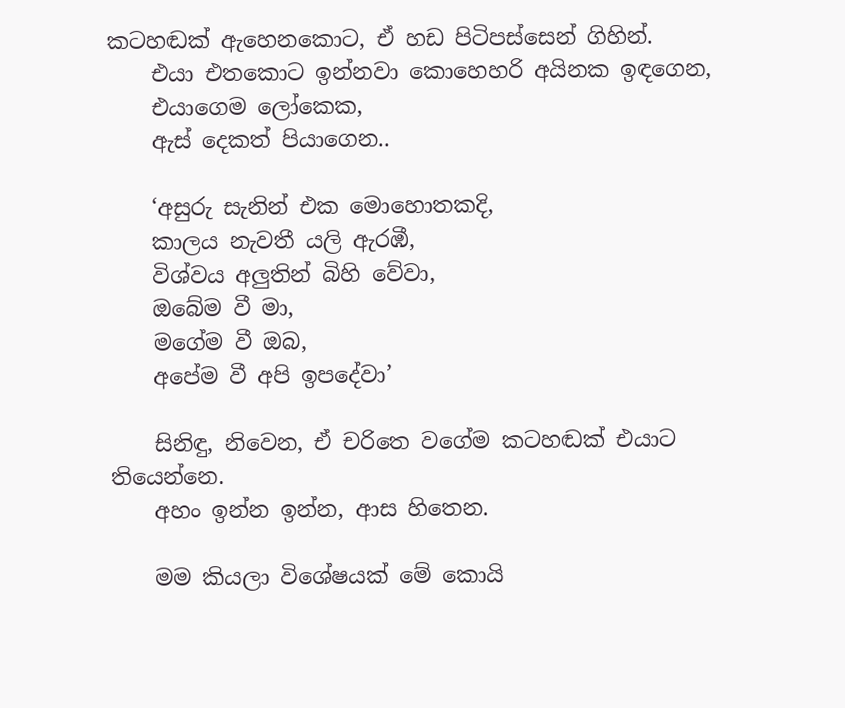කටහඬක් ඇහෙනකොට, ඒ හඩ පිටිපස්සෙන් ගිහින්.
    එයා එතකොට ඉන්නවා කොහෙහරි අයිනක ඉඳගෙන,
    එයාගෙම ලෝකෙක,
    ඇස් දෙකත් පියාගෙන..

    ‘අසුරු සැනින් එක මොහොතකදි,
    කාලය නැවතී යලි ඇරඹී,
    විශ්වය අලුතින් බිහි වේවා,
    ඔබේම වී මා,
    මගේම වී ඔබ,
    අපේම වී අපි ඉපදේවා’

    සිනිඳු, නිවෙන, ඒ චරිතෙ වගේම කටහඬක් එයාට තියෙන්නෙ.
    අහං ඉන්න ඉන්න, ආස හිතෙන.

    මම කියලා විශේෂයක් මේ කොයි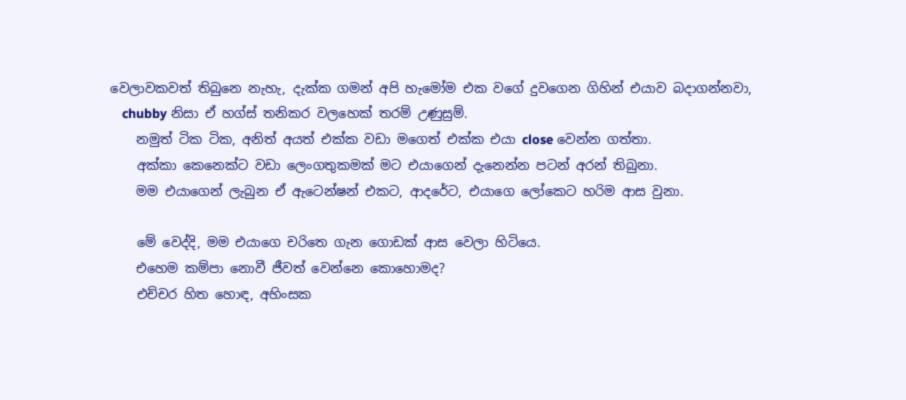වෙලාවකවත් තිබුනෙ නැහැ, දැක්ක ගමන් අපි හැමෝම එක වගේ දුවගෙන ගිහින් එයාව බදාගන්නවා,
    chubby නිසා ඒ හග්ස් තනිකර වලහෙක් තරම් උණුසුම්.
    නමුත් ටික ටික, අනිත් අයත් එක්ක වඩා මගෙත් එක්ක එයා close වෙන්න ගත්තා.
    අක්කා කෙනෙක්ට වඩා ලෙංගතුකමක් මට එයාගෙන් දැනෙන්න පටන් අරන් තිබුනා.
    මම එයාගෙන් ලැබුන ඒ ඇ‍ටෙන්ෂන් එකට, ආදරේට, එයාගෙ ලෝකෙට හරිම ආස වුනා.

    මේ වෙද්දි, මම එයාගෙ චරිතෙ ගැන ගොඩක් ආස වෙලා හිටියෙ.
    එහෙම කම්පා නොවී ජීවත් වෙන්නෙ කොහොමද?
    එච්චර හිත හොඳ, අහිංසක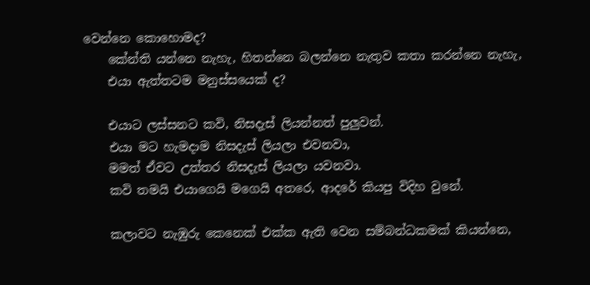වෙන්නෙ කොහොමද?
    කේන්ති යන්නෙ නැහැ, හිතන්නෙ බලන්නෙ නැතුව කතා කරන්නෙ නැහැ,
    එයා ඇත්තටම මනුස්සයෙක් ද?

    එයාට ලස්සනට කවි, නිසදැස් ලියන්නත් පුලුවන්.
    එයා මට හැමදාම නිසදැස් ලියලා එවනවා,
    මමත් ඒවට උත්තර නිසදැස් ලියලා යවනවා.
    කවි තමයි එයාගෙයි මගෙයි අතරෙ, ආදරේ කියපු විදිහ වුනේ.

    කලාවට නැඹුරු කෙනෙක් එක්ක ඇති වෙන සම්බන්ධකමක් කියන්නෙ,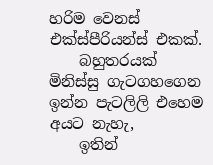හරිම වෙනස් එක්ස්පීරියන්ස් එකක්.
    බහුතරයක් මිනිස්සු ගැටගහගෙන ඉන්න පැටලිලි එහෙම අයට නැහැ,
    ඉතින්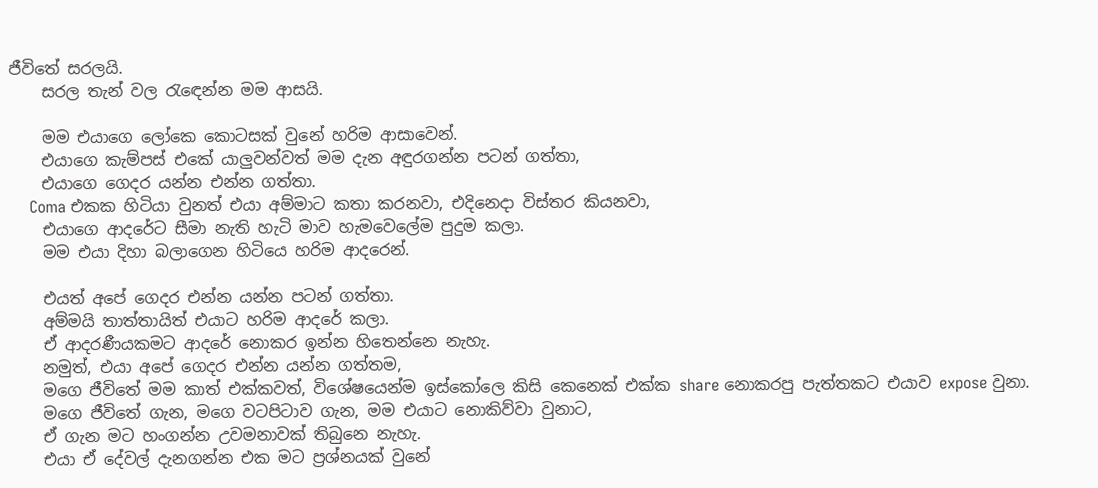ජීවිතේ සරලයි.
    සරල තැන් වල රැඳෙන්න මම ආසයි.

    මම එයාගෙ ලෝකෙ කොටසක් වුනේ හරිම ආසාවෙන්.
    එයාගෙ කැම්පස් එකේ යාලුවන්වත් මම දැන අඳුරගන්න පටන් ගත්තා,
    එයාගෙ ගෙදර යන්න එන්න ගත්තා.
    Coma එකක හිටියා වුනත් එයා අම්මාට කතා කරනවා, එදිනෙදා විස්තර කියනවා,
    එයාගෙ ආදරේට සීමා නැති හැටි මාව හැමවෙලේම පුදුම කලා.
    මම එයා දිහා බලාගෙන හිටියෙ හරිම ආදරෙන්.

    එයත් අපේ ගෙදර එන්න යන්න පටන් ගත්තා.
    අම්මයි තාත්තායිත් එයාට හරිම ආදරේ කලා.
    ඒ ආදරණීයකමට ආදරේ නොකර ඉන්න හිතෙන්නෙ නැහැ.
    නමුත්, එයා අපේ ගෙදර එන්න යන්න ගත්තම,
    මගෙ ජීවිතේ මම කාත් එක්කවත්, විශේෂයෙන්ම ඉස්කෝලෙ කිසි කෙනෙක් එක්ක share නොකරපු පැත්තකට එයාව expose වුනා.
    මගෙ ජීවිතේ ගැන, මගෙ වටපිටාව ගැන, මම එයාට නොකිව්වා වුනාට,
    ඒ ගැන මට හංගන්න උවමනාවක් තිබුනෙ නැහැ.
    එයා ඒ දේවල් දැනගන්න එක මට ප්‍රශ්නයක් වුනේ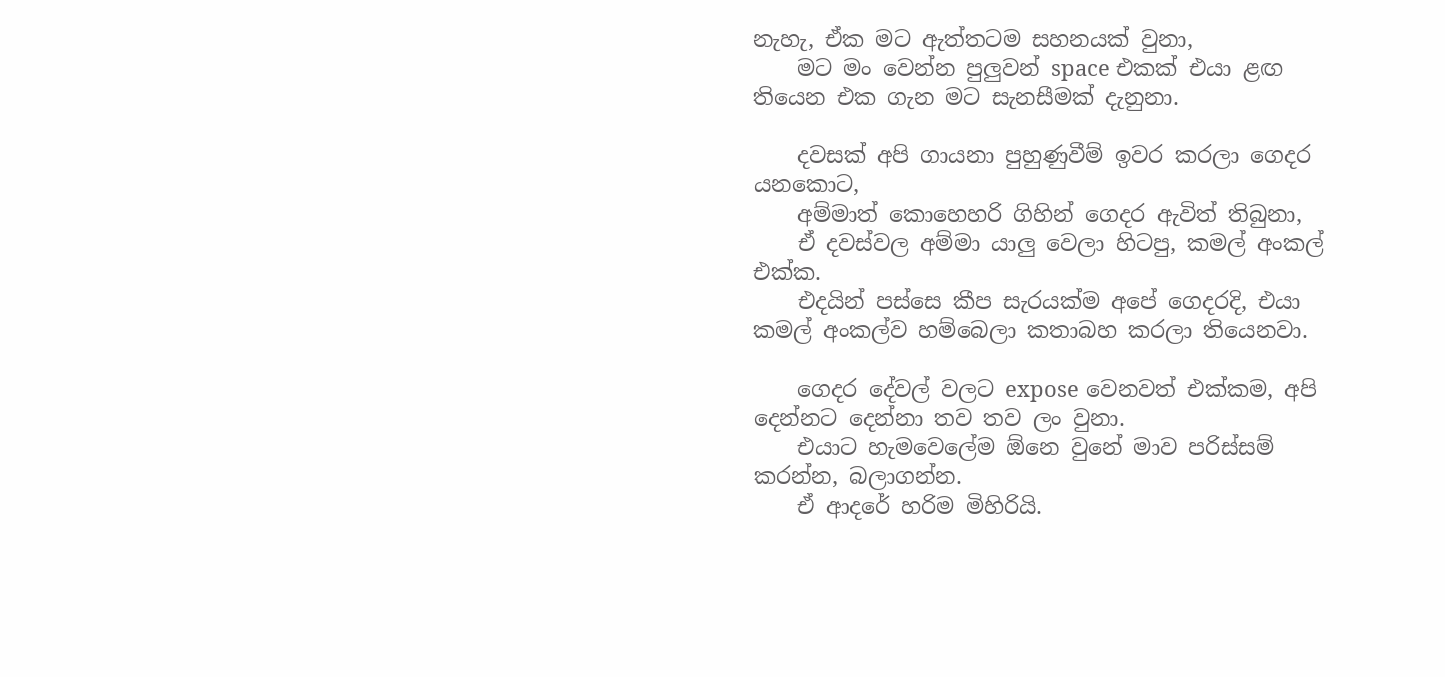නැහැ, ඒක මට ඇත්තටම සහනයක් වුනා,
    මට මං වෙන්න පුලුවන් space එකක් එයා ළඟ තියෙන එක ගැන මට සැනසීමක් දැනුනා.

    දවසක් අපි ගායනා පුහුණුවීම් ඉවර කරලා ගෙදර යනකොට,
    අම්මාත් කොහෙහරි ගිහින් ගෙදර ඇවිත් තිබුනා,
    ඒ දවස්වල අම්මා යාලු වෙලා හිටපු, කමල් අංකල් එක්ක.
    එදයින් පස්සෙ කීප සැරයක්ම අපේ ගෙදරදි, එයා කමල් අංකල්ව හම්බෙලා කතාබහ කරලා තියෙනවා.

    ගෙදර දේවල් වලට expose වෙනවත් එක්කම, අපි දෙන්නට දෙන්නා තව තව ලං වුනා.
    එයාට හැමවෙලේම ඕනෙ වුනේ මාව පරිස්සම් කරන්න, බලාගන්න.
    ඒ ආදරේ හරිම මිහිරියි.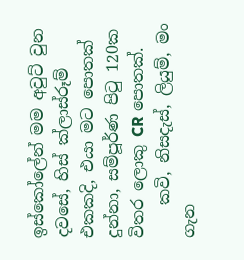ඉස්කෝලේන් මම අවුට් වුන දවසේ, හිස් ක්ලාස්රූම් එකකදි, එයා මට පොතක් දුන්නා, සම්පූර්ණ පිටු 120ක විතර ලොකු CR පොතක්.
    කවි, නිසදැස්, ලියුම්, මං ගැන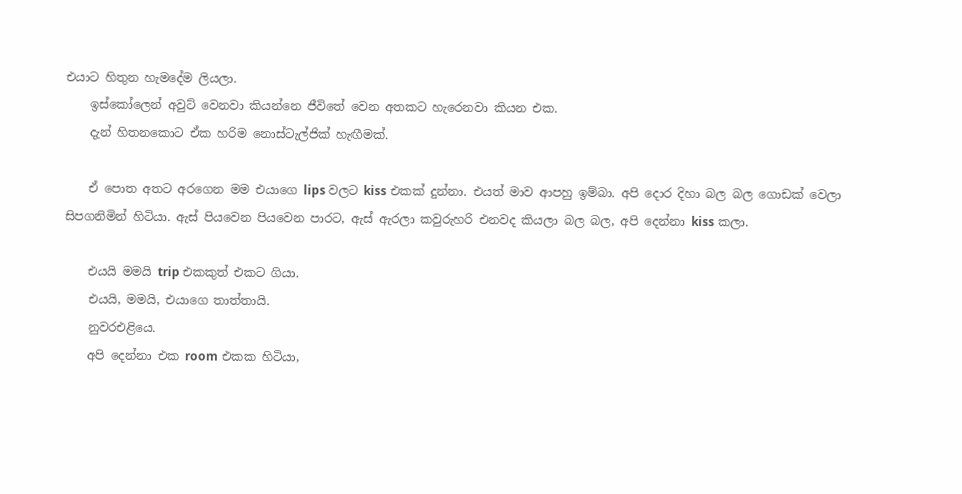එයාට හිතුන හැමදේම ලියලා.
    ඉස්කෝලෙන් අවුට් වෙනවා කියන්නෙ ජීවිතේ වෙන අතකට හැරෙනවා කියන එක.
    දැන් හිතනකොට ඒක හරිම නොස්ටැල්ජික් හැඟීමක්.

    ඒ පොත අතට අරගෙන මම එයාගෙ lips වලට kiss එකක් දුන්නා. එයත් මාව ආපහු ඉම්බා. අපි දොර දිහා බල බල ගොඩක් වෙලා සිපගනිමින් හිටියා. ඇස් පියවෙන පියවෙන පාරට, ඇස් ඇරලා කවුරුහරි එනවද කියලා බල බල, අපි දෙන්නා kiss කලා.

    එයයි මමයි trip එකකුත් එකට ගියා.
    එයයි, මමයි, එයාගෙ තාත්තායි.
    නුවරඑළියෙ.
    අපි දෙන්නා එක room එකක හිටියා,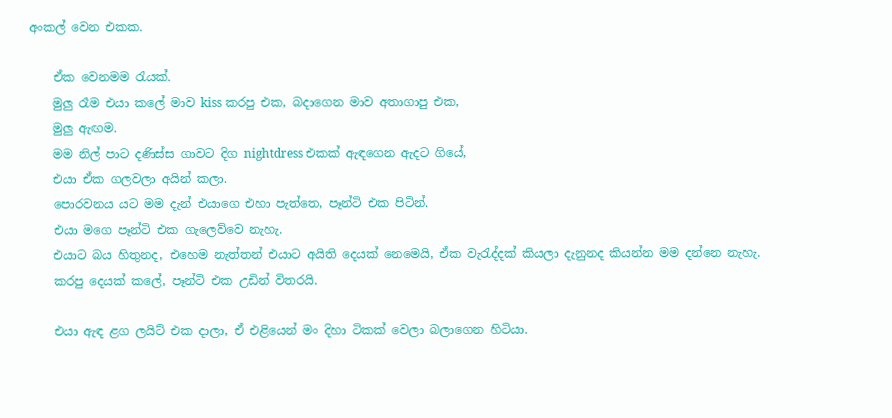අංකල් වෙන එකක.

    ඒක වෙනමම රැයක්.
    මුලු රෑම එයා කලේ මාව kiss කරපු එක, බදාගෙන මාව අතාගාපු එක,
    මුලු ඇඟම.
    මම නිල් පාට දණිස්ස ගාවට දිග nightdress එකක් ඇඳගෙන ඇදට ගියේ,
    එයා ඒක ගලවලා අයින් කලා.
    පොරවනය යට මම දැන් එයාගෙ එහා පැත්තෙ, පෑන්ටි එක පිටින්.
    එයා මගෙ පෑන්ටි එක ගැලෙව්වෙ නැහැ.
    එයාට බය හිතුනද, එහෙම නැත්තන් එයාට අයිති දෙයක් නෙමෙයි, ඒක වැරැද්දක් කියලා දැනුනද කියන්න මම දන්නෙ නැහැ.
    කරපු දෙයක් කලේ, පෑන්ටි එක උඩින් විතරයි.

    එයා ඇඳ ළග ලයිට් එක දාලා, ඒ එළියෙන් මං දිහා ටිකක් වෙලා බලාගෙන හිටියා.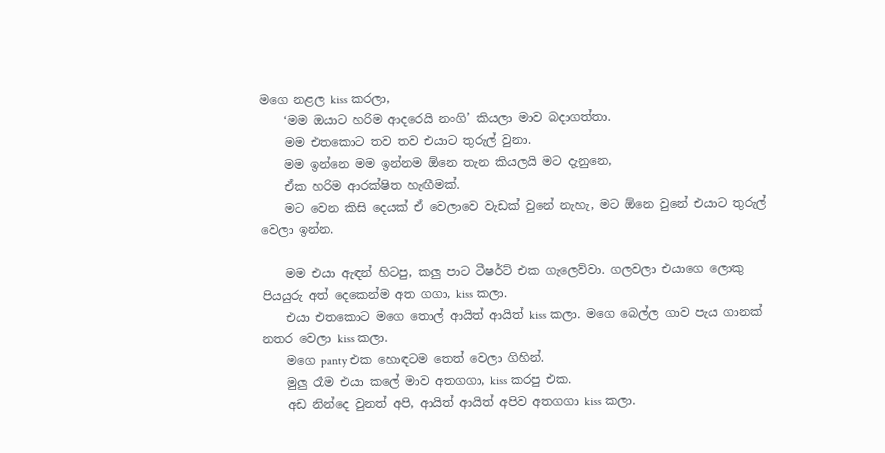මගෙ නළල kiss කරලා,
    ‘මම ඔයාට හරිම ආදරෙයි නංගි’ කියලා මාව බදාගත්තා.
    මම එතකොට තව තව එයාට තුරුල් වුනා.
    මම ඉන්නෙ මම ඉන්නම ඕනෙ තැන කියලයි මට දැනුනෙ,
    ඒක හරිම ආරක්ෂිත හැඟීමක්.
    මට වෙන කිසි දෙයක් ඒ වෙලාවෙ වැඩක් වුනේ නැහැ, මට ඕනෙ වුනේ එයාට තුරුල් වෙලා ඉන්න.

    මම එයා ඇඳන් හිටපු, කලු පාට ටීෂර්ට් එක ගැලෙව්වා. ගලවලා එයාගෙ ලොකු පියයුරු අත් දෙකෙන්ම අත ගගා, kiss කලා.
    එයා එතකොට මගෙ තොල් ආයිත් ආයිත් kiss කලා. මගෙ බෙල්ල ගාව පැය ගානක් නතර වෙලා kiss කලා.
    මගෙ panty එක හොඳටම තෙත් වෙලා ගිහින්.
    මුලු රෑම එයා කලේ මාව අතගගා, kiss කරපු එක.
    අඩ නින්දෙ වුනත් අපි, ආයිත් ආයිත් අපිව අතගගා kiss කලා.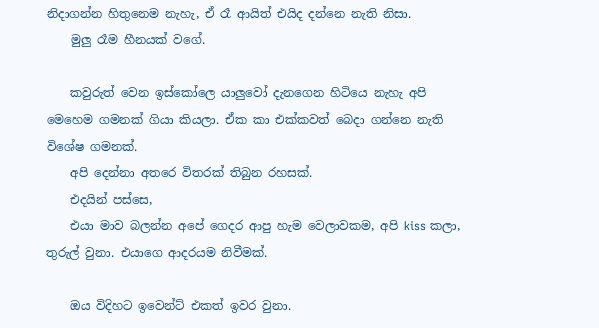නිදාගන්න හිතුනෙම නැහැ, ඒ රෑ ආයිත් එයිද දන්නෙ නැති නිසා.
    මුලු රෑම හීනයක් වගේ.

    කවුරුත් වෙන ඉස්කෝලෙ යාලුවෝ දැනගෙන හිටියෙ නැහැ අපි මෙහෙම ගමනක් ගියා කියලා. ඒක කා එක්කවත් බෙදා ගන්නෙ නැති විශේෂ ගමනක්.
    අපි දෙන්නා අතරෙ විතරක් තිබුන රහසක්.
    එදයින් පස්සෙ,
    එයා මාව බලන්න අපේ ගෙදර ආපු හැම වෙලාවකම, අපි kiss කලා, තුරුල් වුනා. එයාගෙ ආදරයම නිවීමක්.

    ඔය විදිහට ඉවෙන්ට් එකත් ඉවර වුනා.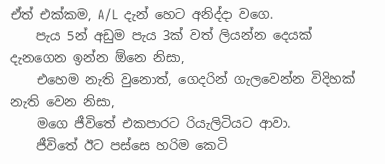ඒත් එක්කම, A/L දැන් හෙට අනිද්දා වගෙ.
    පැය 5න් අඩුම පැය 3ක් වත් ලියන්න දෙයක් දැනගෙන ඉන්න ඕනෙ නිසා,
    එහෙම නැති වුනොත්, ගෙදරින් ගැලවෙන්න විදිහක් නැති වෙන නිසා,
    මගෙ ජීවිතේ එකපාරට රියැලිටියට ආවා.
    ජීවිතේ ඊට පස්සෙ හරිම කෙටි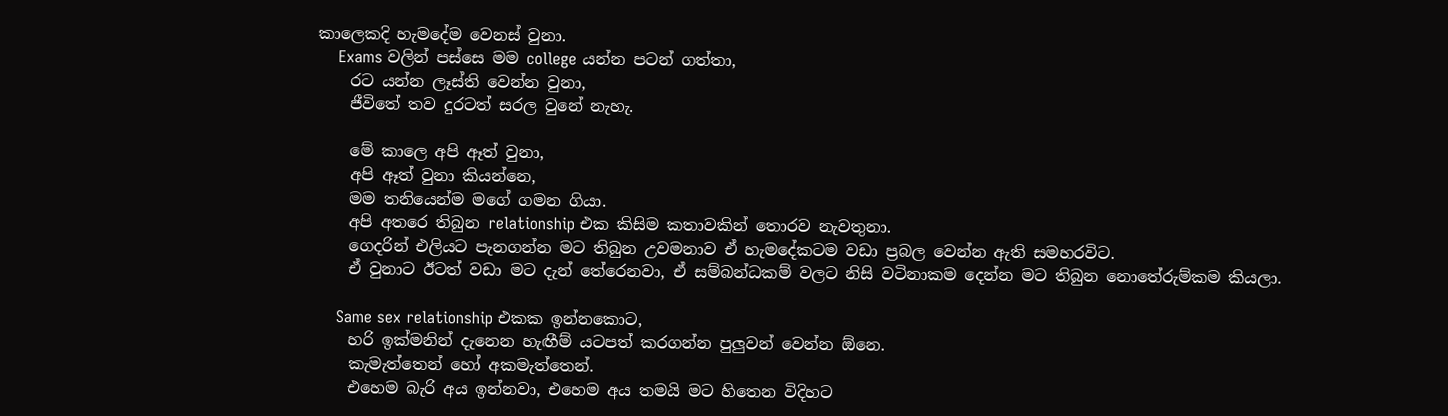කාලෙකදි හැමදේම වෙනස් වුනා.
    Exams වලින් පස්සෙ මම college යන්න පටන් ගත්තා,
    රට යන්න ලෑස්ති වෙන්න වුනා,
    ජීවිතේ තව දුරටත් සරල වුනේ නැහැ.

    මේ කාලෙ අපි ඈත් වුනා,
    අපි ඈත් වුනා කියන්නෙ,
    මම තනියෙන්ම මගේ ගමන ගියා.
    අපි අතරෙ තිබුන relationship එක කිසිම කතාවකින් තොරව නැවතුනා.
    ගෙදරින් එලියට පැනගන්න මට තිබුන උවමනාව ඒ හැමදේකටම වඩා ප්‍රබල වෙන්න ඇති සමහරවිට.
    ඒ වුනාට ඊටත් වඩා මට දැන් තේරෙනවා, ඒ සම්බන්ධකම් වලට නිසි වටිනාකම දෙන්න මට තිබුන නොතේරුම්කම කියලා.

    Same sex relationship එකක ඉන්නකොට,
    හරි ඉක්මනින් දැනෙන හැඟීම් යටපත් කරගන්න පුලුවන් වෙන්න ඕනෙ.
    කැමැත්‍තෙන් හෝ අකමැත්තෙන්.
    එහෙම බැරි අය ඉන්නවා, එහෙම අය තමයි මට හිතෙන විදිහට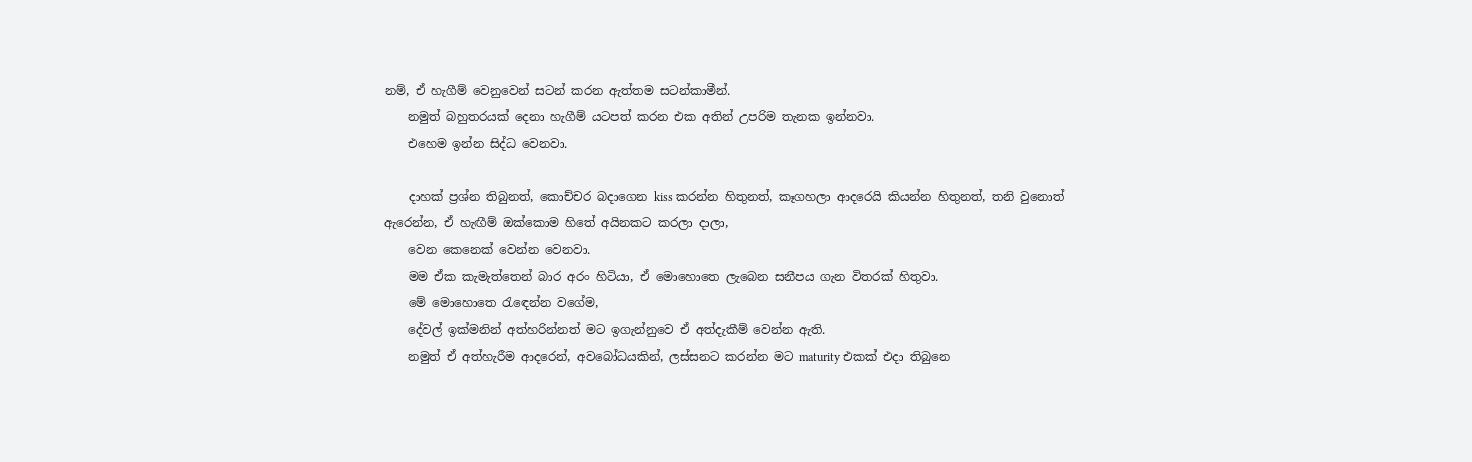නම්, ඒ හැගීම් වෙනුවෙන් සටන් කරන ඇත්තම සටන්කාමීන්.
    නමුත් බහුතරයක් දෙනා හැගීම් යටපත් කරන එක අතින් උපරිම තැනක ඉන්නවා.
    එහෙම ඉන්න සිද්ධ වෙනවා.

    දාහක් ප්‍රශ්න තිබුනත්, කොච්චර බදාගෙන kiss කරන්න හිතුනත්, කෑගහලා ආදරෙයි කියන්න හිතුනත්, තනි වුනොත් ඇරෙන්න, ඒ හැඟීම් ඔක්කොම හිතේ අයිනකට කරලා දාලා,
    වෙන කෙනෙක් වෙන්න වෙනවා.
    මම ඒක කැමැත්තෙන් බාර අරං හිටියා, ඒ මොහොතෙ ලැබෙන සනීපය ගැන විතරක් හිතුවා.
    මේ මොහොතෙ රැඳෙන්න වගේම,
    දේවල් ඉක්මනින් අත්හරින්නත් මට ඉගැන්නුවෙ ඒ අත්දැකීම් වෙන්න ඇති.
    නමුත් ඒ අත්හැරීම ආදරෙන්, අවබෝධයකින්, ලස්සනට කරන්න මට maturity එකක් එදා තිබුනෙ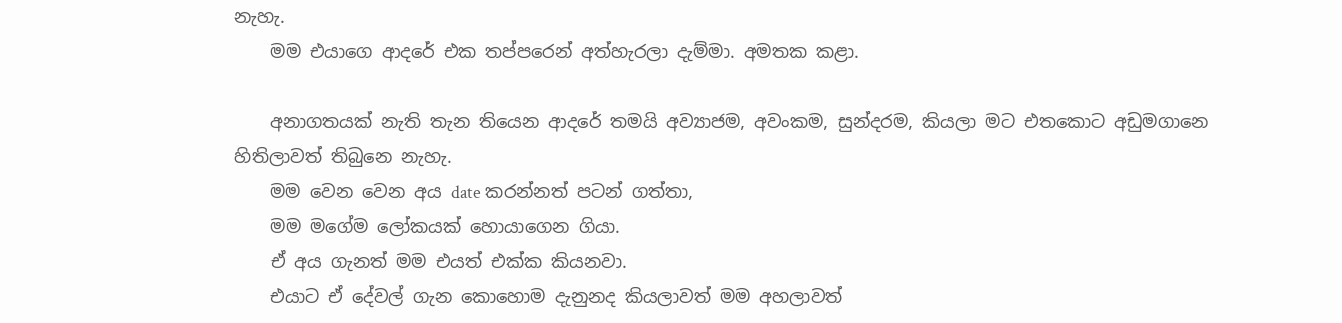නැහැ.
    මම එයාගෙ ආදරේ එක තප්පරෙන් අත්හැරලා දැම්මා. අමතක කළා.

    අනාගතයක් නැති තැන තියෙන ආදරේ තමයි අව්‍යාජම, අවංකම, සුන්දරම, කියලා මට එතකොට අඩුමගානෙ හිතිලාවත් තිබුනෙ නැහැ.
    මම වෙන වෙන අය date කරන්නත් පටන් ගත්‍තා,
    මම මගේම ලෝකයක් හොයාගෙන ගියා.
    ඒ අය ගැනත් මම එයත් එක්ක කියනවා.
    එයාට ඒ දේවල් ගැන කොහොම දැනුනද කියලාවත් මම අහලාවත්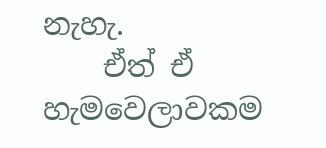නැහැ.
    ඒත් ඒ හැමවෙලාවකම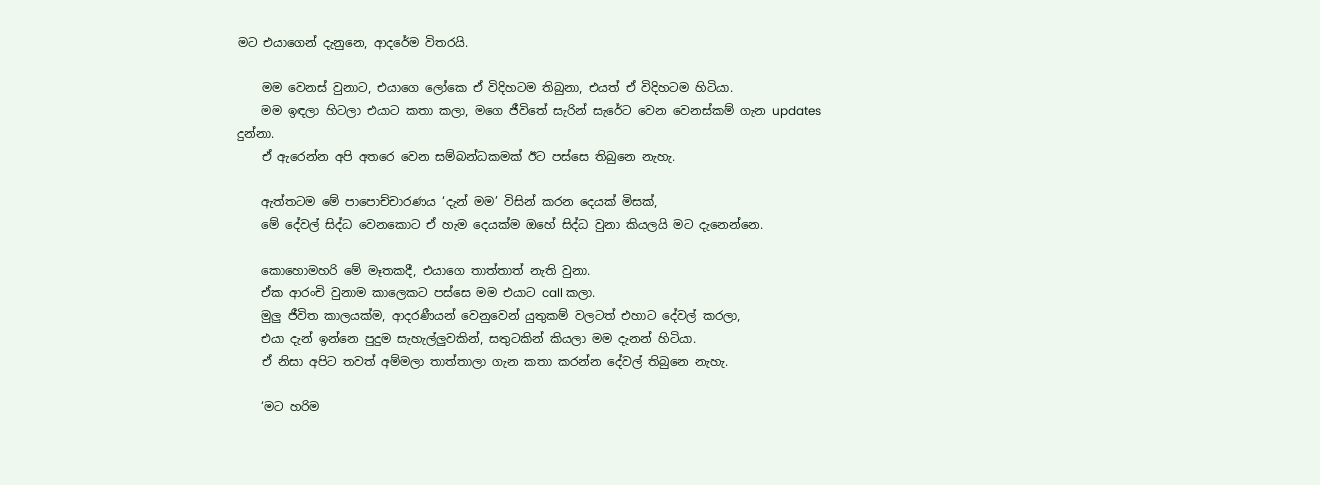මට එයාගෙන් දැනුනෙ, ආදරේම විතරයි.

    මම වෙනස් වුනාට, එයාගෙ ලෝකෙ ඒ විදිහටම තිබුනා, එයත් ඒ විදිහටම හිටියා.
    මම ඉඳලා හිටලා එයාට කතා කලා, මගෙ ජීවිතේ සැරින් සැරේට වෙන වෙනස්කම් ගැන updates දුන්නා.
    ඒ ඇරෙන්න අපි අතරෙ වෙන සම්බන්ධකමක් ඊට පස්සෙ තිබුනෙ නැහැ.

    ඇත්තටම මේ පාපොච්චාරණය ‘දැන් මම’ විසින් කරන දෙයක් මිසක්,
    මේ දේවල් සිද්ධ වෙනකොට ඒ හැම දෙයක්ම ඔහේ සිද්ධ වුනා කියලයි මට දැනෙන්නෙ.

    කොහොමහරි මේ මෑතකදී, එයාගෙ තාත්තාත් නැති වුනා.
    ඒක ආරංචි වුනාම කාලෙකට පස්සෙ මම එයාට call කලා.
    මුලු ජීවිත කාලයක්ම, ආදරණීයන් වෙනුවෙන් යුතුකම් වලටත් එහාට දේවල් කරලා,
    එයා දැන් ඉන්නෙ පුදුම සැහැල්ලුවකින්, සතුටකින් කියලා මම දැනන් හිටියා.
    ඒ නිසා අපිට තවත් අම්මලා තාත්තාලා ගැන කතා කරන්න දේවල් තිබුනෙ නැහැ.

    ‘මට හරිම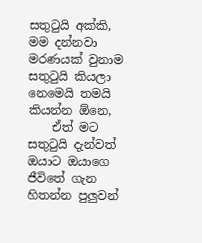සතුටුයි අක්කි, මම දන්නවා මරණයක් වුනාම සතුටුයි කියලා නෙමෙයි තමයි කියන්න ඕනෙ,
    ඒත් මට සතුටුයි දැන්වත් ඔයාට ඔයාගෙ ජීවිතේ ගැන හිතන්න පුලුවන්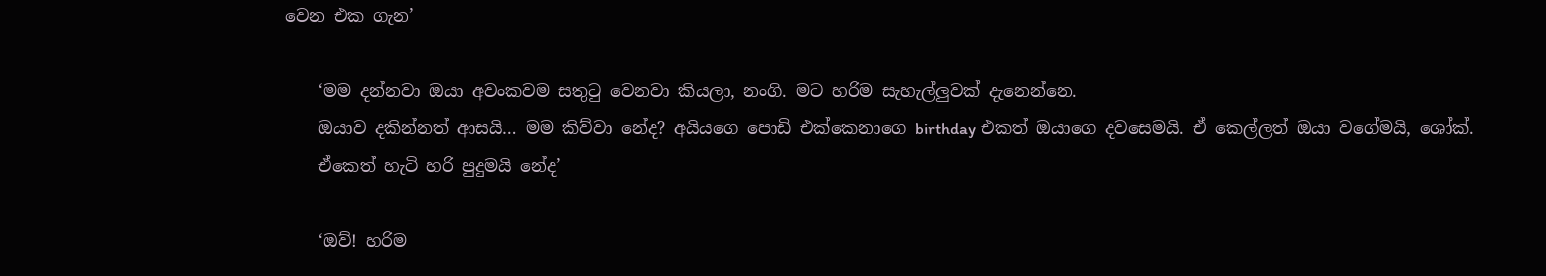වෙන එක ගැන’

    ‘මම දන්නවා ඔයා අවංකවම සතුටු වෙනවා කියලා, නංගි. මට හරිම සැහැල්ලුවක් දැනෙන්නෙ.
    ඔයාව දකින්නත් ආසයි… මම කිව්වා නේද? අයියගෙ පොඩි එක්කෙනාගෙ birthday එකත් ඔයාගෙ දවසෙමයි. ඒ කෙල්ලත් ඔයා වගේමයි, ශෝක්.
    ඒකෙත් හැටි හරි පුදුමයි නේද’

    ‘ඔව්! හරිම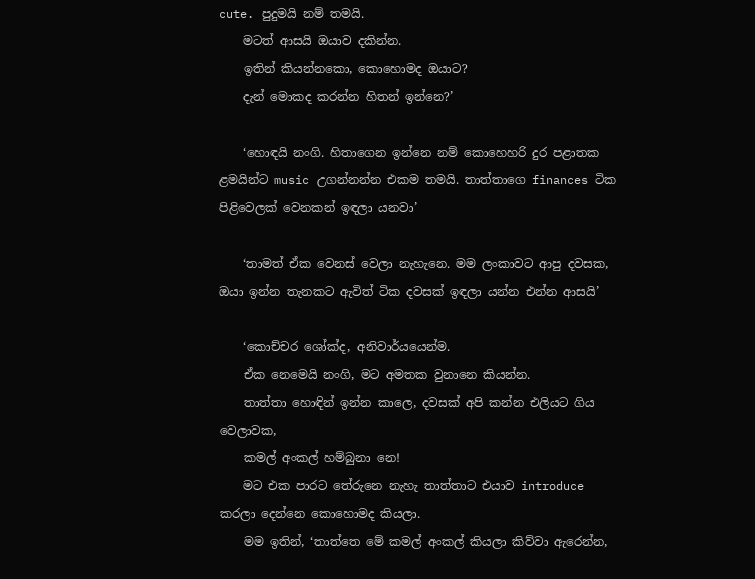cute. පුදුමයි නම් තමයි.
    මටත් ආසයි ඔයාව දකින්න.
    ඉතින් කියන්නකො, කොහොමද ඔයාට?
    දැන් මොකද කරන්න හිතන් ඉන්නෙ?’

    ‘හොඳයි නංගි. හිතාගෙන ඉන්නෙ නම් කොහෙහරි දුර පළාතක ළමයින්ට music උගන්නන්න එකම තමයි. තාත්තාගෙ finances ටික පිළිවෙලක් වෙනකන් ඉඳලා යනවා’

    ‘තාමත් ඒක වෙනස් වෙලා නැහැනෙ. මම ලංකාවට ආපු දවසක, ඔයා ඉන්න තැනකට ඇවිත් ටික දවසක් ඉඳලා යන්න එන්න ආසයි’

    ‘කොච්චර ශෝක්ද, අනිවාර්යයෙන්ම.
    ඒක නෙමෙයි නංගි, මට අමතක වුනානෙ කියන්න.
    තාත්තා හොඳින් ඉන්න කාලෙ, දවසක් අපි කන්න එලියට ගිය වෙලාවක,
    කමල් අංකල් හම්බුනා නෙ!
    මට එක පාරට තේරුනෙ නැහැ තාත්තාට එයාව introduce කරලා දෙන්නෙ කොහොමද කියලා.
    මම ඉතින්, ‘තාත්තෙ මේ කමල් අංකල් කියලා කිව්වා ඇරෙන්න,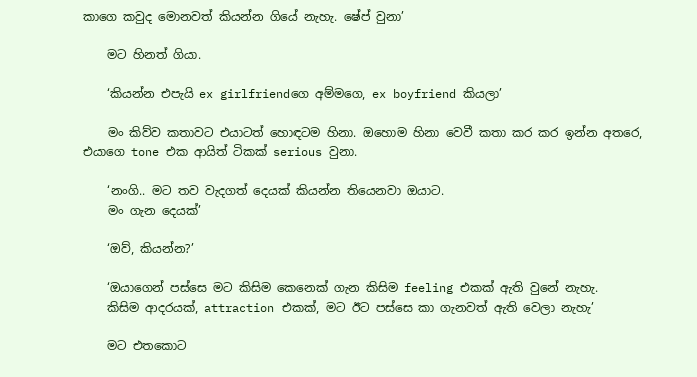කාගෙ කවුද මොනවත් කියන්න ගියේ නැහැ. ෂේප් වුනා’

    මට හිනත් ගියා.

    ‘කියන්න එපැයි ex girlfriendගෙ අම්මගෙ, ex boyfriend කියලා’

    මං කිව්ව කතාවට එයාටත් හොඳටම හිනා. ඔහොම හිනා වෙවී කතා කර කර ඉන්න අතරෙ, එයාගෙ tone එක ආයිත් ටිකක් serious වුනා.

    ‘නංගි.. මට තව වැදගත් දෙයක් කියන්න තියෙනවා ඔයාට.
    මං ගැන දෙයක්’

    ‘ඔව්, කියන්න?’

    ‘ඔයාගෙන් පස්සෙ මට කිසිම කෙනෙක් ගැන කිසිම feeling එකක් ඇති වුනේ නැහැ.
    කිසිම ආදරයක්, attraction එකක්, මට ඊට පස්සෙ කා ගැනවත් ඇති වෙලා නැහැ’

    මට එතකොට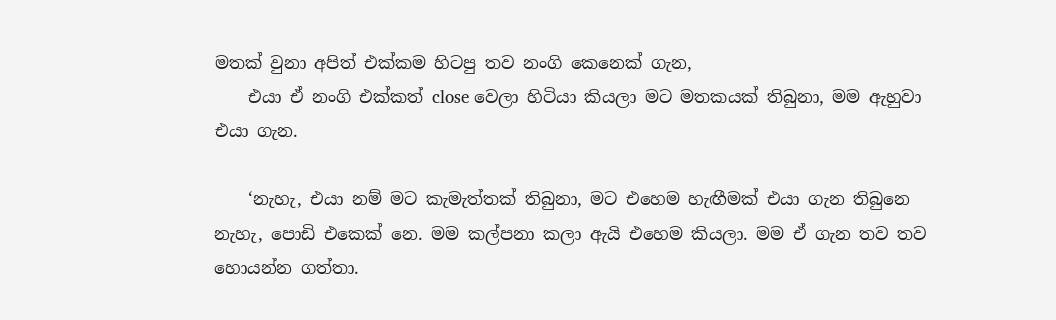මතක් වුනා අපිත් එක්කම හිටපු තව නංගි කෙනෙක් ගැන,
    එයා ඒ නංගි එක්කත් close වෙලා හිටියා කියලා මට මතකයක් තිබුනා, මම ඇහුවා එයා ගැන.

    ‘නැහැ, එයා නම් මට කැමැත්තක් තිබුනා, මට එහෙම හැඟීමක් එයා ගැන තිබුනෙ නැහැ, පොඩි එකෙක් නෙ. මම කල්පනා කලා ඇයි එහෙම කියලා. මම ඒ ගැන තව තව හොයන්න ගත්තා.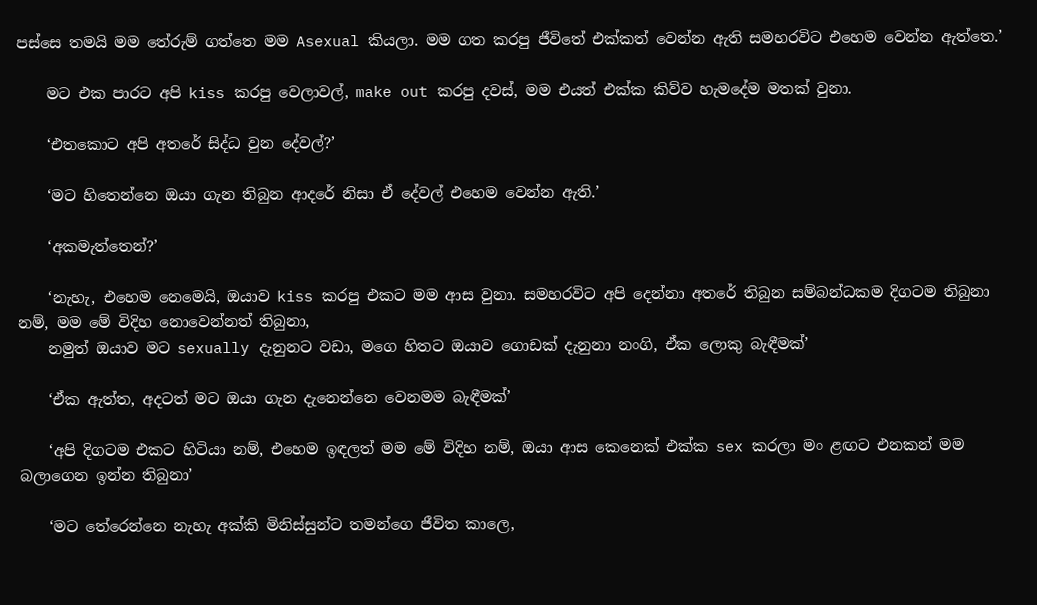පස්සෙ තමයි මම තේරුම් ගත්තෙ මම Asexual කියලා. මම ගත කරපු ජීවිතේ එක්කත් වෙන්න ඇති සමහරවිට එහෙම වෙන්න ඇත්තෙ.’

    මට එක පාරට අපි kiss කරපු වෙලාවල්, make out කරපු දවස්, මම එයත් එක්ක කිව්ව හැමදේම මතක් වුනා.

    ‘එතකොට අපි අතරේ සිද්ධ වුන දේවල්?’

    ‘මට හිතෙන්නෙ ඔයා ගැන තිබුන ආදරේ නිසා ඒ දේවල් එහෙම වෙන්න ඇති.’

    ‘අකමැත්තෙන්?’

    ‘නැහැ, එහෙම නෙමෙයි, ඔයාව kiss කරපු එකට මම ආස වුනා. සමහරවිට අපි දෙන්නා අතරේ තිබුන සම්බන්ධකම දිගටම තිබුනා නම්, මම මේ විදිහ නොවෙන්නත් තිබුනා,
    නමුත් ඔයාව මට sexually දැනුනට වඩා, මගෙ හිතට ඔයාව ගොඩක් දැනුනා නංගි, ඒක ලොකු බැඳීමක්’

    ‘ඒක ඇත්ත, අදටත් මට ඔයා ගැන දැනෙන්නෙ වෙනමම බැඳීමක්’

    ‘අපි දිගටම එකට හිටියා නම්, එහෙම ඉඳලත් මම මේ විදිහ නම්, ඔයා ආස කෙනෙක් එක්ක sex කරලා මං ළඟට එනකන් මම බලාගෙන ඉන්න තිබුනා’

    ‘මට තේරෙන්නෙ නැහැ අක්කි මිනිස්සුන්ට තමන්ගෙ ජීවිත කාලෙ,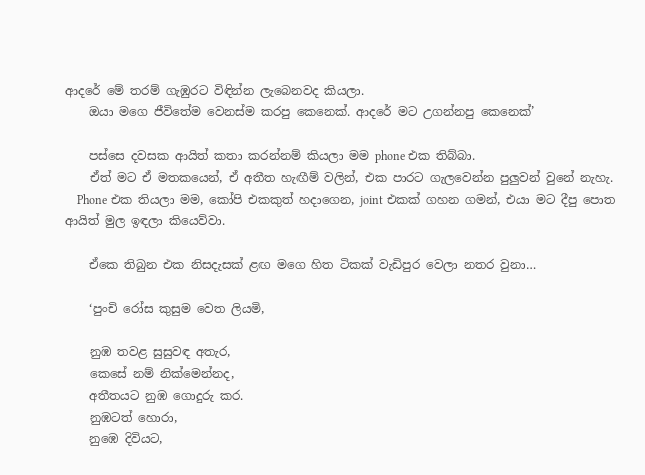ආදරේ මේ තරම් ගැඹුරට විඳින්න ලැබෙනවද කියලා.
    ඔයා මගෙ ජීවිතේම වෙනස්ම කරපු කෙනෙක්. ආදරේ මට උගන්නපු කෙනෙක්’

    පස්සෙ දවසක ආයිත් කතා කරන්නම් කියලා මම phone එක තිබ්බා.
    ඒත් මට ඒ මතකයෙන්, ඒ අතීත හැඟීම් වලින්, එක පාරට ගැලවෙන්න පුලුවන් වුනේ නැහැ.
    Phone එක තියලා මම, කෝපි එකකුත් හදාගෙන, joint එකක් ගහන ගමන්, එයා මට දීපු පොත ආයිත් මුල ඉඳලා කියෙව්වා.

    ඒකෙ තිබුන එක නිසදැසක් ළඟ මගෙ හිත ටිකක් වැඩිපුර වෙලා නතර වුනා…

    ‘පුංචි රෝස කුසුම වෙත ලියමි,

    නුඹ තවළ සුසුවඳ අතැර,
    කෙසේ නම් නික්මෙන්නද,
    අතීතයට නුඹ ගොදුරු කර.
    නුඹටත් හොරා,
    නුඹෙ දිවියට,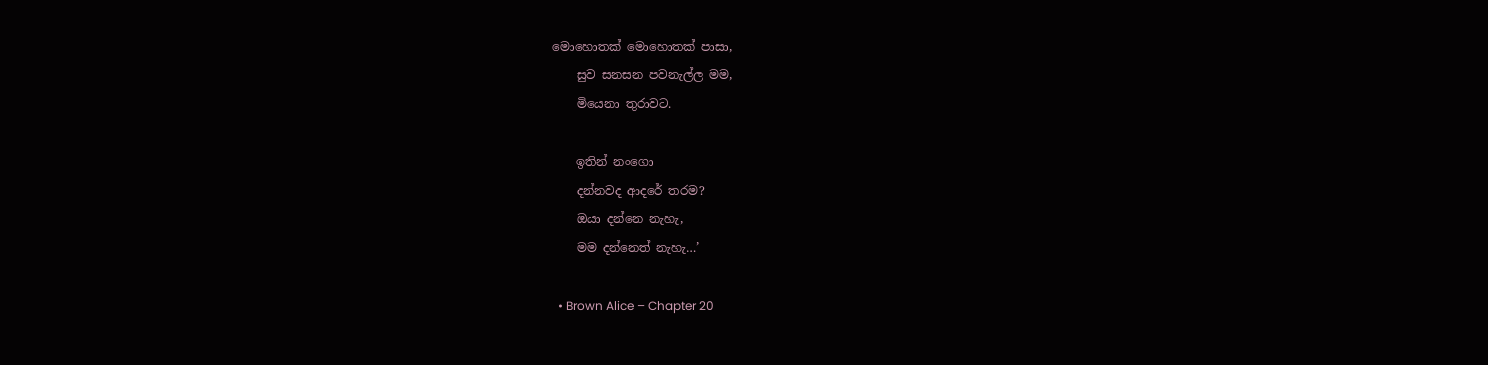මොහොතක් මොහොතක් පාසා,
    සුව සනසන පවනැල්ල මම,
    මියෙනා තුරාවට.

    ඉතින් නංගො
    දන්නවද ආදරේ තරම?
    ඔයා දන්නෙ නැහැ,
    මම දන්නෙත් නැහැ…’

  • Brown Alice – Chapter 20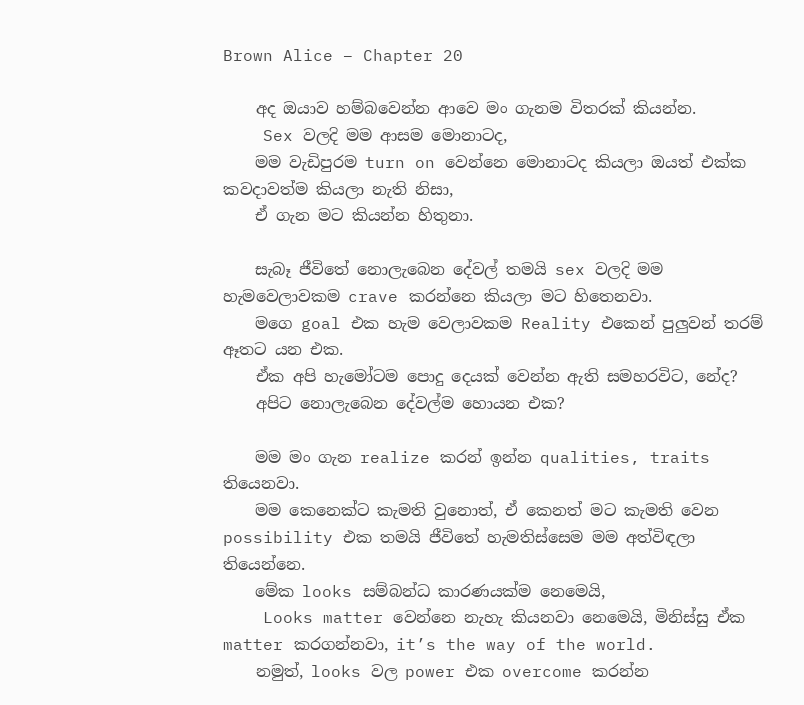Brown Alice – Chapter 20

    අද ඔයාව හම්බවෙන්න ආවෙ මං ගැනම විතරක් කියන්න.
    Sex වලදි මම ආසම මොනාටද,
    මම වැඩිපුරම turn on වෙන්නෙ මොනාටද කියලා ඔයත් එක්ක කවදාවත්ම කියලා නැති නිසා,
    ඒ ගැන මට කියන්න හිතුනා.

    සැබෑ ජීවිතේ නොලැබෙන දේවල් තමයි sex වලදි මම හැමවෙලාවකම crave කරන්නෙ කියලා මට හිතෙනවා.
    මගෙ goal එක හැම වෙලාවකම Reality එකෙන් පුලුවන් තරම් ඈතට යන එක.
    ඒක අපි හැමෝටම පොදු දෙයක් වෙන්න ඇති සමහරවිට, නේද?
    අපිට නොලැබෙන දේවල්ම හොයන එක?

    මම මං ගැන realize කරන් ඉන්න qualities, traits තියෙනවා.
    මම කෙනෙක්ට කැමති වුනොත්, ඒ කෙනත් මට කැමති වෙන possibility එක තමයි ජීවිතේ හැමතිස්සෙම මම අත්විඳලා තියෙන්නෙ.
    මේක looks සම්බන්ධ කාරණයක්ම නෙමෙයි,
    Looks matter වෙන්නෙ නැහැ කියනවා නෙමෙයි, මිනිස්සු ඒක matter කරගන්නවා, it’s the way of the world.
    නමුත්, looks වල power එක overcome කරන්න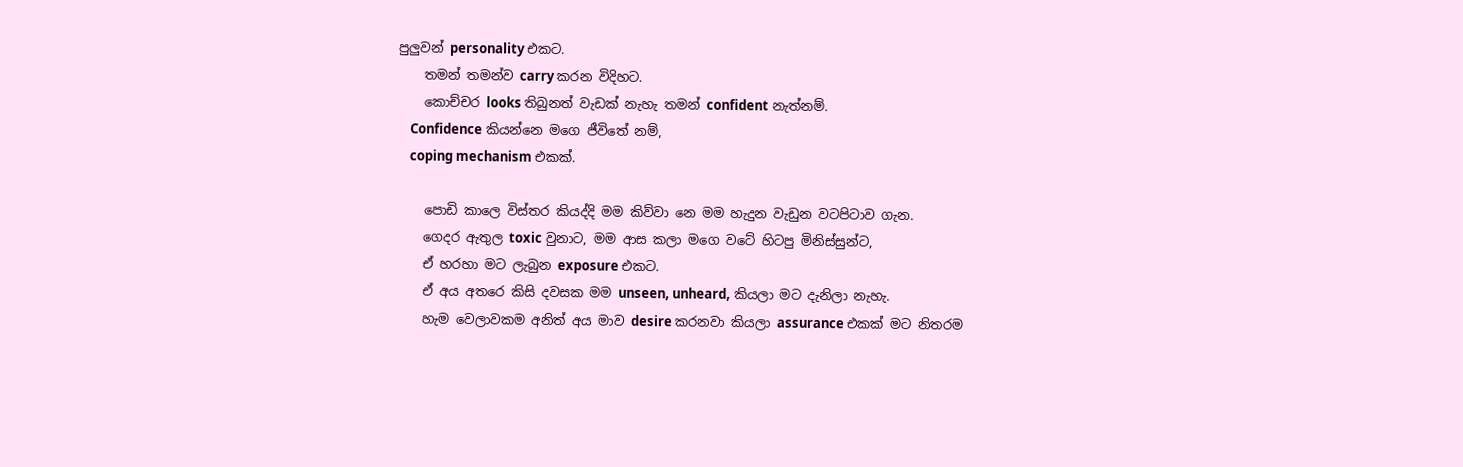පුලුවන් personality එකට.
    තමන් තමන්ව carry කරන විදිහට.
    කොච්චර looks තිබුනත් වැඩක් නැහැ තමන් confident නැත්නම්.
    Confidence කියන්නෙ මගෙ ජීවිතේ නම්,
    coping mechanism එකක්.

    පොඩි කාලෙ විස්තර කියද්දි මම කිව්වා නෙ මම හැදුන වැඩුන වටපිටාව ගැන.
    ගෙදර ඇතුල toxic වුනාට, මම ආස කලා මගෙ වටේ හිටපු මිනිස්සුන්ට,
    ඒ හරහා මට ලැබුන exposure එකට.
    ඒ අය අතරෙ කිසි දවසක මම unseen, unheard, කියලා මට දැනිලා නැහැ.
    හැම වෙලාවකම අනිත් අය මාව desire කරනවා කියලා assurance එකක් මට නිතරම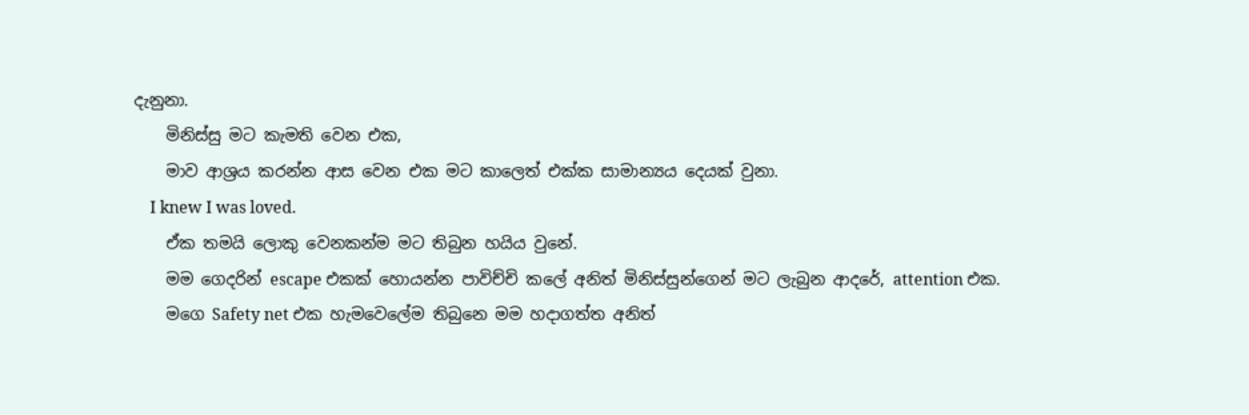දැනුනා.
    මිනිස්සු මට කැමති වෙන එක,
    මාව ආශ්‍රය කරන්න ආස වෙන එක මට කාලෙත් එක්ක සාමාන්‍යය දෙයක් වුනා.
    I knew I was loved.
    ඒක තමයි ලොකු වෙනකන්ම මට තිබුන හයිය වුනේ.
    මම ගෙදරින් escape එකක් හොයන්න පාවිච්චි කලේ අනිත් මිනිස්සුන්ගෙන් මට ලැබුන ආදරේ, attention එක.
    මගෙ Safety net එක හැමවෙලේම තිබුනෙ මම හදාගත්ත අනිත්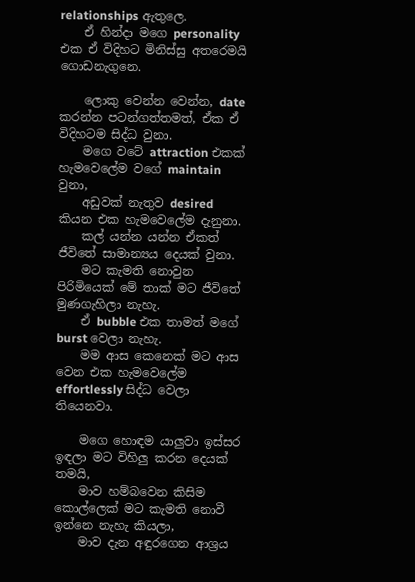relationships ඇතුලෙ.
    ඒ හින්දා මගෙ personality එක ඒ විදිහට මිනිස්සු අතරෙමයි ගොඩනැගුනෙ.

    ලොකු වෙන්න වෙන්න, date කරන්න පටන්ගත්තමත්, ඒක ඒ විදිහටම සිද්ධ වුනා.
    මගෙ වටේ attraction එකක් හැමවෙලේම වගේ maintain වුනා,
    අඩුවක් නැතුව desired කියන එක හැමවෙලේම දැනුනා.
    කල් යන්න යන්න ඒකත් ජීවිතේ සාමාන්‍යය දෙයක් වුනා.
    මට කැමති නොවුන පිරිමියෙක් මේ තාක් මට ජීවිතේ මුණගැහිලා නැහැ.
    ඒ bubble එක තාමත් මගේ burst වෙලා නැහැ.
    මම ආස කෙනෙක් මට ආස වෙන එක හැමවෙලේම effortlessly සිද්ධ වෙලා තියෙනවා.

    මගෙ හොඳම යාලුවා ඉස්සර ඉඳලා මට විහිලු කරන දෙයක් තමයි,
    මාව හම්බවෙන කිසිම කොල්ලෙක් මට කැමති නොවී ඉන්නෙ නැහැ කියලා,
    මාව දැන අඳුරගෙන ආශ්‍රය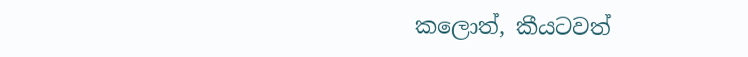කලොත්, කීයටවත්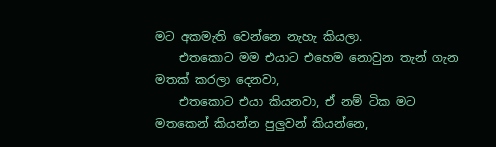මට අකමැති වෙන්නෙ නැහැ කියලා.
    එතකොට මම එයාට එහෙම නොවුන තැන් ගැන මතක් කරලා දෙනවා,
    එතකොට එයා කියනවා, ඒ නම් ටික මට මතකෙන් කියන්න පුලුවන් කියන්නෙ,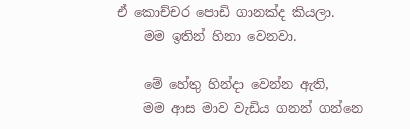ඒ කොච්චර පොඩි ගානක්ද කියලා.
    මම ඉතින් හිනා වෙනවා.

    මේ හේතු හින්දා වෙන්න ඇති,
    මම ආස මාව වැඩිය ගනන් ගන්නෙ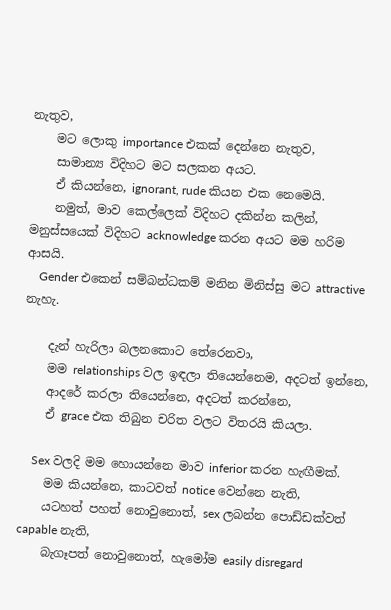නැතුව,
    මට ලොකු importance එකක් දෙන්නෙ නැතුව,
    සාමාන්‍ය විදිහට මට සලකන අයට.
    ඒ කියන්නෙ, ignorant, rude කියන එක නෙමෙයි.
    නමුත්, මාව කෙල්ලෙක් විදිහට දකින්න කලින්, මනුස්සයෙක් විදිහට acknowledge කරන අයට මම හරිම ආසයි.
    Gender එකෙන් සම්බන්ධකම් මනින මිනිස්සු මට attractive නැහැ.

    දැන් හැරිලා බලනකොට තේරෙනවා,
    මම relationships වල ඉඳලා තියෙන්නෙම, අදටත් ඉන්නෙ,
    ආදරේ කරලා තියෙන්නෙ, අදටත් කරන්නෙ,
    ඒ grace එක තිබුන චරිත වලට විතරයි කියලා.

    Sex වලදි මම හොයන්නෙ මාව inferior කරන හැඟීමක්.
    මම කියන්නෙ, කාටවත් notice වෙන්නෙ නැති,
    යටහත් පහත් නොවුනොත්, sex ලබන්න පොඩ්ඩක්වත් capable නැති,
    බැගෑපත් නොවුනොත්, හැමෝම easily disregard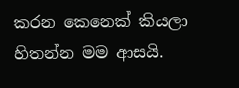කරන කෙනෙක් කියලා හිතන්න මම ආසයි.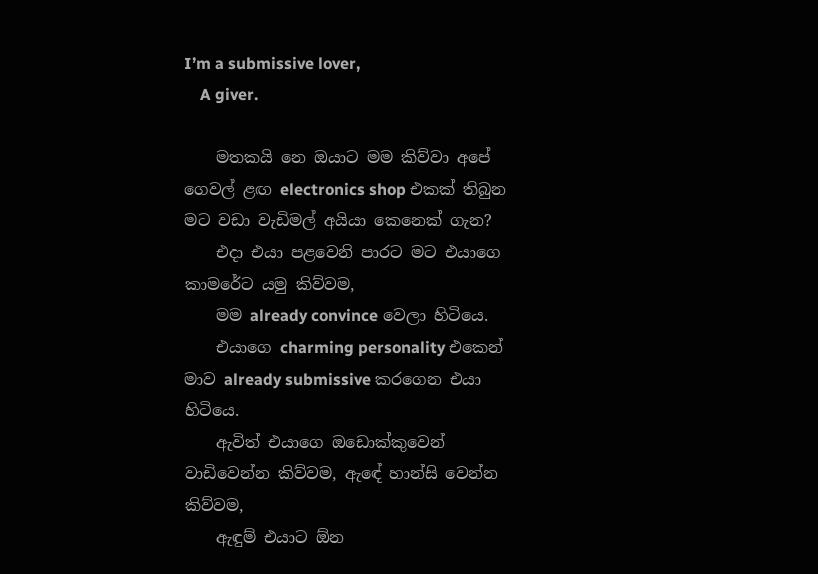I’m a submissive lover,
    A giver.

    මතකයි නෙ ඔයාට මම කිව්වා අපේ ගෙවල් ළඟ electronics shop එකක් තිබුන මට වඩා වැඩිමල් අයියා කෙනෙක් ගැන?
    එදා එයා පළවෙනි පාරට මට එයාගෙ කාමරේට යමු කිව්වම,
    මම already convince වෙලා හිටියෙ.
    එයාගෙ charming personality එකෙන් මාව already submissive කරගෙන එයා හිටියෙ.
    ඇවිත් එයාගෙ ඔඩොක්කුවෙන් වාඩිවෙන්න කිව්වම, ඇඳේ හාන්සි වෙන්න කිව්වම,
    ඇඳුම් එයාට ඕන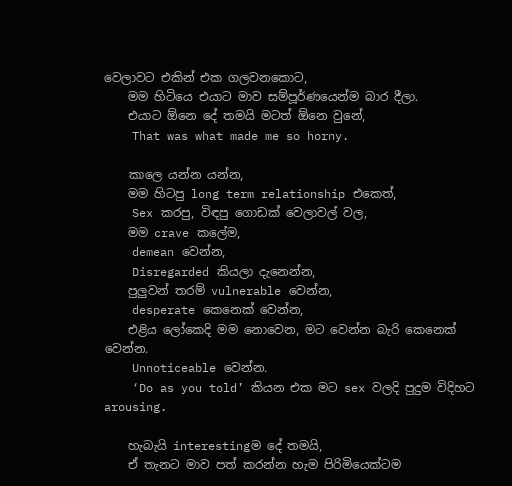වෙලාවට එකින් එක ගලවනකොට,
    මම හිටියෙ එයාට මාව සම්පූර්ණයෙන්ම බාර දීලා.
    එයාට ඕනෙ දේ තමයි මටත් ඕනෙ වුනේ,
    That was what made me so horny.

    කාලෙ යන්න යන්න,
    මම හිටපු long term relationship එකෙත්,
    Sex කරපු, විඳපු ගොඩක් වෙලාවල් වල,
    මම crave කලේම,
    demean වෙන්න,
    Disregarded කියලා දැනෙන්න,
    පුලුවන් තරම් vulnerable වෙන්න,
    desperate කෙනෙක් වෙන්න,
    එළිය ලෝකෙදි මම නොවෙන, මට වෙන්න බැරි කෙනෙක් වෙන්න.
    Unnoticeable වෙන්න.
    ‘Do as you told’ කියන එක මට sex වලදි පුදුම විදිහට arousing.

    හැබැයි interestingම දේ තමයි,
    ඒ තැනට මාව පත් කරන්න හැම පිරිමියෙක්ටම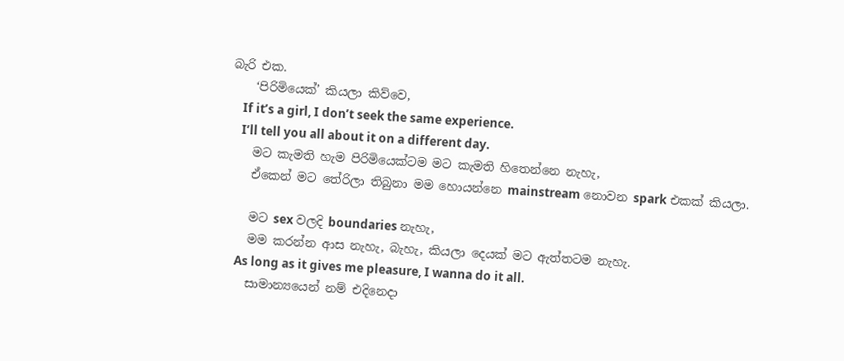බැරි එක.
    ‘පිරිමියෙක්’ කියලා කිව්වෙ,
    If it’s a girl, I don’t seek the same experience.
    I’ll tell you all about it on a different day.
    මට කැමති හැම පිරිමියෙක්ටම මට කැමති හිතෙන්නෙ නැහැ,
    ඒකෙන් මට තේරිලා තිබුනා මම හොයන්නෙ mainstream නොවන spark එකක් කියලා.

    මට sex වලදි boundaries නැහැ,
    මම කරන්න ආස නැහැ, බැහැ, කියලා දෙයක් මට ඇත්තටම නැහැ.
    As long as it gives me pleasure, I wanna do it all.
    සාමාන්‍යයෙන් නම් එදිනෙදා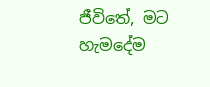ජීවිතේ, මට හැමදේම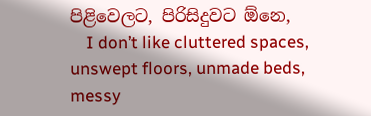පිළිවෙලට, පිරිසිදුවට ඕනෙ,
    I don’t like cluttered spaces, unswept floors, unmade beds, messy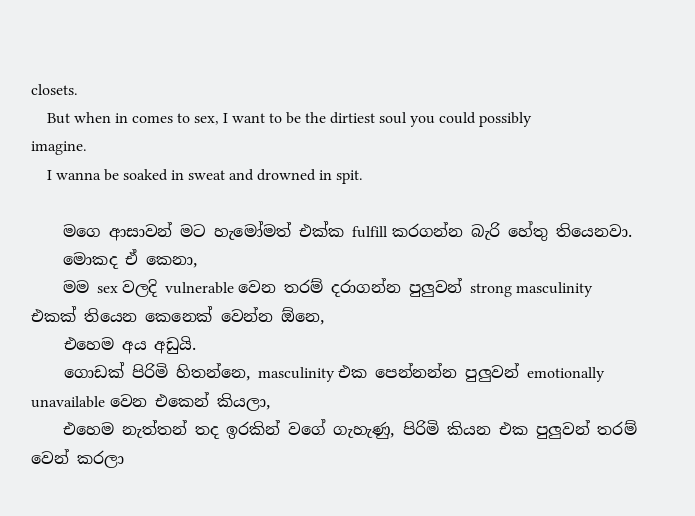closets.
    But when in comes to sex, I want to be the dirtiest soul you could possibly imagine.
    I wanna be soaked in sweat and drowned in spit.

    මගෙ ආසාවන් මට හැමෝමත් එක්ක fulfill කරගන්න බැරි හේතු තියෙනවා.
    මොකද ඒ කෙනා,
    මම sex වලදි vulnerable වෙන තරම් දරාගන්න පුලුවන් strong masculinity එකක් තියෙන කෙනෙක් වෙන්න ඕනෙ,
    එහෙම අය අඩුයි.
    ගොඩක් පිරිමි හිතන්නෙ, masculinity එක පෙන්නන්න පුලුවන් emotionally unavailable වෙන එකෙන් කියලා,
    එහෙම නැත්‍තන් තද ඉරකින් වගේ ගැහැණු, පිරිමි කියන එක පුලුවන් තරම් වෙන් කරලා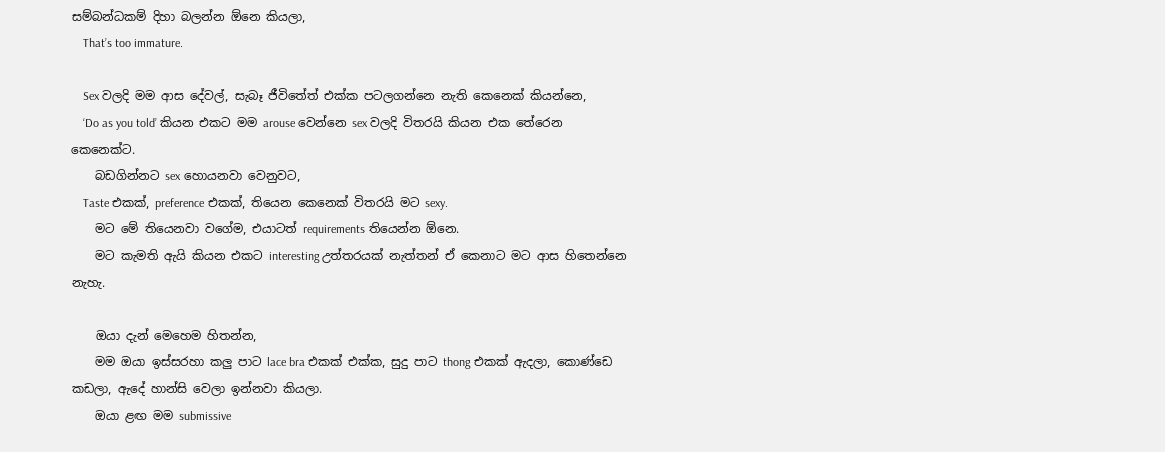සම්බන්ධකම් දිහා බලන්න ඕනෙ කියලා,
    That’s too immature.

    Sex වලදි මම ආස දේවල්, සැබෑ ජීවිතේත් එක්ක පටලගන්නෙ නැති කෙනෙක් කියන්නෙ,
    ‘Do as you told’ කියන එකට මම arouse වෙන්නෙ sex වලදි විතරයි කියන එක තේරෙන කෙනෙක්ට.
    බඩගින්නට sex හොයනවා වෙනුවට,
    Taste එකක්, preference එකක්, තියෙන කෙනෙක් විතරයි මට sexy.
    මට මේ තියෙනවා වගේම, එයාටත් requirements තියෙන්න ඕනෙ.
    මට කැමති ඇයි කියන එකට interesting උත්තරයක් නැත්තන් ඒ කෙනාට මට ආස හිතෙන්නෙ නැහැ.

    ඔයා දැන් මෙහෙම හිතන්න,
    මම ඔයා ඉස්සරහා කලු පාට lace bra එකක් එක්ක, සුදු පාට thong එකක් ඇදලා, කොණ්ඩෙ කඩලා, ඇදේ හාන්සි වෙලා ඉන්නවා කියලා.
    ඔයා ළඟ මම submissive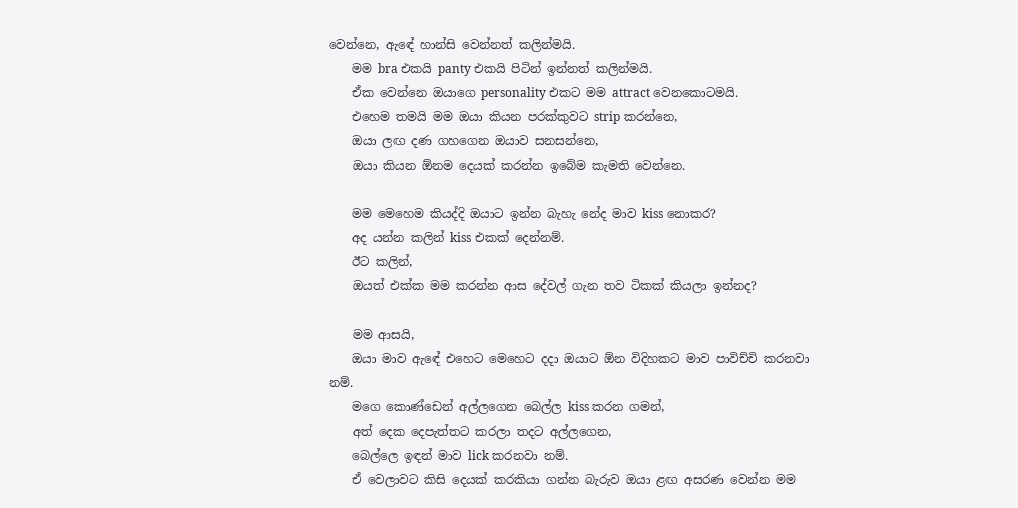වෙන්නෙ, ඇඳේ හාන්සි වෙන්නත් කලින්මයි.
    මම bra එකයි panty එකයි පිටින් ඉන්නත් කලින්මයි.
    ඒක වෙන්නෙ ඔයාගෙ personality එකට මම attract වෙනකොටමයි.
    එහෙම තමයි මම ඔයා කියන පරක්කුවට strip කරන්නෙ,
    ඔයා ලඟ දණ ගහගෙන ඔයාව සනසන්නෙ,
    ඔයා කියන ඕනම දෙයක් කරන්න ඉබේම කැමති වෙන්නෙ.

    මම මෙහෙම කියද්දි ඔයාට ඉන්න බැහැ නේද මාව kiss නොකර?
    අද යන්න කලින් kiss එකක් දෙන්නම්.
    ඊට කලින්,
    ඔයත් එක්ක මම කරන්න ආස දේවල් ගැන තව ටිකක් කියලා ඉන්නද?

    මම ආසයි,
    ඔයා මාව ඇඳේ එහෙට මෙහෙට දදා ඔයාට ඕන විදිහකට මාව පාවිච්චි කරනවා නම්.
    මගෙ කොණ්ඩෙන් අල්ලගෙන බෙල්ල kiss කරන ගමන්,
    අත් දෙක දෙපැත්තට කරලා තදට අල්ලගෙන,
    බෙල්ලෙ ඉඳන් මාව lick කරනවා නම්.
    ඒ වෙලාවට කිසි දෙයක් කරකියා ගන්න බැරුව ඔයා ළඟ අසරණ වෙන්න මම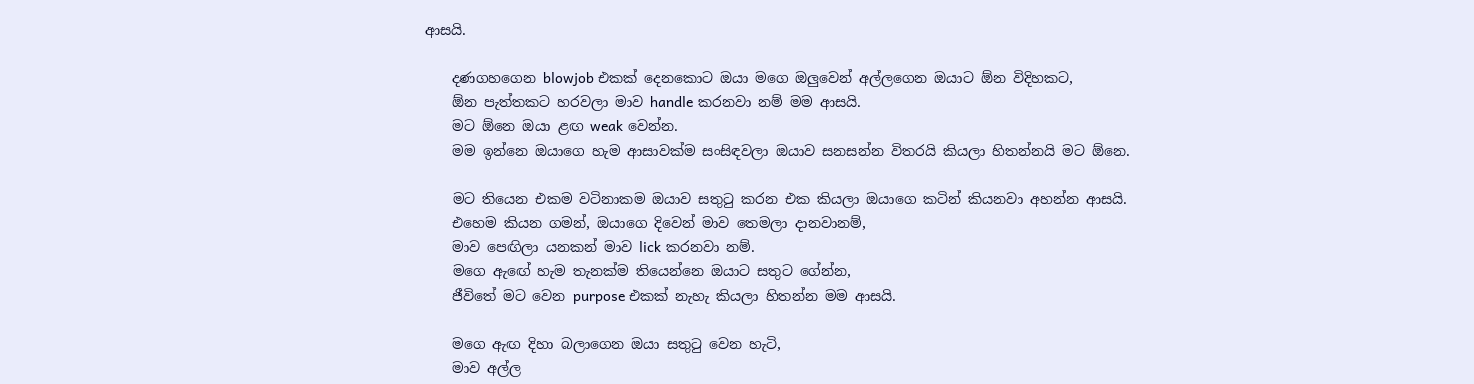ආසයි.

    දණගහගෙන blowjob එකක් දෙනකොට ඔයා මගෙ ඔලුවෙන් අල්ලගෙන ඔයාට ඕන විදිහකට,
    ඕන පැත්තකට හරවලා මාව handle කරනවා නම් මම ආසයි.
    මට ඕනෙ ඔයා ළඟ weak වෙන්න.
    මම ඉන්නෙ ඔයාගෙ හැම ආසාවක්ම සංසිඳවලා ඔයාව සනසන්න විතරයි කියලා හිතන්නයි මට ඕනෙ.

    මට තියෙන එකම වටිනාකම ඔයාව සතුටු කරන එක කියලා ඔයාගෙ කටින් කියනවා අහන්න ආසයි.
    එහෙම කියන ගමන්, ඔයාගෙ දිවෙන් මාව තෙමලා දානවානම්,
    මාව පෙඟිලා යනකන් මාව lick කරනවා නම්.
    මගෙ ඇඟේ හැම තැනක්ම තියෙන්නෙ ඔයාට සතුට ගේන්න,
    ජීවිතේ මට වෙන purpose එකක් නැහැ කියලා හිතන්න මම ආසයි.

    මගෙ ඇඟ දිහා බලාගෙන ඔයා සතුටු වෙන හැටි,
    මාව අල්ල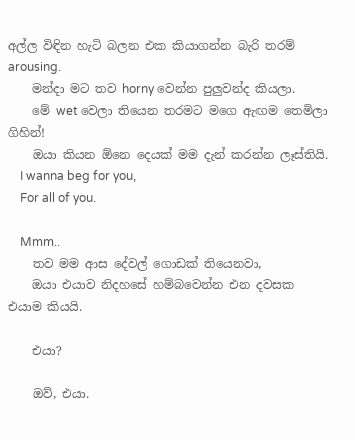අල්ල විඳින හැටි බලන එක කියාගන්න බැරි තරම් arousing.
    මන්දා මට තව horny වෙන්න පුලුවන්ද කියලා.
    මේ wet වෙලා තියෙන තරමට මගෙ ඇඟම තෙමිලා ගිහින්!
    ඔයා කියන ඕනෙ දෙයක් මම දැන් කරන්න ලෑස්තියි.
    I wanna beg for you,
    For all of you.

    Mmm..
    තව මම ආස දේවල් ගොඩක් තියෙනවා,
    ඔයා එයාව නිදහසේ හම්බවෙන්න එන දවසක එයාම කියයි.

    එයා?

    ඔව්, එයා.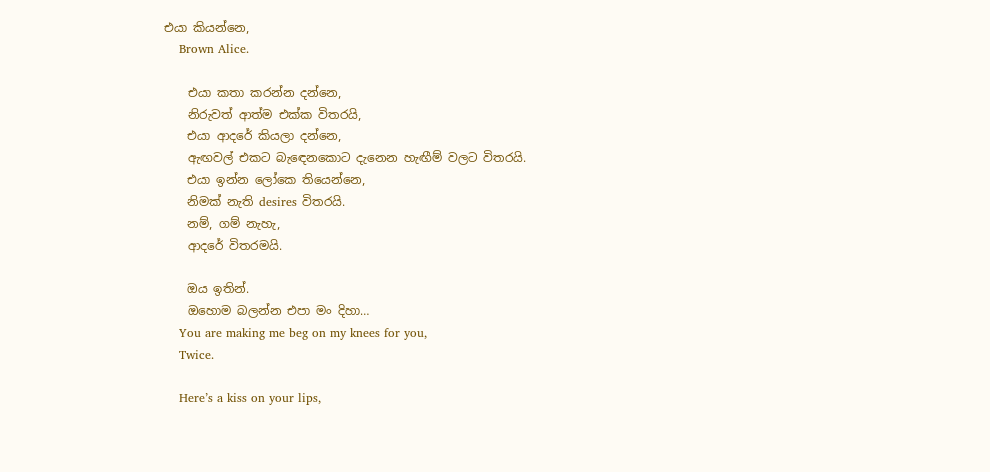එයා කියන්නෙ,
    Brown Alice.

    එයා කතා කරන්න දන්නෙ,
    නිරුවත් ආත්ම එක්ක විතරයි,
    එයා ආදරේ කියලා දන්නෙ,
    ඇඟවල් එකට බැඳෙනකොට දැනෙන හැඟීම් වලට විතරයි.
    එයා ඉන්න ලෝකෙ තියෙන්නෙ,
    නිමක් නැති desires විතරයි.
    නම්, ගම් නැහැ,
    ආදරේ විතරමයි.

    ඔය ඉතින්.
    ඔහොම බලන්න එපා මං දිහා…
    You are making me beg on my knees for you,
    Twice.

    Here’s a kiss on your lips,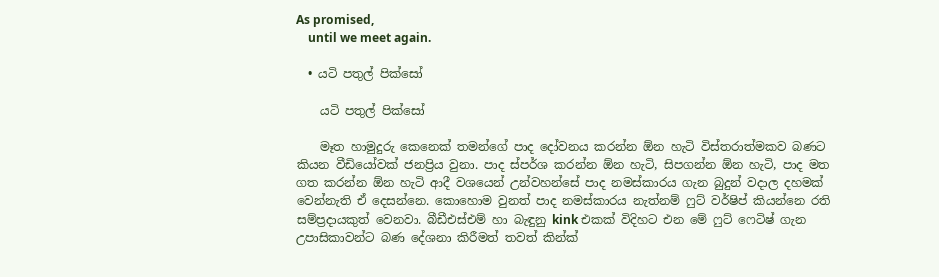As promised,
    until we meet again.

  • යටි පතුල් පික්සෝ

    යටි පතුල් පික්සෝ

    මෑත හාමුදුරු කෙනෙක් තමන්ගේ පාද දෝවනය කරන්න ඕන හැටි විස්තරාත්මකව බණ‍ට කියන වීඩියෝවක් ජනප්‍රිය වුනා. පාද ස්පර්ශ කරන්න ඕන හැටි, සිපගන්න ඕන හැටි, පාද මත ගත කරන්න ඕන හැටි ආදී වශයෙන් උන්වහන්සේ පාද නමස්කාරය ගැන බුදුන් වදාල දහමක් වෙන්නැති ඒ දෙසන්නෙ. කොහොම වුනත් පාද නමස්කාරය නැත්නම් ෆුට් වර්ෂිප් කියන්නෙ රති සම්ප්‍රදායකුත් වෙනවා. බීඩීඑස්එම් හා බැඳුනු kink එකක් විදිහට එන මේ ෆුට් ෆෙටිෂ් ගැන උපාසිකාවන්ට බණ දේශනා කිරීමත් තවත් කින්ක්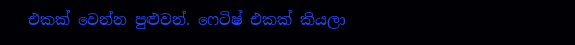එකක් වෙන්න පුළුවන්. ෆෙටිෂ් එකක් කියලා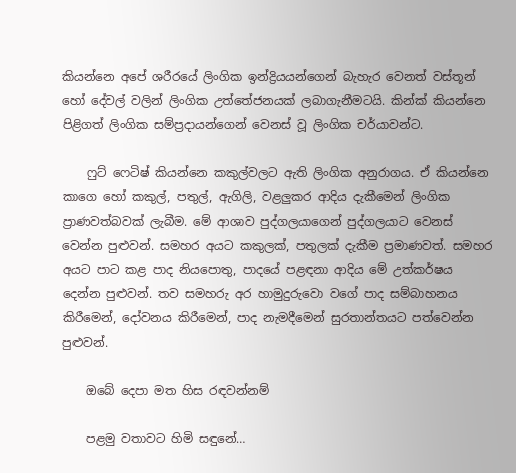කියන්නෙ අපේ ශරීරයේ ලිංගික ඉන්ද්‍රියයන්ගෙන් බැහැර වෙනත් වස්තූන් හෝ දේවල් වලින් ලිංගික උත්තේජනයක් ලබාගැනීමටයි. කින්ක් කියන්නෙ පිළිගත් ලිංගික සම්ප්‍රදායන්ගෙන් වෙනස් වූ ලිංගික චර්යාවන්ට.

    ෆුට් ෆෙටිෂ් කියන්නෙ කකුල්වලට ඇති ලිංගික අනුරාගය. ඒ කියන්නෙ කාගෙ හෝ කකුල්, පතුල්, ඇගිලි, වළලුකර ආදිය දැකීමෙන් ලිංගික ප්‍රාණවත්බවක් ලැබීම. මේ ආශාව පුද්ගලයාගෙන් පුද්ගලයාට වෙනස් වෙන්න පුළුවන්. සමහර අයට කකුලක්, පතුලක් දැකීම ප්‍රමාණවත්. සමහර අයට පාට කළ පාද නියපොතු, පාදයේ පළඳනා ආදිය මේ උත්කර්ෂය දෙන්න පුළුවන්. තව සමහරු අර හාමුදුරුවො වගේ පාද සම්බාහනය කිරීමෙන්, දෝවනය කිරීමෙන්, පාද නැමදීමෙන් සුරතාන්තයට පත්වෙන්න පුළුවන්.

    ඔබේ දෙපා මත හිස රඳවන්නම්

    පළමු වතාවට හිමි සඳුනේ…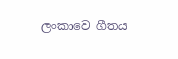ලංකාවෙ ගීතය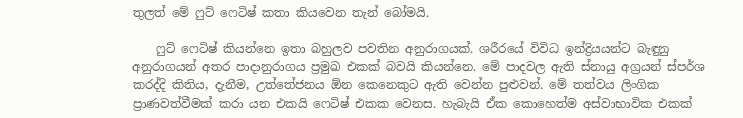තුලත් මේ ෆුට් ෆෙටිෂ් කතා කියවෙන තැන් බෝමයි.

    ෆුට් ෆෙටිෂ් කියන්නෙ ඉතා බහුලව පවතින අනුරාගයක්. ශරීරයේ විවිධ ඉන්ද්‍රියයන්ට බැඳුනු අනුරාගයන් අතර පාදානුරාගය ප්‍රමුඛ එකක් බවයි කියන්නෙ. මේ පාදවල ඇති ස්නායු අග්‍රයන් ස්පර්ශ කරද්දි කිතිය, දැනීම, උත්තේජනය ඕන කෙනෙකුට ඇති වෙන්න පුළුවන්. මේ තත්වය ලිංගික ප්‍රාණවත්වීමක් කරා යන එකයි ෆෙටිෂ් එකක වෙනස. හැබැයි ඒක කොහෙත්ම අස්වාභාවික එකක්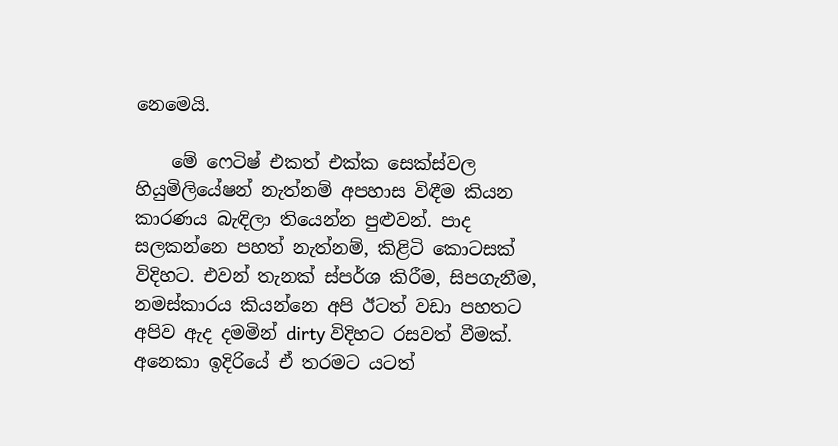නෙමෙයි.

    මේ ෆෙටිෂ් එකත් එක්ක සෙක්ස්වල හියුමිලියේෂන් නැත්නම් අපහාස විඳීම කියන කාරණය බැඳිලා තියෙන්න පුළුවන්. පාද සලකන්නෙ පහත් නැත්නම්, කිළිටි කොටසක් විදිහට. එවන් තැනක් ස්පර්ශ කිරීම, සිපගැනීම, නමස්කාරය කියන්නෙ අපි ඊටත් වඩා පහතට අපිව ඇද දමමින් dirty විදිහට රසවත් වීමක්. අනෙකා ඉදිරියේ ඒ තරමට යටත්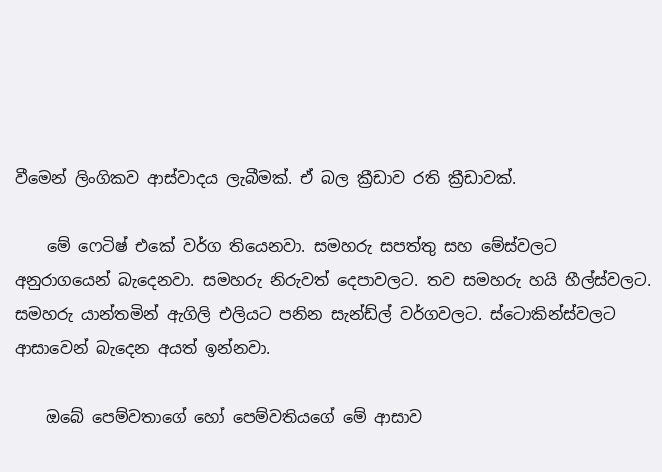වීමෙන් ලිංගිකව ආස්වාදය ලැබීමක්. ඒ බල ක්‍රීඩාව රති ක්‍රීඩාවක්.

    මේ ෆෙටිෂ් එකේ වර්ග තියෙනවා. සමහරු සපත්තු සහ මේස්වලට අනුරාගයෙන් බැ‍දෙනවා. සමහරු ‍නිරුවත් දෙපාවලට. තව සමහරු හයි හීල්ස්වලට. සමහරු යාන්තමින් ඇගිලි එලියට පනින සැන්ඩ්ල් වර්ගවලට. ස්ටොකින්ස්වලට ආසාවෙන් බැදෙන අයත් ඉන්නවා.

    ඔබේ පෙම්වතාගේ ‍හෝ පෙම්වතියගේ මේ ආසාව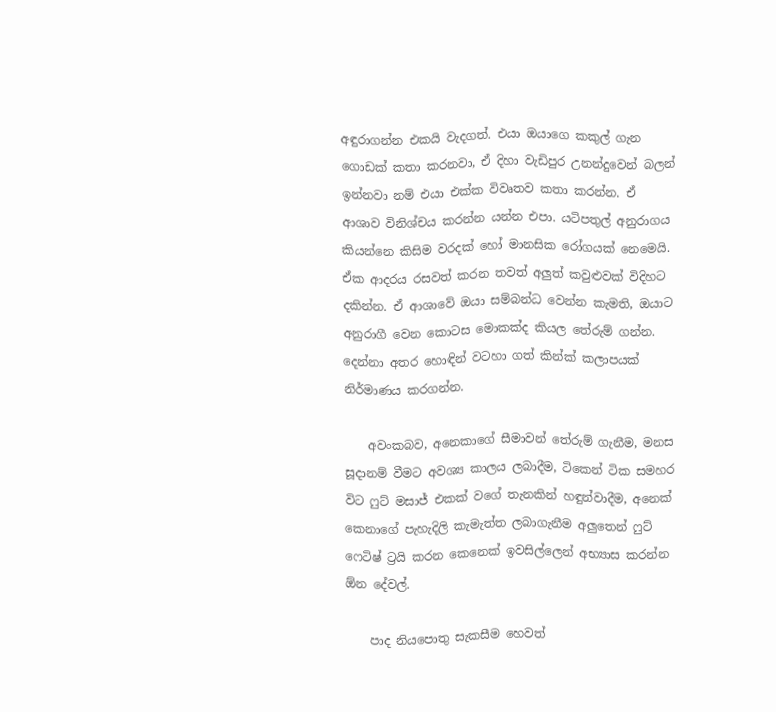අඳුරාගන්න එකයි වැදගත්. එයා ඔයාගෙ කකුල් ගැන ගොඩක් කතා කරනවා, ඒ දිහා වැඩිපුර උනන්දුවෙන් බලන් ඉන්නවා නම් එයා එක්ක විවෘතව කතා කරන්න. ඒ ආශාව විනිශ්චය කරන්න යන්න එපා. යටිපතුල් අනුරාගය කියන්නෙ කිසිම වරදක් හෝ මානසික රෝගයක් නෙමෙයි. ඒක ආදරය රසවත් කරන තවත් අලුත් කවුළුවක් විදිහට දකින්න. ඒ ආශාවේ ඔයා සම්බන්ධ වෙන්න කැමති, ඔයාට අනුරාගී වෙන කොටස මොකක්ද කියල තේරුම් ගන්න. දෙන්නා අතර හොඳින් වටහා ගත් කින්ක් කලාපයක් නිර්මාණය කරගන්න.

    අවංකබව, අනෙකාගේ සීමාවන් තේරුම් ගැනීම, මනස සූදානම් වීමට අවශ්‍ය කාලය ලබාදීම, ටිකෙන් ටික සමහර විට ෆුට් මසාජ් එකක් වගේ තැනකින් හඳුන්වාදීම, අනෙක් කෙනාගේ පැහැදිලි කැමැත්ත ලබාගැනීම අලුතෙන් ෆුට් ෆෙටිෂ් ට්‍රයි කරන කෙනෙක් ඉවසිල්ලෙන් අභ්‍යාස කරන්න ඕන දේවල්.

    පාද නියපොතු සැකසීම හෙවත්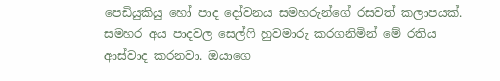පෙඩියුකියු හෝ පාද දෝවනය සමහරුන්ගේ රසවත් කලාපයක්. සමහර අය පාදවල සෙල්ෆි හුවමාරු කරගනිමින් මේ රතිය ආස්වාද කරනවා. ඔයාගෙ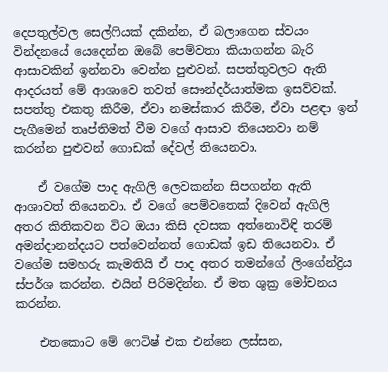දෙපතුල්වල සෙල්ෆියක් දකින්න, ඒ බලාගෙන ස්වයං වින්දනයේ යෙදෙන්න ඔබේ පෙම්වතා කියාගන්න බැරි ආසාවකින් ඉන්නවා වෙන්න පුළුවන්. සපත්තුවලට ඇති ආදරයත් මේ ආශාවෙ තවත් සෞන්දර්යාත්මක ඉසව්වක්. සපත්තු එකතු කිරීම, ඒවා නමස්කාර කිරීම, ඒවා පළඳා ඉන් පැගීමෙන් තෘප්තිමත් වීම වගේ ආසාව තියෙනවා නම් කරන්න පුළුවන් ‍‍‍‍ගොඩක් දේවල් තියෙනවා.

    ඒ වගේම පාද ඇගිලි ලෙවකන්න සිපගන්න ඇති ආශාවත් තියෙනවා. ඒ වගේ පෙම්වතෙක් දිවෙන් ඇගිලි අතර කිතිකවන විට ඔයා කිසි දවසක අත්නොවිඳි තරම් අමන්දානන්දයට පත්වෙන්නත් ගොඩක් ඉඩ තියෙනවා. ඒ වගේම සමහරු කැමතියි ඒ පාද අතර තමන්ගේ ලිංගේන්ද්‍රිය ස්පර්ශ කරන්න. එයින් පිරිමදින්න. ඒ මත ශුක්‍ර මෝචනය කරන්න.

    එතකොට මේ ෆෙටිෂ් එක එන්නෙ ලස්සන,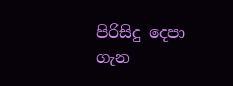පිරිසිදු දෙපා ගැන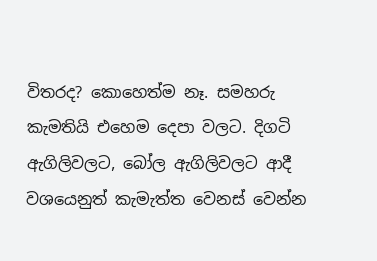විතරද? කොහෙත්ම නෑ. සමහරු කැමතියි එහෙම දෙපා වලට. දිගටි ඇගිලිවලට, බෝල ඇගිලිවලට ආදී වශයෙනුත් කැමැත්ත වෙනස් වෙන්න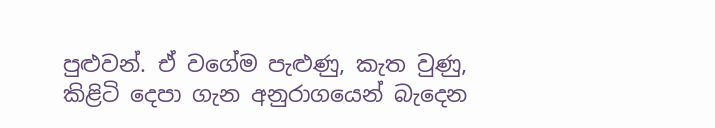පුළුවන්. ඒ වගේම පැළුණු, කැත වුණු, කිළිටි දෙපා ගැන අනුරාගයෙන් බැදෙන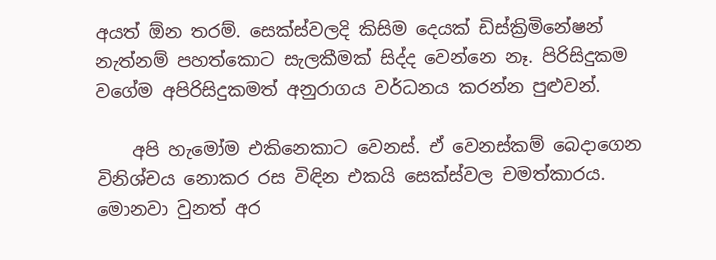අයත් ඕන තරම්. සෙක්ස්වලදි කිසිම දෙයක් ඩිස්ක්‍රිමිනේෂන් නැත්නම් පහත්කොට සැලකීමක් සිද්ද වෙන්නෙ නෑ. පිරිසිදුකම වගේම අපිරිසිදුකමත් අනුරාගය වර්ධනය කරන්න පුළුවන්.

    අපි හැමෝම එකිනෙකාට වෙනස්. ඒ වෙනස්කම් බෙදාගෙන විනිශ්චය නොකර රස විඳින එකයි සෙක්ස්වල චමත්කාරය. මොනවා වුනත් අර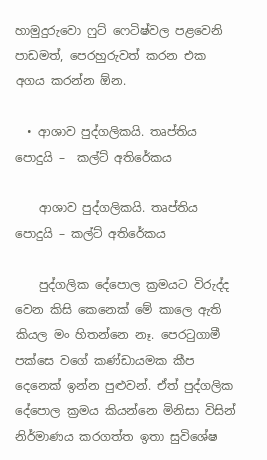හාමුදුරුවො ෆුට් ෆෙටිෂ්වල පළවෙනි පාඩමත්, පෙරහුරුවත් කරන එක අගය කරන්න ඕන.

  • ආශාව පුද්ගලිකයි. තෘප්තිය පොදුයි –  කල්ට් අතිරේකය

    ආශාව පුද්ගලිකයි. තෘප්තිය පොදුයි – කල්ට් අතිරේකය

    පුද්ගලික දේපොල ක්‍රමයට විරුද්ද වෙන කිසි කෙනෙක් මේ කාලෙ ඇති කියල මං හිතන්නෙ නෑ. පෙරටුගාමී පක්සෙ වගේ කණ්ඩායමක කීප දෙනෙක් ඉන්න පුළුවන්. ඒත් පුද්ගලික දේපොල ක්‍රමය කියන්නෙ මිනිසා විසින් නිර්මාණය කරගත්ත ඉතා සුවිශේෂ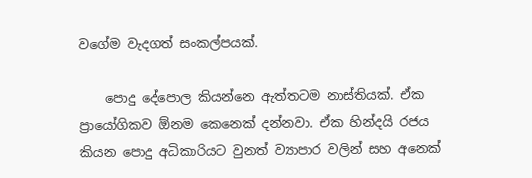වගේම වැදගත් සංකල්පයක්.

    පොදු දේපොල කියන්නෙ ඇත්තටම නාස්තියක්. ඒක ප්‍රායෝගිකව ඕනම කෙනෙක් දන්නවා. ඒක හින්දයි රජය කියන පොදු අධිකාරියට වුනත් ව්‍යාපාර වලින් සහ අනෙක්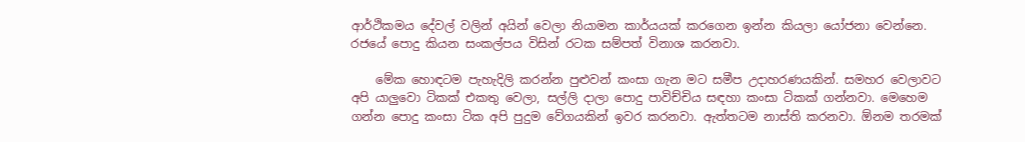ආර්ථිකමය දේවල් වලින් අයින් වෙලා නියාමන කාර්යයක් කරගෙන ඉන්න කියලා යෝජනා වෙන්නෙ. රජයේ පොදු කියන සංකල්පය විසින් රටක සම්පත් විනාශ කරනවා.

    මේක හොඳටම පැහැදිලි කරන්න පුළුවන් කංසා ගැන මට සමීප උදාහරණයකින්. සමහර වෙලාවට අපි යාලුවො ටිකක් එකතු වෙලා, සල්ලි දාලා පොදු පාවිච්චිය සඳහා කංසා ටිකක් ගන්නවා. මෙහෙම ගන්න පොදු කංසා ටික අපි පුදුම වේගයකින් ඉවර කරනවා. ඇත්තටම නාස්ති කරනවා. ඕනම තරමක්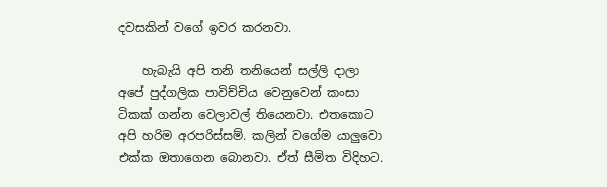දවසකින් වගේ ඉවර කරනවා.

    හැබැයි අපි තනි තනියෙන් සල්ලි දාලා අපේ පුද්ගලික පාවිච්චිය වෙනුවෙන් කංසා ටිකක් ගන්න වෙලාවල් තියෙනවා. එතකොට අපි හරිම අරපරිස්සම්. කලින් වගේම යාලුවො එක්ක ඔතාගෙන බොනවා. ඒත් සීමිත විදිහට.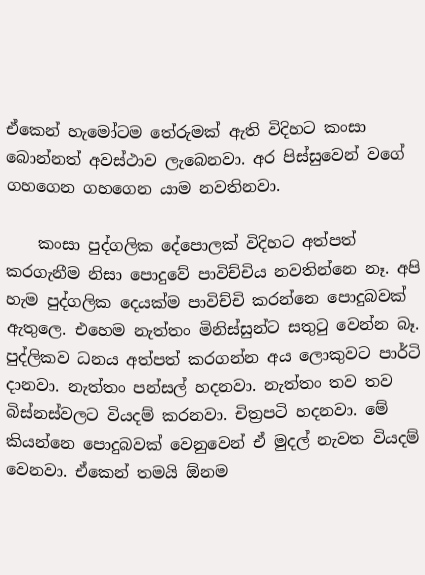ඒකෙන් හැමෝටම තේරුමක් ඇති විදිහට කංසා බොන්නත් අවස්ථාව ලැබෙනවා. අර පිස්සුවෙන් වගේ ගහගෙන ගහගෙන යාම නවතිනවා.

    කංසා පුද්ගලික දේපොලක් විදිහට අත්පත් කරගැනීම නිසා පොදුවේ පාවිච්චිය නවතින්නෙ නෑ. අපි හැම පුද්ගලික දෙයක්ම පාවිච්චි කරන්නෙ පොදුබවක් ඇතුලෙ. එහෙම නැත්තං මිනිස්සුන්ට සතුටු වෙන්න බෑ. පුද්ලිකව ධනය අත්පත් කරගන්න අය ලොකුවට පාර්ටි දානවා. නැත්තං පන්සල් හදනවා. නැත්තං තව තව බිස්නස්වලට වියදම් කරනවා. චිත්‍රපටි හදනවා. මේ කියන්නෙ පොදුබවක් වෙනුවෙන් ඒ මුදල් නැවත වියදම් වෙනවා. ඒකෙන් තමයි ඕනම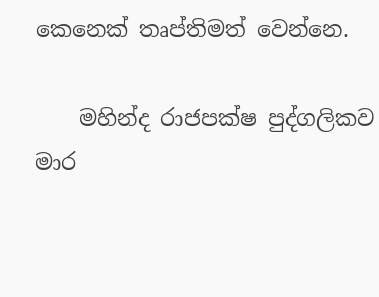කෙනෙක් තෘප්තිමත් වෙන්නෙ.

    මහින්ද රාජපක්ෂ පුද්ගලිකව මාර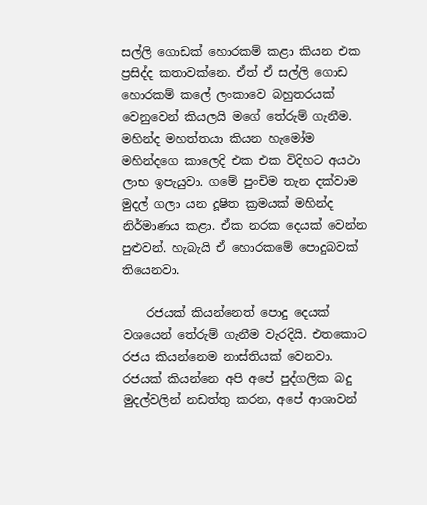සල්ලි ගොඩක් හොරකම් කළා කියන එක ප්‍රසිද්ද කතාවක්නෙ. ඒත් ඒ සල්ලි ගොඩ හොරකම් කලේ ලංකාවෙ බහුතරයක් වෙනුවෙන් කියලයි මගේ තේරුම් ගැනීම. මහින්ද මහත්තයා කියන හැමෝම මහින්දගෙ කාලෙදි එක එක විදිහට අයථා ලාභ ඉපැයුවා. ගමේ පුංචිම තැන දක්වාම මුදල් ගලා යන දූෂිත ක්‍රමයක් මහින්ද නිර්මාණය කළා. ඒක නරක දෙයක් වෙන්න පුළුවන්. හැබැයි ඒ හොරකමේ පොදුබවක් තියෙනවා.

    රජයක් කියන්නෙත් පොදු දෙයක් වශයෙන් තේරුම් ගැනීම වැරදියි. එතකොට රජය කියන්නෙම නාස්තියක් වෙනවා. රජයක් කියන්නෙ අපි අපේ පුද්ගලික බදු මුදල්වලින් නඩත්තු කරන, අපේ ආශාවන්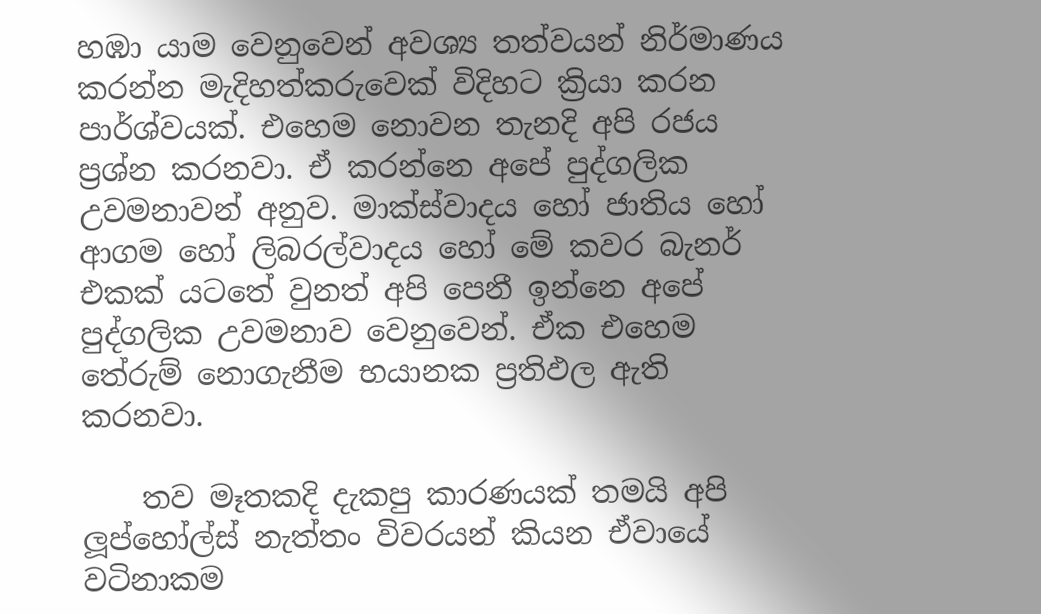හඹා යාම වෙනුවෙන් අවශ්‍ය තත්වයන් නිර්මාණය කරන්න මැදිහත්කරුවෙක් විදිහට ක්‍රියා කරන පාර්ශ්වයක්. එහෙම නොවන තැනදි අපි රජය ප්‍රශ්න කරනවා. ඒ කරන්නෙ අපේ පුද්ගලික උවමනාවන් අනුව. මාක්ස්වාදය හෝ ජාතිය හෝ ආගම හෝ ලිබරල්වාදය හෝ මේ කවර බැනර් එකක් යටතේ වුනත් අපි පෙනී ඉන්නෙ අපේ පුද්ගලික උවමනාව වෙනුවෙන්. ඒක එහෙම තේරුම් නොගැනීම භයානක ප්‍රතිඵල ඇති කරනවා.

    තව මෑතකදි දැකපු කාරණයක් තමයි අපි ලූප්හෝල්ස් නැත්තං විවරයන් කියන ඒවායේ වටිනාකම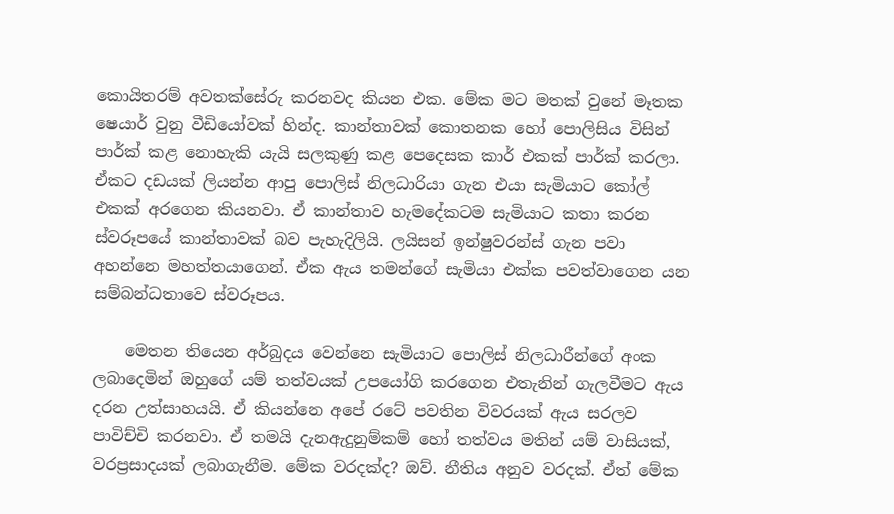කොයිතරම් අවතක්සේරු කරනවද කියන එක. මේක මට මතක් වුනේ මෑතක ෂෙයාර් වුනු වීඩියෝවක් හින්ද. කාන්තාවක් කොතනක හෝ පොලිසිය විසින් පාර්ක් කළ නොහැකි යැයි සලකුණු කළ පෙදෙසක කාර් එකක් පාර්ක් කරලා. ඒකට දඩයක් ලියන්න ආපු පොලිස් නිලධාරියා ගැන එයා සැමියාට කෝල් එකක් අරගෙන කියනවා. ඒ කාන්තාව හැමදේකටම සැමියාට කතා කරන ස්වරූපයේ කාන්තාවක් බව පැහැදිලියි. ලයිසන් ඉන්ෂුවරන්ස් ගැන පවා අහන්නෙ මහත්තයාගෙන්. ඒක ඇය තමන්ගේ සැමියා එක්ක පවත්වාගෙන යන සම්බන්ධතාවෙ ස්වරූපය.

    මෙතන තියෙන අර්බුදය වෙන්නෙ සැමියාට පොලිස් නිලධාරීන්ගේ අංක ලබාදෙමින් ඔහුගේ යම් තත්වයක් උපයෝගි කරගෙන එතැනින් ගැලවීමට ඇය දරන උත්සාහයයි. ඒ කියන්නෙ අපේ රටේ පවතින විවරයක් ඇය සරලව පාවිච්චි කරනවා. ඒ තමයි දැනඇදුනුම්කම් හෝ තත්වය මතින් යම් වාසියක්, වරප්‍රසාදයක් ලබාගැනීම. මේක වරදක්ද? ඔව්. නීතිය අනුව වරදක්. ඒත් මේක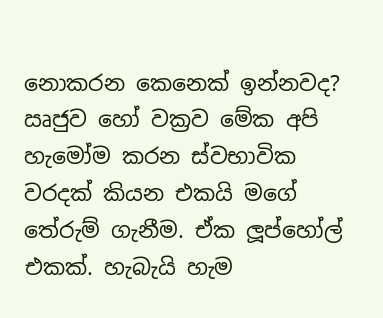නොකරන කෙනෙක් ඉන්නවද? ඍජුව හෝ වක්‍රව මේක අපි හැමෝම කරන ස්වභාවික වරදක් කියන එකයි මගේ තේරුම් ගැනීම. ඒක ලූප්හෝල් එකක්. හැබැයි හැම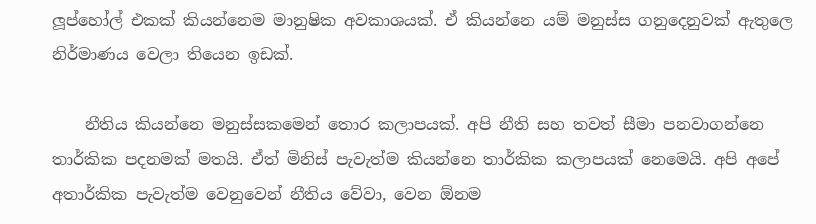ලූප්හෝල් එකක් කියන්නෙම මානුෂික අවකාශයක්. ඒ කියන්නෙ යම් මනුස්ස ගනුදෙනුවක් ඇතුලෙ නිර්මාණය වෙලා තියෙන ඉඩක්.

    නීතිය කියන්නෙ මනුස්සකමෙන් තොර කලාපයක්. අපි නීති සහ තවත් සීමා පනවාගන්නෙ තාර්කික පදනමක් මතයි. ඒත් මිනිස් පැවැත්ම කියන්නෙ තාර්කික කලාපයක් නෙමෙයි. අපි අපේ අතාර්කික පැවැත්ම වෙනුවෙන් නීතිය වේවා, වෙන ඕනම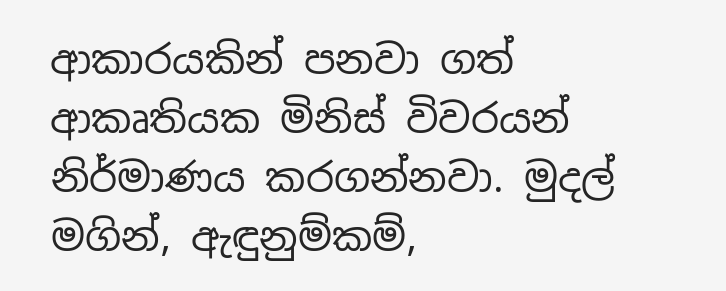ආකාරයකින් පනවා ගත් ආකෘතියක මිනිස් විවරයන් නිර්මාණය කරගන්නවා. මුදල් මගින්, ඇඳුනුම්කම්,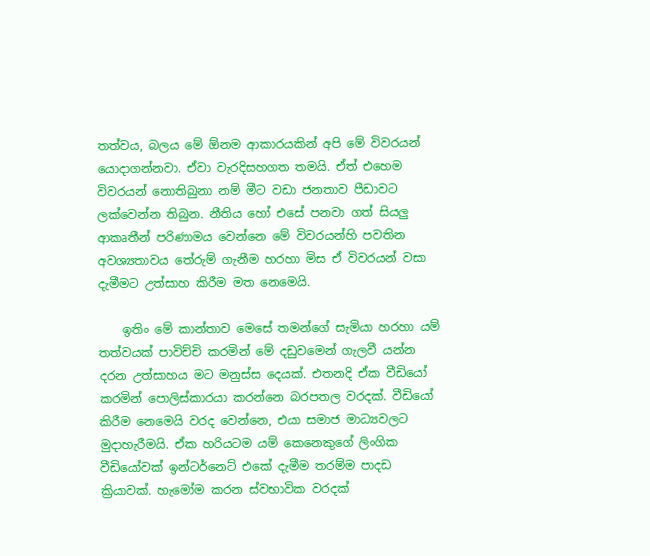තත්වය, බලය මේ ඕනම ආකාරයකින් අපි මේ විවරයන් යොදාගන්නවා. ඒවා වැරදිසහගත තමයි. ඒත් එහෙම විවරයන් නොතිබුනා නම් මීට වඩා ජනතාව පීඩාවට ලක්වෙන්න තිබුන. නීතිය හෝ එසේ පනවා ගත් සියලු ආකෘතීන් පරිණාමය වෙන්නෙ මේ විවරයන්හි පවතින අවශ්‍යතාවය තේරුම් ගැනීම හරහා මිස ඒ විවරයන් වසා දැමීමට උත්සාහ කිරීම මත නෙමෙයි.

    ඉතිං මේ කාන්තාව මෙසේ තමන්ගේ සැමියා හරහා යම් තත්වයක් පාවිච්චි කරමින් මේ දඩුවමෙන් ගැලවී යන්න දරන උත්සාහය මට මනුස්ස දෙයක්. එතනදි ඒක වීඩියෝ කරමින් පොලිස්කාරයා කරන්නෙ බරපතල වරදක්. වීඩියෝ කිරීම නෙමෙයි වරද වෙන්නෙ, එයා සමාජ මාධ්‍යවලට මුදාහැරීමයි. ඒක හරියටම යම් කෙනෙකුගේ ලිංගික වීඩියෝවක් ඉන්ටර්නෙට් එකේ දැමීම තරම්ම පාදඩ ක්‍රියාවක්. හැමෝම කරන ස්වභාවික වරදක්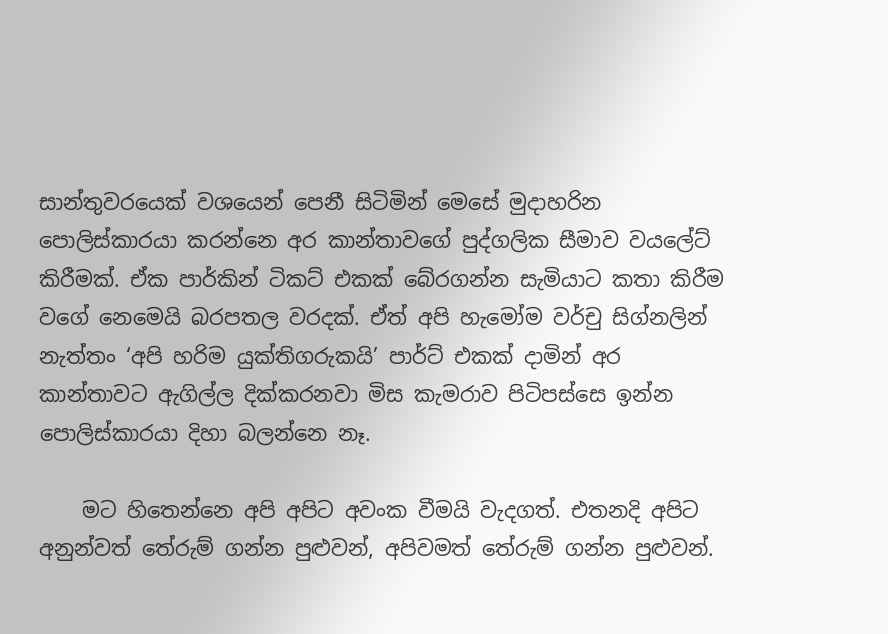සාන්තුවරයෙක් වශයෙන් පෙනී සිටිමින් මෙසේ මුදාහරින පොලිස්කාරයා කරන්නෙ අර කාන්තාවගේ පුද්ගලික සීමාව වයලේට් කිරීමක්. ඒක පාර්කින් ටිකට් එකක් බේරගන්න සැමියාට කතා කිරීම වගේ නෙමෙයි බරපතල වරදක්. ඒත් අපි හැමෝම වර්චු සිග්නලින් නැත්තං ‘අපි හරිම යුක්තිගරුකයි’ පාර්ට් එකක් දාමින් අර කාන්තාවට ඇගිල්ල දික්කරනවා මිස කැමරාව පිටිපස්සෙ ඉන්න පොලිස්කාරයා දිහා බලන්නෙ නෑ.

    මට හිතෙන්නෙ අපි අපිට අවංක වීමයි වැදගත්. එතනදි අපිට අනුන්වත් තේරුම් ගන්න පුළුවන්, අපිවමත් තේරුම් ගන්න පුළුවන්.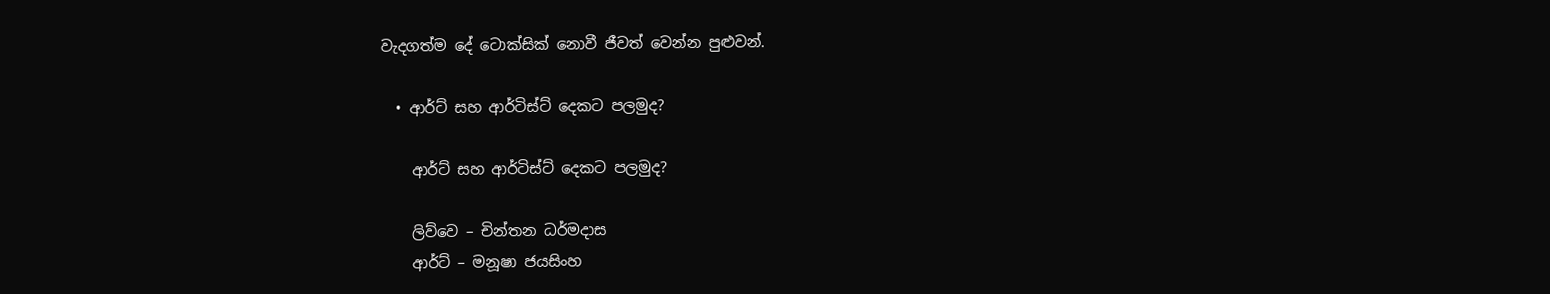වැදගත්ම දේ ටොක්සික් නොවී ජීවත් වෙන්න පුළුවන්.

  • ආර්ට් සහ ආර්ටිස්ට් දෙකට පලමුද?

    ආර්ට් සහ ආර්ටිස්ට් දෙකට පලමුද?

    ලිව්වෙ – චින්තන ධර්මදාස
    ආර්ට් – මනූෂා ජයසිංහ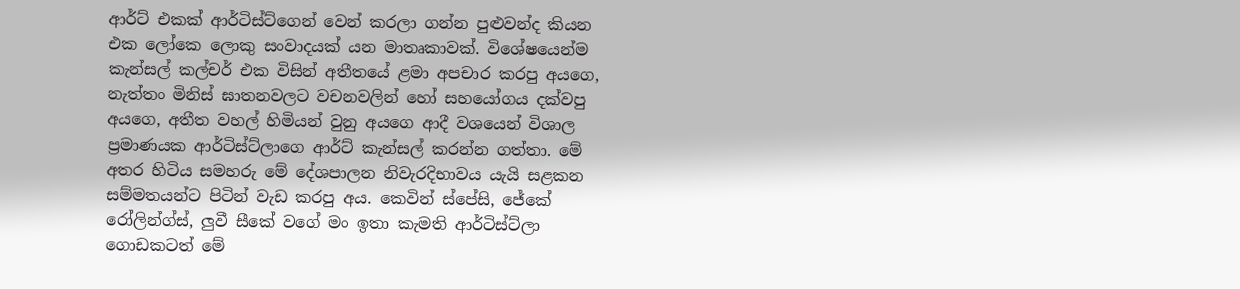ආර්ට් එකක් ආර්ටිස්ට්ගෙන් වෙන් කරලා ගන්න පුළුවන්ද කියන එක ලෝකෙ ලොකු සංවාදයක් යන මාතෘකාවක්. විශේෂයෙන්ම කැන්සල් කල්චර් එක විසින් අතීතයේ ළමා අපචාර කරපු අයගෙ, නැත්තං මිනිස් ඝාතනවලට වචනවලින් හෝ සහයෝගය දක්වපු අයගෙ, අතීත වහල් හිමියන් වුනු අයගෙ ආදී වශයෙන් විශාල ප්‍රමාණයක ආර්ටිස්ට්ලාගෙ ආර්ට් කැන්සල් කරන්න ගත්තා. මේ අතර හිටිය සමහරු මේ දේශපාලන නිවැරදිභාවය යැයි සළකන සම්මතයන්ට පිටින් වැඩ කරපු අය. කෙවින් ස්පේසි, ජේකේ රෝලින්ග්ස්, ලුවී සීකේ වගේ මං ඉතා කැමති ආර්ටිස්ට්ලා ගොඩකටත් මේ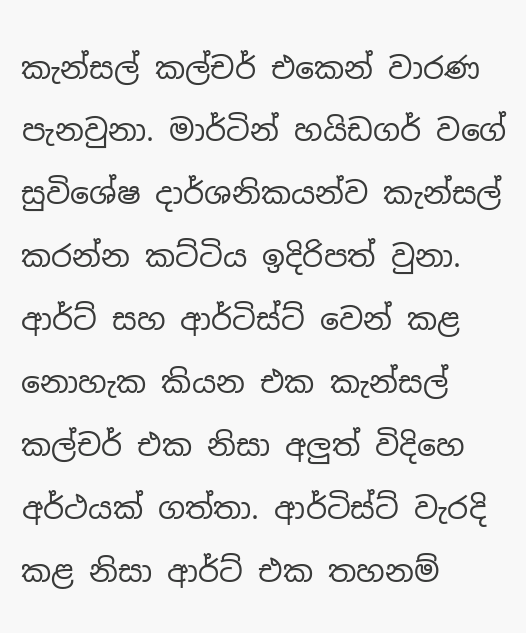කැන්සල් කල්චර් එකෙන් වාරණ පැනවුනා. මාර්ටින් හයිඩගර් වගේ සුවිශේෂ දාර්ශනිකයන්ව කැන්සල් කරන්න කට්ටිය ඉදිරිපත් වුනා. ආර්ට් සහ ආර්ටිස්ට් වෙන් කළ නොහැක කියන එක කැන්සල් කල්චර් එක නිසා අලුත් විදිහෙ අර්ථයක් ගත්තා. ආර්ටිස්ට් වැරදි කළ නිසා ආර්ට් එක තහනම්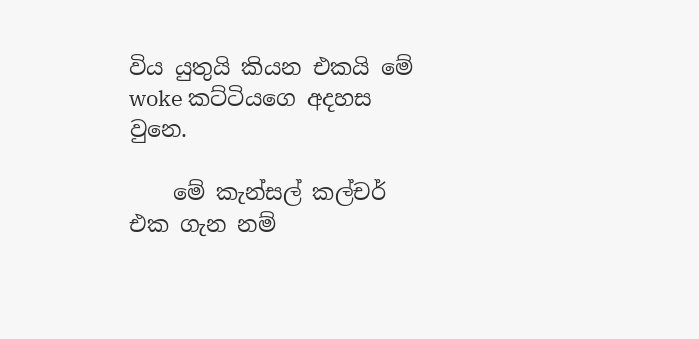විය යුතුයි කියන එකයි මේ woke කට්ටියගෙ අදහස වුනෙ.

    මේ කැන්සල් කල්චර් එක ගැන නම්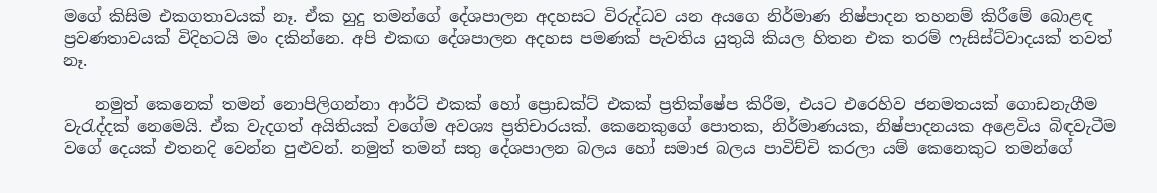මගේ කිසිම එකගතාවයක් නෑ. ඒක හුදු තමන්ගේ දේශපාලන අදහසට විරුද්ධව යන අයගෙ නිර්මාණ නිෂ්පාදන තහනම් කිරීමේ බොළඳ ප්‍රවණතාවයක් විදිහටයි මං දකින්නෙ. අපි එකඟ දේශපාලන අදහස පමණක් පැවතිය යුතුයි කියල හිතන එක තරම් ෆැසිස්ට්වාදයක් තවත් නෑ.

    නමුත් කෙනෙක් තමන් නොපිලිගන්නා ආර්ට් එකක් හෝ ප්‍රොඩක්ට් එකක් ප්‍රති‍ක්ෂේප කිරීම, එයට එරෙහිව ජනමතයක් ගොඩනැගීම වැරැද්දක් නෙමෙයි. ඒක වැදගත් අයිතියක් වගේම අවශ්‍ය ප්‍රතිචාරයක්. කෙනෙකුගේ පොතක, නිර්මාණයක, නිෂ්පාදනයක අළෙවිය බිඳවැටීම වගේ දෙයක් එතනදි වෙන්න පුළුවන්. නමුත් තමන් සතු දේශපාලන බලය හෝ සමාජ බලය පාවිච්චි කරලා යම් කෙනෙකුට තමන්ගේ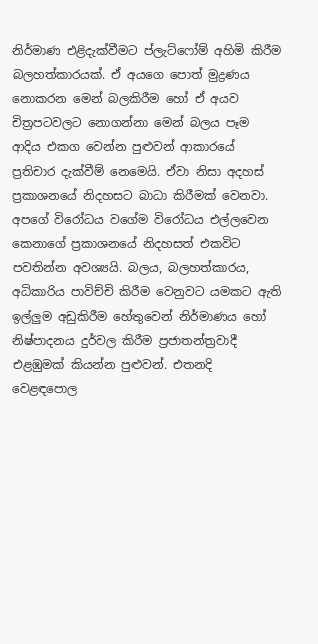නිර්මාණ එළිදැක්වීමට ප්ලැට්ෆෝම් අහිමි කිරීම බලහත්කාරයක්. ඒ අයගෙ පොත් මුද්‍රණය නොකරන මෙන් බලකිරීම හෝ ඒ අයව චිත්‍රපටවලට නොගන්නා මෙන් බලය පෑම ආදිය එකග වෙන්න පුළුවන් ආකාරයේ ප්‍රතිචාර දැක්වීම් නෙමෙයි. ඒවා නිසා අදහස් ප්‍රකාශනයේ නිදහසට බාධා කිරීමක් වෙනවා. අපගේ විරෝධය වගේම විරෝධය එල්ලවෙන කෙනාගේ ප්‍රකාශනයේ නිදහසත් එකවිට පවතින්න අවශ්‍යයි. බලය, බලහත්කාරය, අධිකාරිය පාවිච්චි කිරීම වෙනුවට යමකට ඇති ඉල්ලුම අඩුකිරීම ‍හේතුවෙන් නිර්මාණය හෝ නිෂ්පාදනය දුර්වල කිරීම ප්‍රජාතන්ත්‍රවාදී එළඹුමක් කියන්න පුළුවන්. එතනදි වෙළඳපොල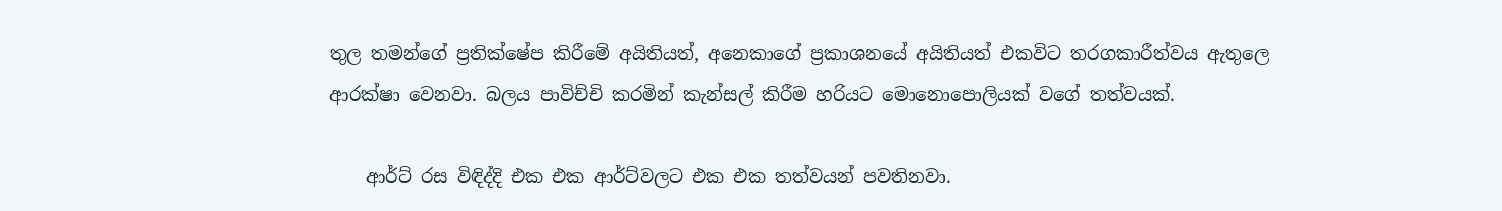තුල තමන්ගේ ප්‍රතික්ෂේප කිරීමේ අයිතියත්, අනෙකාගේ ප්‍රකාශනයේ අයිතියත් එකවිට තරගකාරීත්වය ඇතුලෙ ආරක්ෂා වෙනවා. බලය පාවිච්චි කරමින් කැන්සල් කිරීම හරියට මොනොපොලියක් වගේ තත්වයක්.

    ආර්ට් රස විඳිද්දි එක එක ආර්ට්වලට එක එක තත්වයන් පවතිනවා.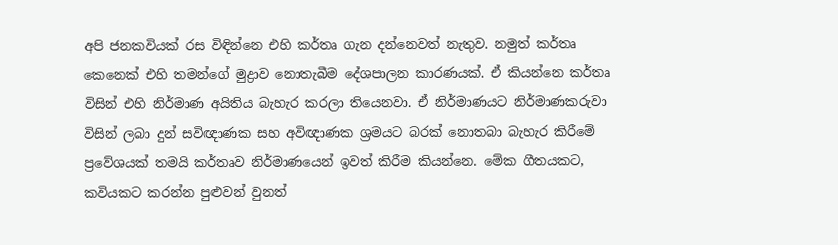අපි ජනකවියක් රස විඳින්නෙ එහි කර්තෘ ගැන දන්නෙවත් නැතුව. නමුත් කර්තෘ කෙනෙක් එහි තමන්ගේ මුද්‍රාව නොතැබීම දේශපාලන කාරණයක්. ඒ කියන්නෙ කර්තෘ විසින් එහි නිර්මාණ අයිතිය බැහැර කරලා තියෙනවා. ඒ නිර්මාණයට නිර්මාණකරුවා විසින් ලබා දුන් සවිඥාණක සහ අවිඥාණක ශ්‍රමයට බරක් නොතබා බැහැර කිරීමේ ප්‍රවේශයක් තමයි කර්තෘව නිර්මාණයෙන් ඉවත් කිරීම කියන්නෙ. මේක ගීතයකට, කවියකට කරන්න පුළුවන් වුනත්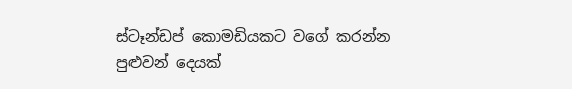ස්ටෑන්ඩප් කොමඩියකට වගේ කරන්න පුළුවන් දෙයක්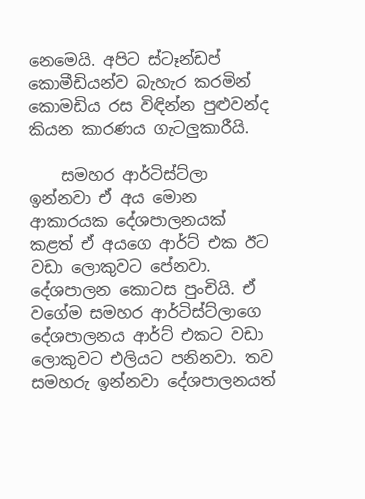නෙමෙයි. අපිට ස්ටෑන්ඩප් කොමීඩියන්ව බැහැර කරමින් කොමඩිය රස විඳින්න පුළුවන්ද කියන කාරණය ගැටලුකාරීයි.

    සමහර ආර්ටිස්ට්ලා ඉන්නවා ඒ අය ‍මොන ආකාරයක දේශපාලනයක් කළත් ඒ අයගෙ ආර්ට් එක ඊට වඩා ලොකුවට පේනවා. දේශපාලන කොටස පුංචියි. ඒ වගේම සමහර ආර්ටිස්ට්ලාගෙ දේශපාලනය ආර්ට් එකට වඩා ලොකුවට එලියට පනිනවා. තව සමහරු ඉන්නවා දේශපාලනයත්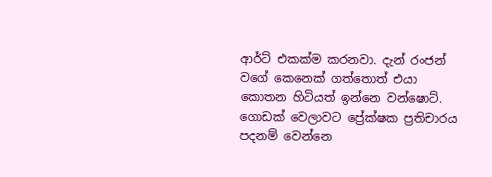ආර්ට් එකක්ම කරනවා. දැන් රංජන් වගේ කෙනෙක් ගත්තොත් එයා කොතන හිටියත් ඉන්නෙ වන්ෂොට්. ගොඩක් වෙලාවට ප්‍රේක්ෂක ප්‍රතිචාරය පදනම් වෙන්නෙ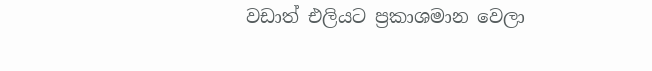වඩාත් එලියට ප්‍රකාශමාන වෙලා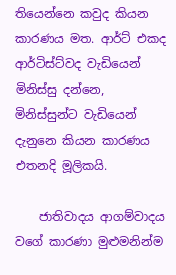තියෙන්නෙ කවුද කියන කාරණය මත. ආර්ට් එකද ආර්ටිස්ට්වද වැඩියෙන් මිනිස්සු දන්නෙ, මිනිස්සුන්ට වැඩියෙන් දැනුනෙ කියන කාරණය එතනදි මූලිකයි.

    ජාතිවාදය ආගම්වාදය වගේ කාරණා මුළුමනින්ම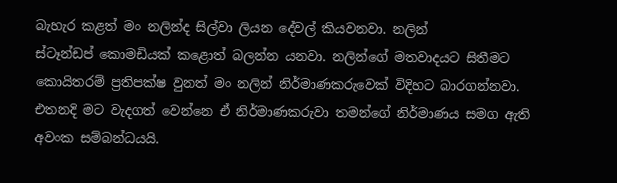බැහැර කළත් මං නලින්ද සිල්වා ලියන දේවල් කියවනවා. නලින් ස්ටෑන්ඩප් ‍කොමඩියක් කළොත් බලන්න යනවා. නලින්ගේ මතවාදයට සිතීමට කොයිතරම් ප්‍රතිපක්ෂ වුනත් මං නලින් නිර්මාණකරුවෙක් විදිහට බාරගන්නවා. එතනදි මට වැදගත් වෙන්නෙ ඒ නිර්මාණකරුවා තමන්ගේ නිර්මාණය සමග ඇති අවංක සම්බන්ධයයි.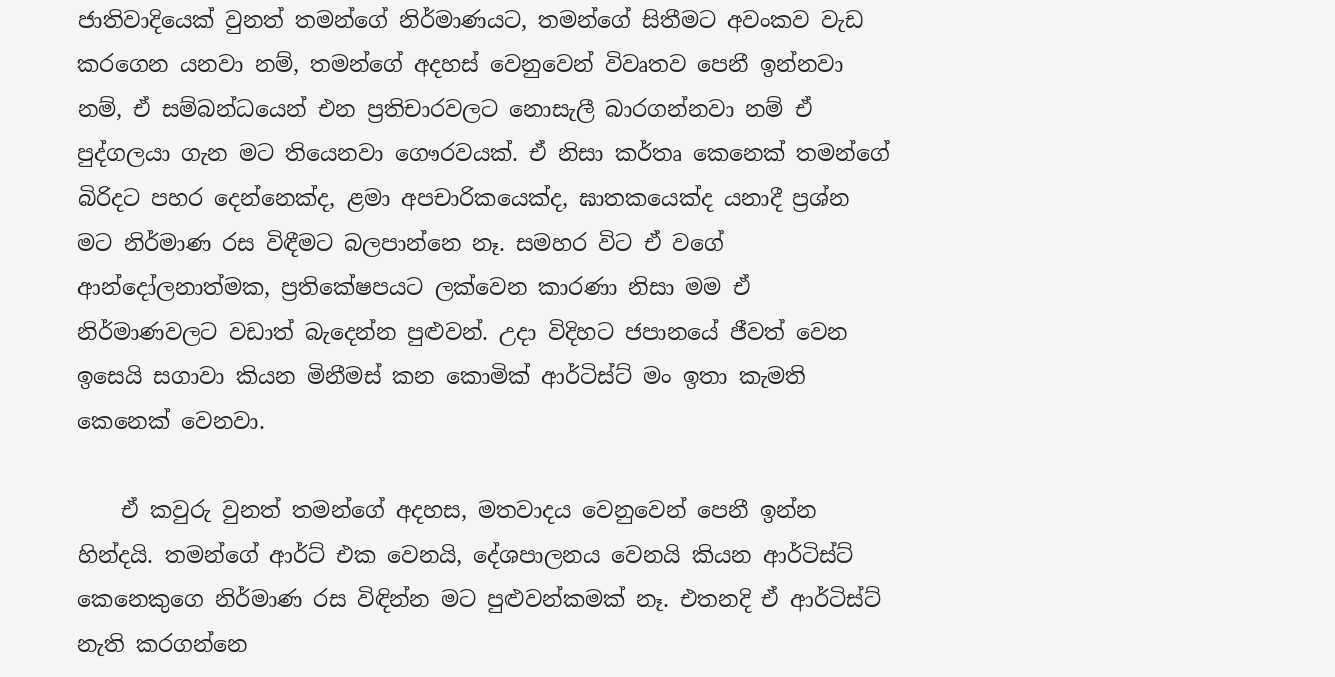ජාතිවාදියෙක් වුනත් තමන්ගේ නිර්මාණයට, තමන්ගේ සිතීමට අවංකව වැඩ කරගෙන යනවා නම්, තමන්ගේ අදහස් වෙනුවෙන් විවෘතව පෙනී ඉන්නවා නම්, ඒ සම්බන්ධයෙන් එන ප්‍රතිචාරවලට නොසැලී බාරගන්නවා නම් ඒ පුද්ගලයා ගැන මට තියෙනවා ගෞරවයක්. ඒ නිසා කර්තෘ කෙනෙක් තමන්ගේ බිරිදට පහර දෙන්නෙක්ද, ළමා අපචාරිකයෙක්ද, ඝාතකයෙක්ද යනාදී ප්‍රශ්න මට නිර්මාණ රස විඳීමට බලපාන්නෙ නෑ. සමහර විට ඒ වගේ ආන්දෝලනාත්මක, ප්‍රතිකේෂපයට ලක්වෙන කාරණා නිසා මම ඒ නිර්මාණවලට වඩාත් බැ‍දෙන්න පුළුවන්. උදා විදිහට ජපානයේ ජීවත්‍ වෙන ඉසෙයි සගාවා කියන මිනීමස් කන කොමික් ආර්ටිස්ට් මං ඉතා කැමති කෙනෙක් වෙනවා.

    ඒ කවුරු වුනත් තමන්ගේ අදහස, මතවාදය වෙනුවෙන් පෙනී ඉන්න හින්දයි. තමන්ගේ ආර්ට් එක වෙනයි, දේශපාලනය වෙනයි කියන ආර්ටිස්ට් කෙනෙකුගෙ නිර්මාණ රස විඳින්න මට පුළුවන්කමක් නෑ. එතනදි ඒ ආර්ටිස්ට් නැති කරගන්නෙ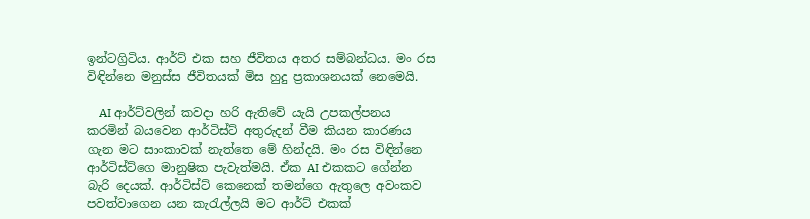ඉන්ටග්‍රිටිය. ආර්ට් එක සහ ජීවිතය අතර සම්බන්ධය. මං රස විඳින්නෙ මනුස්ස ජීවිතයක් මිස හුදු ප්‍රකාශනයක් නෙමෙයි.

    AI ආර්ට්වලින් කවදා හරි ඇතිවේ යැයි උපකල්පනය කරමින් බයවෙන ආර්ටිස්ට් අතුරුදන් වීම කියන කාරණය ගැන මට සාංකාවක් නැත්තෙ මේ හින්දයි. මං රස විඳින්නෙ ආර්ටිස්ට්ගෙ මානුෂික පැවැත්මයි. ඒක AI එකකට ගේන්න බැරි දෙයක්. ආර්ටිස්ට් කෙනෙක් තමන්ගෙ ඇතුලෙ අවංකව පවත්වාගෙන යන කැරැල්ලයි මට ආර්ට් එකක්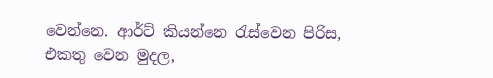වෙන්නෙ. ආර්ට් කියන්නෙ රැස්වෙන පිරිස, එකතු වෙන මුදල,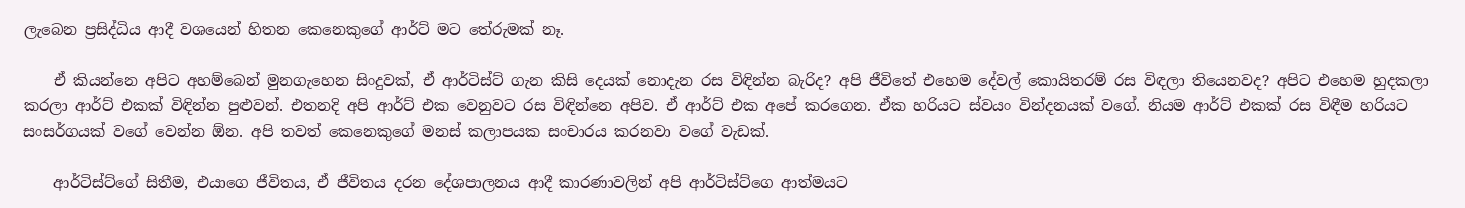ලැබෙන ප්‍රසිද්ධිය ආදී වශයෙන් හිතන කෙනෙකුගේ ආර්ට් මට තේරුමක් නෑ.

    ඒ කියන්නෙ අපිට අහම්බෙන් මුනගැහෙන සිංදුවක්, ඒ ආර්ටිස්ට් ගැන කිසි දෙයක් නොදැන රස විඳින්න බැරිද? අපි ජීවිතේ එහෙම දේවල් කොයිතරම් රස විඳලා තියෙනවද? අපිට එහෙම හුදකලා කරලා ආර්ට් එකක් විඳින්න පුළුවන්. එතනදි අපි ආර්ට් එක වෙනුවට රස විඳින්නෙ අපිව. ඒ ආර්ට් එක අපේ කරගෙන. ඒක හරියට ස්වයං වින්දනයක් වගේ. නියම ආර්ට් එකක් රස විඳීම හරියට සංසර්ගයක් වගේ වෙන්න ඕන. අපි තවත් කෙනෙකුගේ මනස් කලාපයක සංචාරය කරනවා වගේ වැඩක්.

    ආර්ටිස්ට්ගේ සිතීම, එයාගෙ ජීවිතය, ඒ ජීවිතය දරන දේශපාලනය ‍ආදී කාරණාවලින් අපි ආර්ටිස්ට්ගෙ ආත්මයට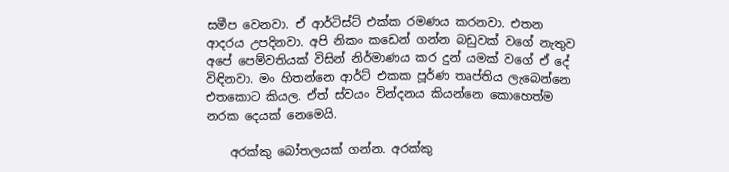සමීප වෙනවා. ඒ ආර්ටිස්ට් එක්ක රමණය කරනවා. එතන ආදරය උපදිනවා. අපි නිකං කඩෙන් ගන්න බඩුවක් වගේ නැතුව අපේ පෙම්වතියක් විසින් නිර්මාණය කර දුන් යමක් වගේ ඒ දේ විඳිනවා. මං හිතන්නෙ ආර්ට් එකක පූර්ණ තෘප්තිය ලැබෙන්නෙ එතකොට කියල. ඒත් ස්වයං වින්දනය කියන්නෙ කොහෙත්ම නරක දෙයක් නෙමෙයි.

    අරක්කු බෝතලයක් ගන්න. අරක්කු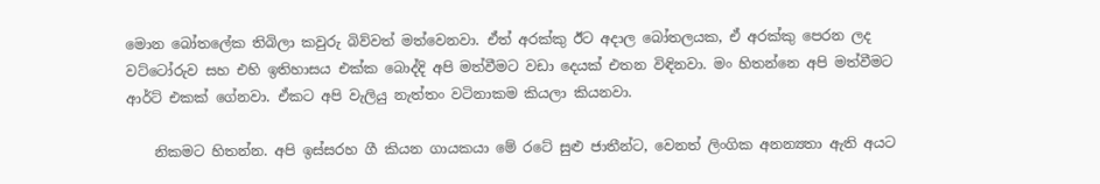මොන බෝතලේක තිබිලා කවුරු බිව්වත් මත්වෙනවා. ඒත් අරක්කු ඊට අදාල බෝතලයක, ඒ අරක්කු පෙරන ලද වට්ටෝරුව සහ එහි ඉතිහාසය එක්ක බොද්දි අපි මත්වීමට වඩා දෙයක් එතන විඳිනවා. මං හිතන්නෙ අපි මත්වීමට ආර්ට් එකක් ගේනවා. ඒකට අපි වැලියු නැත්තං වටිනාකම කියලා කියනවා.

    නිකමට හිතන්න. අපි ඉස්සරහ ගී කියන ගායකයා මේ රටේ සුළු ජාතීන්ට, වෙනත් ලිංගික අනන්‍යතා ඇති අයට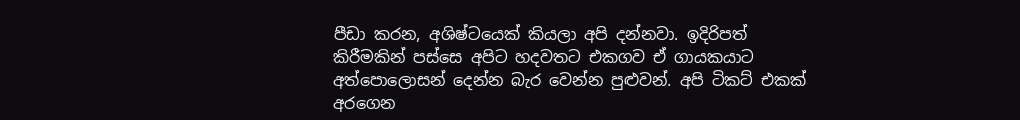පීඩා කරන, අශිෂ්ටයෙක් කියලා අපි දන්නවා. ඉදිරිපත් කිරීමකින් පස්සෙ අපිට හදවතට එකගව ඒ ගායකයාට අත්පොලොසන් දෙන්න බැර වෙන්න පුළුවන්. අපි ටිකට් එකක් අරගෙන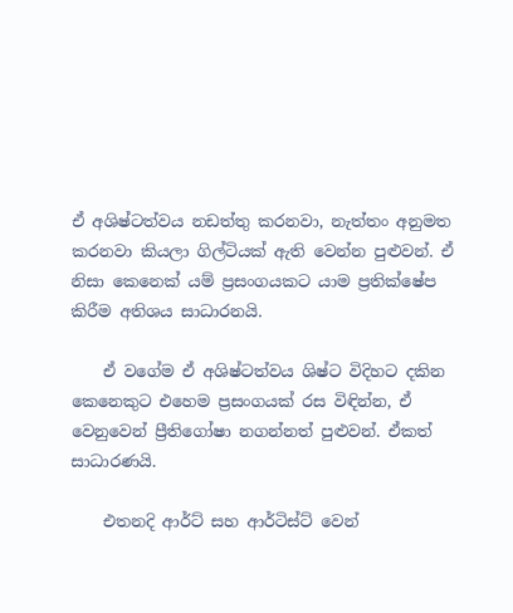ඒ අශිෂ්ටත්වය නඩත්තු කරනවා, නැත්තං අනුමත කරනවා කියලා ගිල්ටියක් ඇති වෙන්න පුළුවන්. ඒ නිසා කෙනෙක් යම් ප්‍රසංගයකට යාම ප්‍රති‍ක්ෂේප කිරීම අතිශය සාධාරනයි.

    ඒ වගේම ඒ අශිෂ්ටත්වය ශිෂ්ට විදිහට දකින කෙනෙකුට එහෙම ප්‍රසංගයක් රස විඳින්න, ඒ වෙනුවෙන් ප්‍රීතිගෝෂා නගන්නත් පුළුවන්. ඒකත් සාධාරණයි.

    එතනදි ආර්ට් සහ ආර්ටිස්ට් වෙන්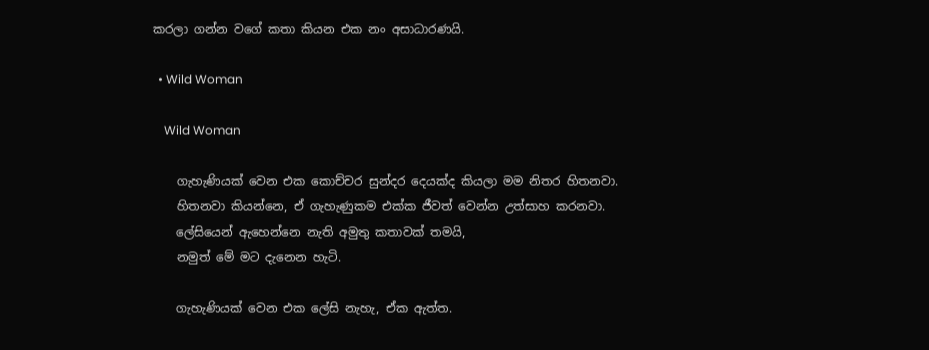කරලා ගන්න වගේ කතා කියන එක නං අසාධාරණයි.

  • Wild Woman

    Wild Woman

    ගැහැණියක් වෙන එක කොච්චර සුන්දර දෙයක්ද කියලා මම නිතර හිතනවා.
    හිතනවා කියන්නෙ, ඒ ගැහැණුකම එක්ක ජීවත් වෙන්න උත්සාහ කරනවා.
    ලේසියෙන් ඇහෙන්නෙ නැති අමුතු කතාවක් තමයි,
    නමුත් මේ මට දැනෙන හැටි.

    ගැහැණියක් වෙන එක ලේසි නැහැ, ඒක ඇත්ත.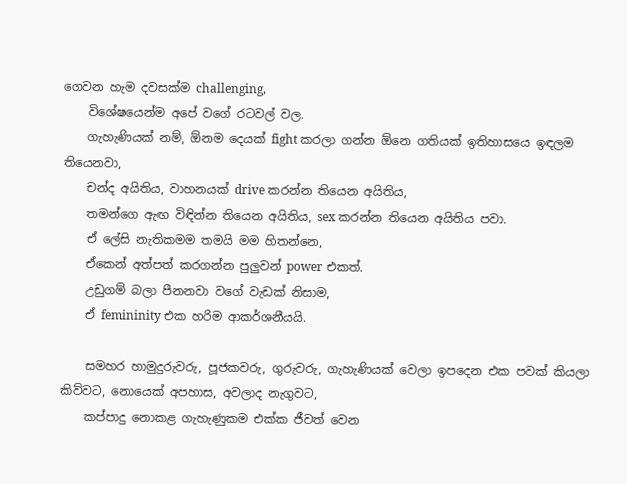ගෙවන හැම දවසක්ම challenging,
    විශේෂයෙන්ම අපේ වගේ රටවල් වල.
    ගැහැණියක් නම්, ඕනම දෙයක් fight කරලා ගන්න ඕනෙ ගතියක් ඉතිහාසයෙ ඉඳලම තියෙනවා,
    චන්ද අයිතිය, වාහනයක් drive කරන්න තියෙන අයිතිය,
    තමන්ගෙ ඇඟ විඳින්න තියෙන අයිතිය, sex කරන්න තියෙන අයිතිය පවා.
    ඒ ලේසි නැතිකමම තමයි මම හිතන්නෙ,
    ඒකෙන් අත්පත් කරගන්න පුලුවන් power එකත්.
    උඩුගම් බලා පීනනවා වගේ වැඩක් නිසාම,
    ඒ femininity එක හරිම ආකර්ශනීයයි.

    සමහර හාමුදුරුවරු, පූජකවරු, ගුරුවරු, ගැහැණියක් වෙලා ඉපදෙන එක පවක් කියලා කිව්වට, නොයෙක් අපහාස, අවලාද නැගුවට,
    කප්පාදු නොකළ ගැහැණුකම එක්ක ජීවත් වෙන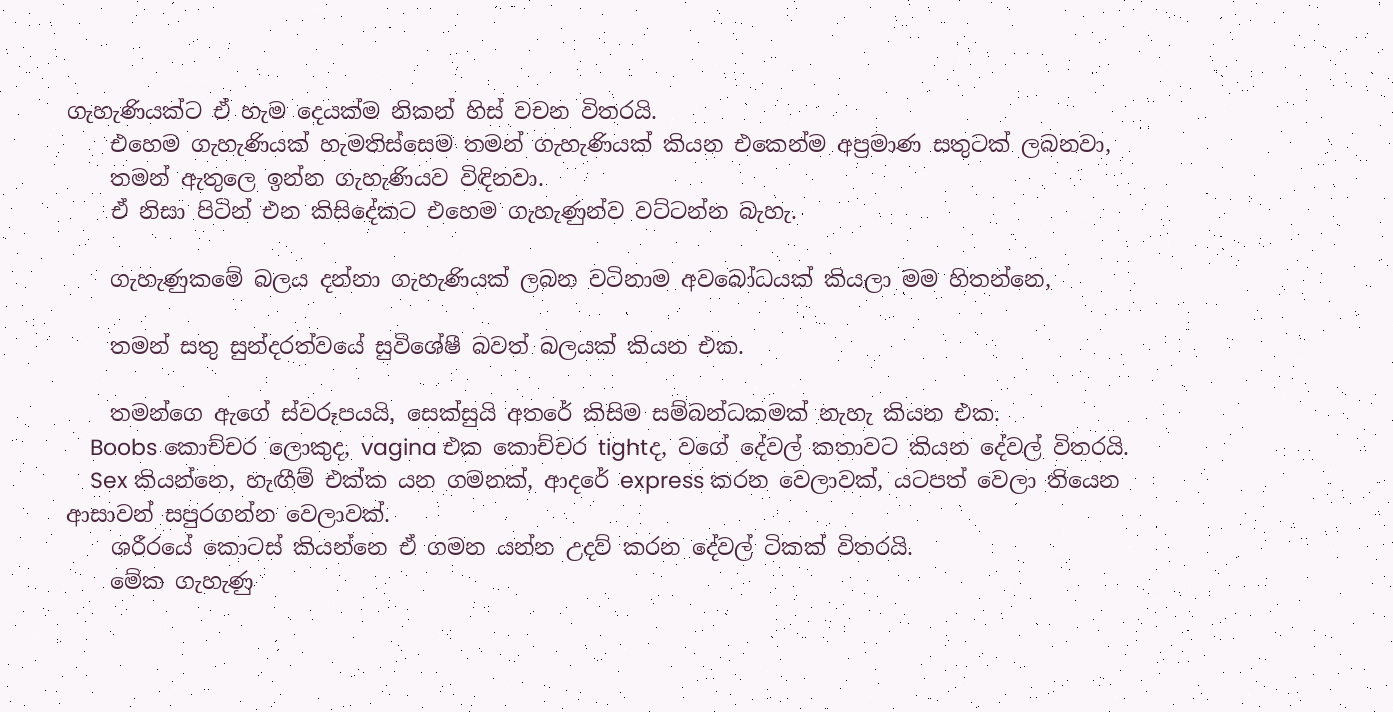ගැහැණියක්ට ඒ හැම දෙයක්ම නිකන් හිස් වචන විතරයි.
    එහෙම ගැහැණියක් හැමතිස්සෙම තමන් ගැහැණියක් කියන එකෙන්ම අප්‍රමාණ සතුටක් ලබනවා,
    තමන් ඇතුලෙ ඉන්න ගැහැණියව විඳිනවා.
    ඒ නිසා පිටින් එන කිසිදේකට එහෙම ගැහැණුන්ව වට්ටන්න බැහැ.

    ගැහැණුකමේ බලය දන්නා ගැහැණියක් ලබන වටිනාම අවබෝධයක් කියලා මම හිතන්නෙ,

    තමන් සතු සුන්දරත්වයේ සුවිශේෂී බවත් බලයක් කියන එක.

    තමන්ගෙ ඇගේ ස්වරූපයයි, සෙක්සුයි අතරේ කිසිම සම්බන්ධකමක් නැහැ කියන එක.
    Boobs කොච්චර ලොකුද, vagina එක කොච්චර tightද, වගේ දේවල් කතාවට කියන දේවල් විතරයි.
    Sex කියන්නෙ, හැඟීම් එක්ක යන ගමනක්, ආදරේ express කරන වෙලාවක්, යටපත් වෙලා තියෙන ආසාවන් සපුරගන්න වෙලාවක්.
    ශරීර‍යේ කොටස් කියන්නෙ ඒ ගමන යන්න උදව් කරන දේවල් ටිකක් විතරයි.
    මේක ගැහැණු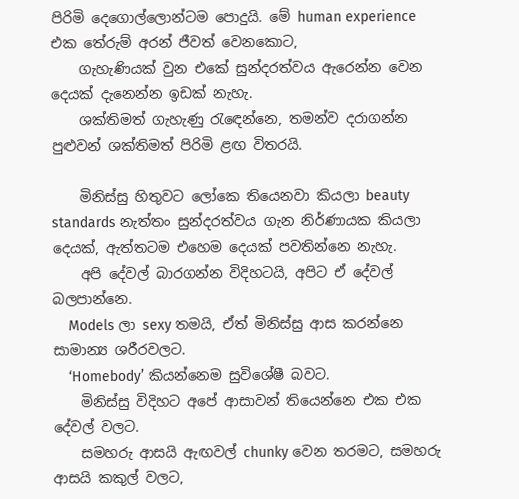පිරිමි දෙගොල්ලොන්ටම පොදුයි. මේ human experience එක තේරුම් අරන් ජීවත් වෙනකොට,
    ගැහැණියක් වුන එකේ සුන්දරත්වය ඇරෙන්න වෙන දෙයක් දැනෙන්න ඉඩක් නැහැ.
    ශක්තිමත් ගැහැණු රැඳෙන්නෙ, තමන්ව දරාගන්න පුළුවන් ශක්තිමත් පිරිමි ළඟ විතරයි.

    මිනිස්සු හිතුවට ලෝකෙ තියෙනවා කියලා beauty standards නැත්තං සුන්දරත්වය ගැන නිර්ණායක කියලා දෙයක්, ඇත්තටම එහෙම දෙයක් පවතින්නෙ නැහැ.
    අපි දේවල් බාරගන්න විදිහටයි, අපිට ඒ දේවල් බලපාන්නෙ.
    Models ලා sexy තමයි, ඒත් මිනිස්සු ආස කරන්නෙ සාමාන්‍ය ශරීරවලට.
    ‘Homebody’ කියන්නෙම සුවි‍ශේෂී බවට.
    මිනිස්සු විදිහට අපේ ආසාවන් තියෙන්නෙ එක එක දේවල් වලට.
    සමහරු ආසයි ඇඟවල් chunky වෙන තරමට, සමහරු ආසයි කකුල් වලට,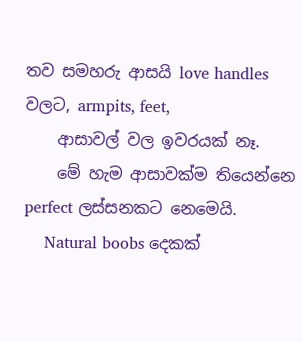තව සමහරු ආසයි love handles වලට, armpits, feet,
    ආසාවල් වල ඉවරයක් නෑ.
    මේ හැම ආසාවක්ම තියෙන්නෙ perfect ලස්සනකට නෙමෙයි.
    Natural boobs දෙකක්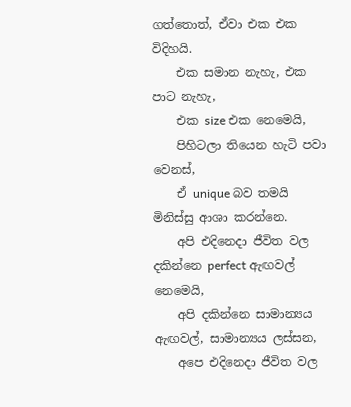ගත්තොත්, ඒවා එක එක විදිහයි.
    එක සමාන නැහැ, එක පාට නැහැ,
    එක size එක නෙමෙයි,
    පිහිටලා තියෙන හැටි පවා වෙනස්,
    ඒ unique බව තමයි මිනිස්සු ආශා කරන්නෙ.
    අපි එදිනෙදා ජීවිත වල දකින්නෙ perfect ඇඟවල් නෙමෙයි,
    අපි දකින්නෙ සාමාන්‍යය ඇඟවල්, සාමාන්‍යය ලස්සන,
    අපෙ එදිනෙදා ජීවිත වල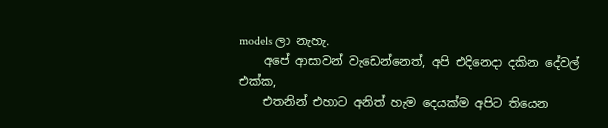models ලා නැහැ.
    අපේ ආසාවන් වැඩෙන්නෙත්, අපි එදිනෙදා දකින දේවල් එක්ක,
    එතනින් එහාට අනිත් හැම දෙයක්ම අපිට තියෙන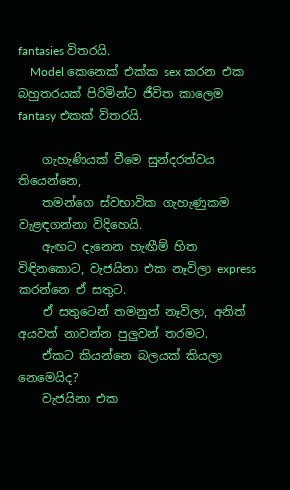fantasies විතරයි.
    Model කෙනෙක් එක්ක sex කරන එක බහුතරයක් පිරිමින්ට ජීවිත කාලෙම fantasy එකක් විතරයි.

    ගැහැණියක් වීමෙ සුන්දරත්වය තියෙන්නෙ,
    තමන්ගෙ ස්වභාවික ගැහැණුකම වැළඳගන්නා විදිහෙයි.
    ඇඟට දැනෙන හැඟීම් හිත විඳිනකොට, වැජයිනා එක නෑවිලා express කරන්නෙ ඒ සතුට.
    ඒ සතුටෙන් තමනුත් නෑවිලා, අනිත් අයවත් නාවන්න පුලුවන් තරමට.
    ඒකට කියන්නෙ බලයක් කියලා නෙමෙයිද?
    වැජයිනා එක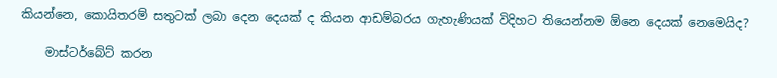කියන්නෙ, කොයිතරම් සතුටක් ලබා දෙන දෙයක් ද කියන ආඩම්බරය ගැහැණියක් විදිහට තියෙන්නම ඕනෙ දෙයක් නෙමෙයිද?

    මාස්ටර්බේට් කරන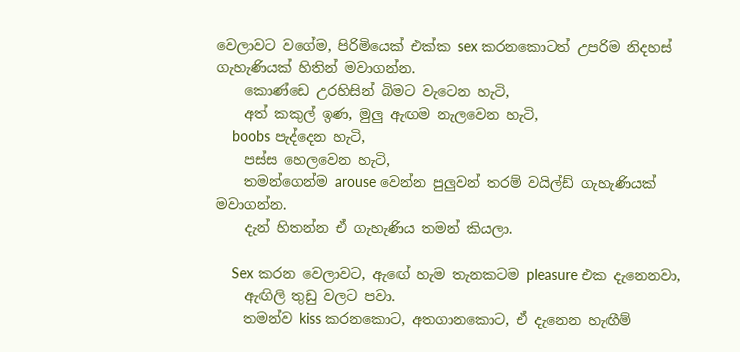වෙලාවට වගේම, පිරිමියෙක් එක්ක sex කරනකොටත් උපරිම නිදහස් ගැහැණියක් හිතින් මවාගන්න.
    කොණ්ඩෙ උරහිසින් බිමට වැටෙන හැටි,
    අත් කකුල් ඉණ, මුලු ඇඟම නැලවෙන හැටි,
    boobs පැද්දෙන හැටි,
    පස්ස හෙලවෙන හැටි,
    තමන්ගෙන්ම arouse වෙන්න පුලුවන් තරම් වයිල්ඩ් ගැහැණියක් මවාගන්න.
    දැන් හිතන්න ඒ ගැහැණිය තමන් කියලා.

    Sex කරන වෙලාවට, ඇඟේ හැම තැනකටම pleasure එක දැනෙනවා,
    ඇඟිලි තුඩු වලට පවා.
    තමන්ව kiss කරනකොට, අතගානකොට, ඒ දැනෙන හැඟීම්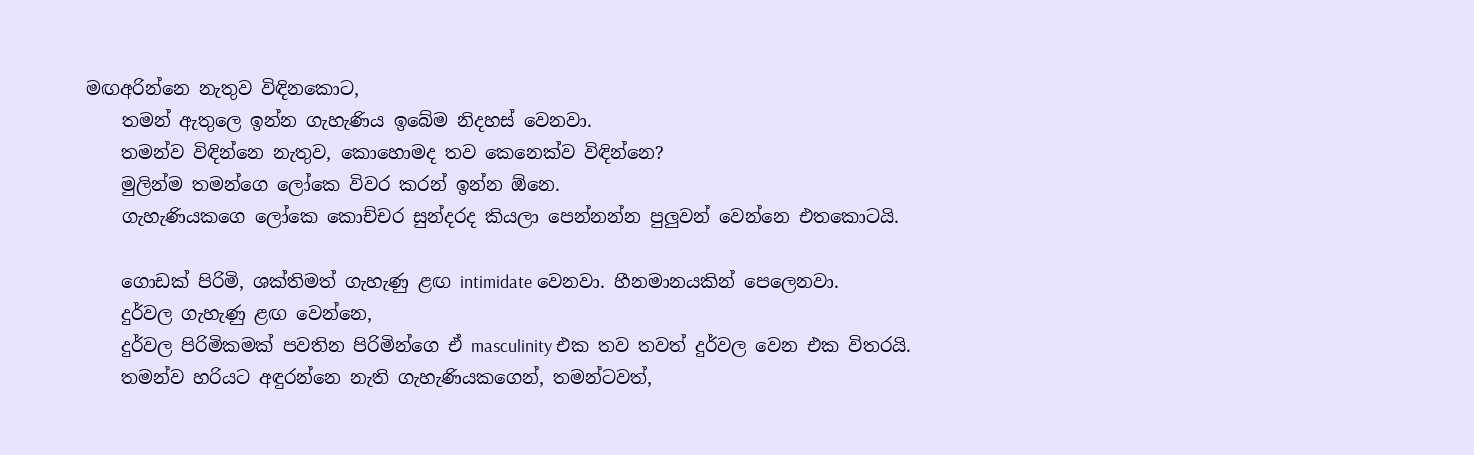මඟඅරින්නෙ නැතුව විඳිනකොට,
    තමන් ඇතුලෙ ඉන්න ගැහැණිය ඉබේම නිදහස් වෙනවා.
    තමන්ව විඳින්නෙ නැතුව, කොහොමද තව කෙනෙක්ව විඳින්නෙ?
    මුලින්ම තමන්ගෙ ලෝකෙ විවර කරන් ඉන්න ඕනෙ.
    ගැහැණියකගෙ ලෝකෙ කොච්චර සුන්දරද කියලා පෙන්නන්න පුලුවන් වෙන්නෙ එතකොටයි.

    ගොඩක් පිරිමි, ශක්තිමත් ගැහැණු ළඟ intimidate වෙනවා. හීනමානයකින් පෙලෙනවා.
    දුර්වල ගැහැණු ළඟ වෙන්නෙ,
    දුර්වල පිරිමිකමක් පවතින පිරිමින්ගෙ ඒ masculinity එක තව තවත් දුර්වල වෙන එක විතරයි.
    තමන්ව හරියට අඳුරන්නෙ නැති ගැහැණියකගෙන්, තමන්ටවත්,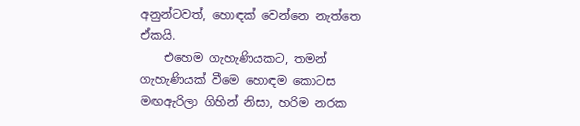අනුන්ටවත්, හොඳක් වෙන්නෙ නැත්තෙ ඒකයි.
    එහෙම ගැහැණියකට, තමන් ගැහැණියක් වීමෙ හොඳම කොටස මඟඇරිලා ගිහින් නිසා, හරිම නරක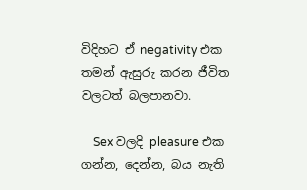විදිහට ඒ negativity එක තමන් ඇසුරු කරන ජීවිත වලටත් බලපානවා.

    Sex වලදි pleasure එක ගන්න, දෙන්න, බය නැති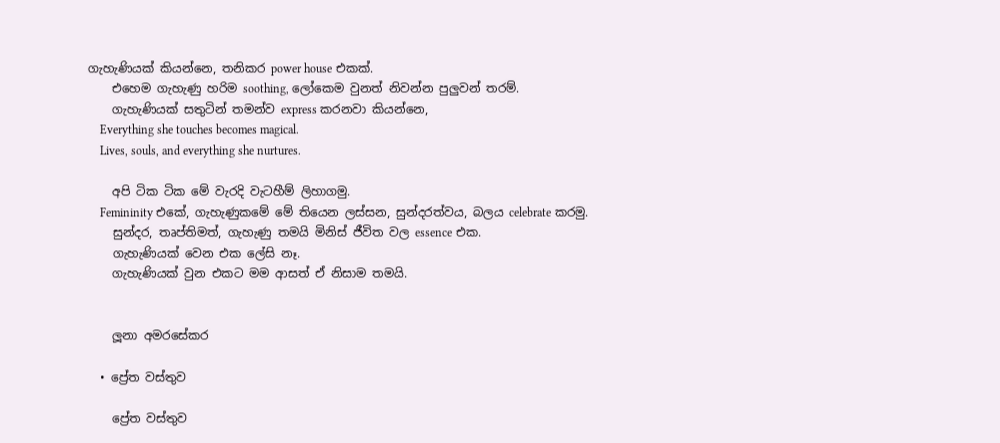ගැහැණියක් කියන්නෙ, තනිකර power house එකක්.
    එහෙම ගැහැණු හරිම soothing, ලෝකෙම වුනත් නිවන්න පුලුවන් තරම්.
    ගැහැණියක් සතුටින් තමන්ව express කරනවා කියන්නෙ,
    Everything she touches becomes magical.
    Lives, souls, and everything she nurtures.

    අපි ටික ටික මේ වැරදි වැටහීම් ලිහාගමු.
    Femininity එකේ, ගැහැණුක‍මේ මේ තියෙන ලස්සන, සුන්දරත්වය, බලය celebrate කරමු.
    සුන්දර, තෘප්තිමත්, ගැහැණු තමයි මිනිස් ජීවිත වල essence එක.
    ගැහැණියක් වෙන එක ලේසි නෑ.
    ගැහැණියක් වුන එකට මම ආසත් ඒ නිසාම තමයි.


    ලූනා අමරසේකර

  • ප්‍රේත වස්තුව

    ප්‍රේත වස්තුව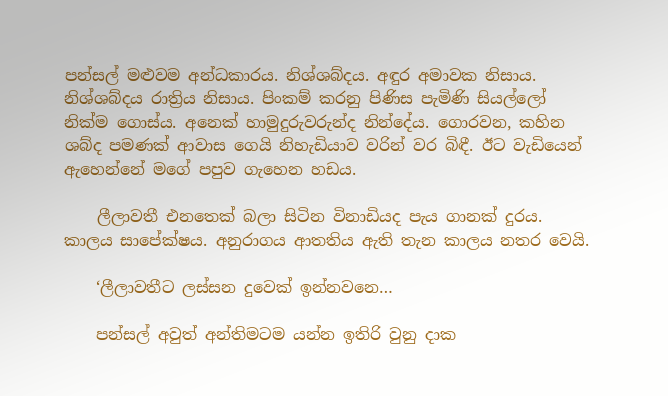පන්සල් මළුවම අන්ධකාරය. නිශ්ශබ්දය. අඳුර අමාවක නිසාය. නිශ්ශබ්දය රාත්‍රිය නිසාය. පිංකම් කරනු පිණිස පැමිණි සියල්ලෝ නික්ම ගොස්ය. අනෙක් හාමුදුරුවරුන්ද නින්දේය. ගොරවන, කහින ශබ්ද පමණක් ආවාස ගෙයි නිහැඩියාව වරින් වර බිඳී. ඊට වැඩියෙන් ඇහෙන්නේ මගේ පපුව ගැහෙන හඩය.

    ලීලාවතී එනතෙක් බලා සිටින විනාඩියද පැය ගානක් දුරය. කාලය සාපේක්ෂය. අනුරාගය ආතතිය ඇති තැන කාලය නතර වෙයි.

    ‘ලීලාවතීට ලස්සන දුවෙක් ඉන්නවනෙ…

    පන්සල් අවුත් අන්තිමටම යන්න ඉතිරි වුනු දාක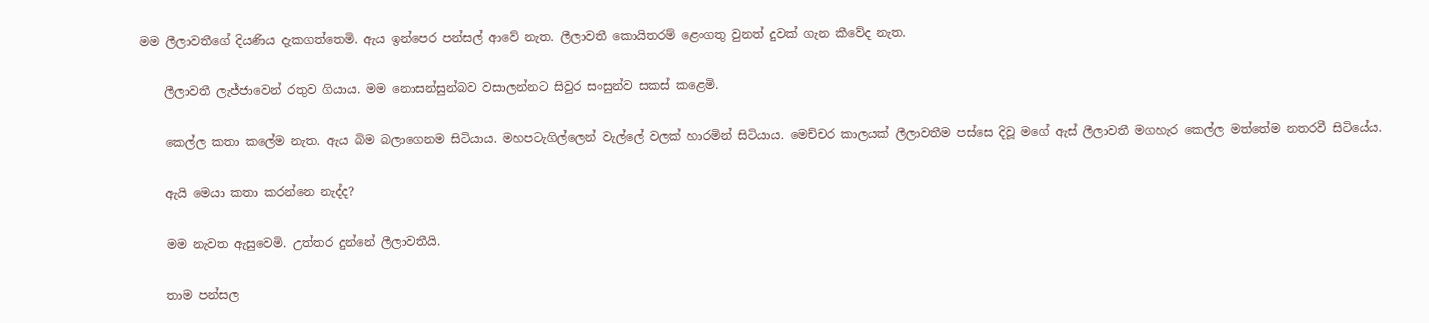මම ලීලාවතීගේ දියණිය දැකගත්තෙමි. ඇය ඉන්පෙර පන්සල් ආවේ නැත. ලීලාවතී කොයිතරම් ළෙංගතු වුනත් දුවක් ගැන කීවේද නැත.

    ලීලාවතී ලැජ්ජාවෙන් රතුව ගියාය. මම නොසන්සුන්බව වසාලන්නට සිවුර සංසුන්ව සකස් කළෙමි.

    කෙල්ල කතා කලේම නැත. ඇය බිම බලාගෙනම සිටියාය. මහපටැගිල්ලෙන් වැල්ලේ වලක් හාරමින් සිටියාය. මෙච්චර කාලයක් ලීලාවතීම පස්සෙ දිවූ මගේ ඇස් ලීලාවතී මගහැර කෙල්ල මත්තේම නතරවී සිටියේය.

    ඇයි මෙයා කතා කරන්නෙ නැද්ද?

    මම නැවත ඇසුවෙමි. උත්තර දුන්නේ ලීලාවතීයි.

    තාම පන්සල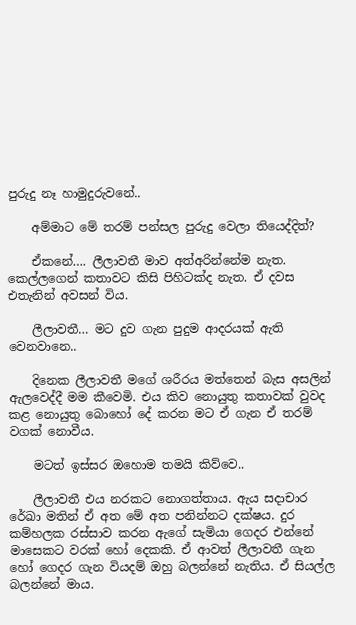පුරුදු නෑ හාමුදුරුවනේ..

    අම්මාට මේ තරම් පන්සල පුරුදු වෙලා තියෙද්දිත්?

    ඒකනේ…. ලීලාවතී මාව අත්අරින්නේම නැත. කෙල්ලගෙන් කතාවට කිසි පිහිටක්ද නැත. ඒ දවස එතැනින් අවසන් විය.

    ලීලාවතී… මට දුව ගැන පුදුම ආදරයක් ඇති වෙනවානෙ..

    දිනෙක ලීලාවතී මගේ ශරීරය මත්තෙන් බැස අසලින් ඇලවෙද්දී මම කීවෙමි. එය කිව නොයුතු කතාවක් වුවද කළ නොයුතු බොහෝ දේ කරන මට ඒ ගැන ඒ තරම් වගක් නොවීය.

    මටත් ඉස්සර ඔහොම තමයි කිව්වෙ..

    ලීලාවතී එය නරකට නොගත්තාය. ඇය සදාචාර රේඛා මතින් ඒ අත මේ අත පනින්නට දක්ෂය. දුර කම්හලක රස්සාව කරන ඇගේ සැමියා ගෙදර එන්නේ මාසෙකට වරක් හෝ දෙකකි. ඒ ආවත් ලීලාවතී ගැන හෝ ගෙදර ගැන ‍වියදම් ඔහු බලන්නේ නැතිය. ඒ සියල්ල බලන්නේ මාය.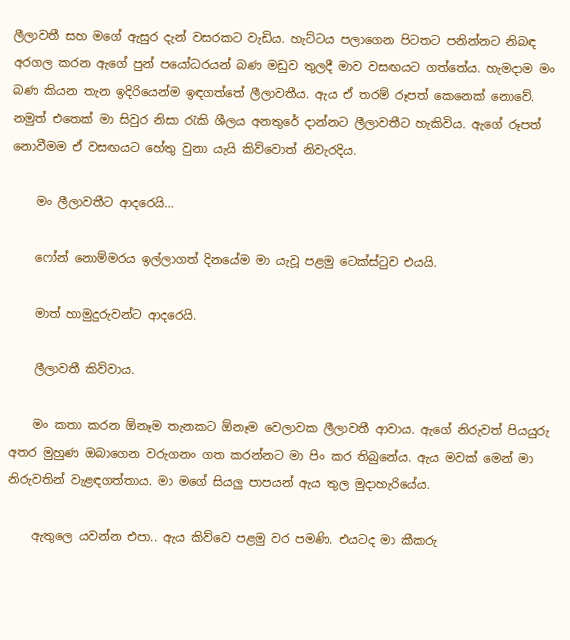ලීලාවතී සහ මගේ ඇසුර දැන් වසරකට වැඩිය. හැට්ටය පලාගෙන පිටතට පනින්නට නිබඳ අරගල කරන ඇගේ පුන් පයෝධරයන් බණ මඩුව තුලදී මාව වසඟයට ගත්තේය. හැමදාම මං බණ කියන තැන ඉදිරියෙන්ම ඉඳගත්තේ ලීලාවතීය. ඇය ඒ තරම් රූපත් කෙනෙක් නොවේ. නමුත් එතෙක් මා සිවුර නිසා රැකි ශීලය අනතුරේ දාන්නට ලීලාවතීට හැකිවිය. ඇගේ රූපත් නොවීමම ඒ වසඟයට හේතු වුනා යැයි කිව්වොත් නිවැරදිය.

    මං ලීලාවතීට ආදරෙයි…

    ෆෝන් නොම්මරය ඉල්ලාගත් දිනයේම මා යැවූ පළමු ටෙක්ස්ටුව එයයි.

    මාත් හාමුදුරුවන්ට ආදරෙයි.

    ලීලාවතී කිව්වාය.

    මං කතා කරන ඕනෑම තැනකට ඕනෑම වෙලාවක ලීලාවතී ආවාය. ඇගේ නිරුවත් පියයුරු අතර මුහුණ ඔබාගෙන වරුගනං ගත කරන්නට මා පිං කර තිබුනේය. ඇය මවක් මෙන් මා නිරුවතින් වැළඳගත්තාය. මා මගේ සියලු පාපයන් ඇය තුල මුදාහැරියේය.

    ඇතුලෙ යවන්න එපා.. ඇය කිව්වෙ පළමු වර පමණි. එයටද මා කීකරු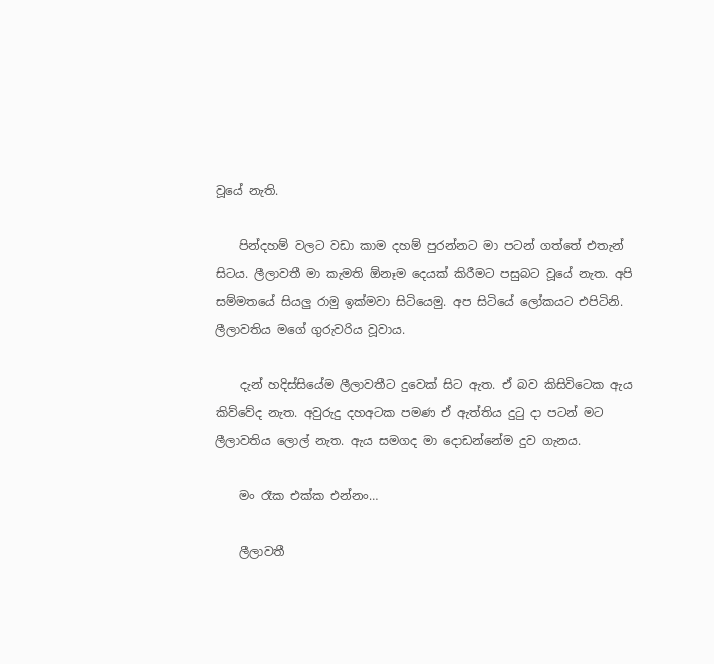වූයේ නැති.

    පින්දහම් වලට වඩා කාම දහම් පුරන්නට මා පටන් ගත්තේ එතැන් සිටය. ලීලාවතී මා කැමති ඕනෑම දෙයක් කිරීමට පසුබට වූයේ නැත. අපි සම්මතයේ සියලු රාමු ඉක්මවා සිටියෙමු. අප සිටියේ ලෝකයට එපිටිනි. ලීලාවතිය මගේ ගුරුවරිය වූවාය.

    දැන් හදිස්සියේම ලීලාවතීට දුවෙක් සිට ඇත. ඒ බව කිසිවිටෙක ඇය කිව්වේද නැත. අවුරුදු දහඅටක පමණ ඒ ඇත්තිය දුටු දා පටන් මට ලීලාවතිය ලොල් නැත. ඇය සමගද මා දොඩන්නේම දුව ගැනය.

    මං රෑක එක්ක එන්නං…

    ලීලාවතී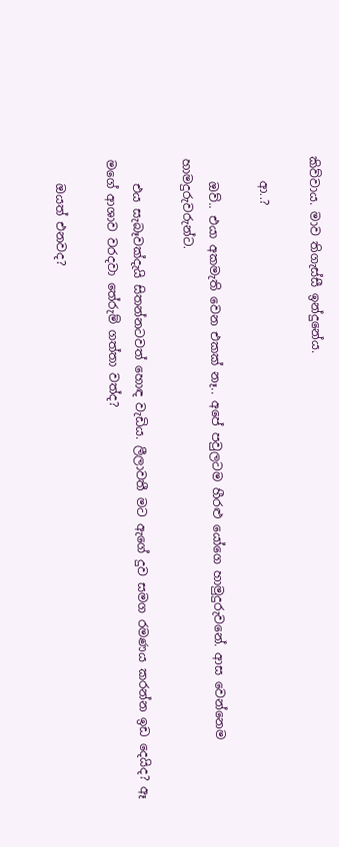කිව්වාය. මාව තිගැස්සී ඉන්දුනේය.

    ආ..?

    ඔව්.. එයා අකමැති වෙන එකක් නෑ.. අපේ පවුලටම හීරළු යෝගෙ හාමුදුරුවනේ. ආස වෙන්නෙම හාමදුරුවරුන්ට.

    එය සැබෑවක්දැයි සිතන්නටවත් හොඳ වැඩිය. ලීලාවතී මට ඇගේ දුව සමග රමණය කරන්න ඉඩ දෙයිද? ඈ මගේ ආශාව වරදවා තේරුම් ගත්තා වත්ද?

    ඔයත් එනවද?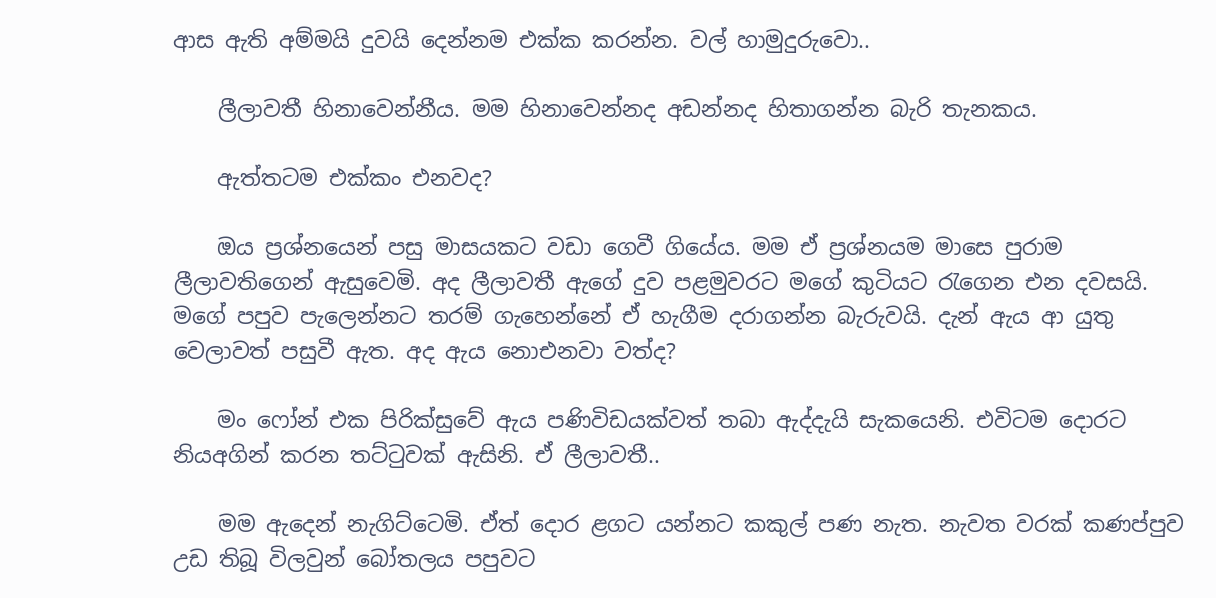ආස ඇති අම්මයි දුවයි දෙන්නම එක්ක කරන්න. වල් හාමුදුරුවො..

    ලීලාවතී හිනාවෙන්නීය. මම හිනාවෙන්නද අඩන්නද හිතාගන්න බැරි තැනකය.

    ඇත්තටම එක්කං එනවද?

    ඔය ප්‍රශ්නයෙන් පසු මාසයකට වඩා ගෙවී ගියේය. මම ඒ ප්‍රශ්නයම මාසෙ පුරාම ලීලාවතිගෙන් ඇසුවෙමි. අද ලීලාවතී ඇගේ දුව පළමුවරට මගේ කුටියට රැගෙන එන දවසයි. මගේ පපුව පැලෙන්නට තරම් ගැහෙන්නේ ඒ හැගීම දරාගන්න බැරුවයි. දැන් ඇය ආ යුතු වෙලාවත් පසුවී ඇත. අද ඇය නොඑනවා වත්ද?

    මං ෆෝන් එක පිරික්සුවේ ඇය පණිවිඩයක්වත් තබා ඇද්දැයි සැකයෙනි. එවිටම දොරට නියඅගින් කරන තට්ටුවක් ඇසිනි. ඒ ලීලාවතී..

    මම ඇදෙන් නැගිට්ටෙමි. ඒත් දොර ළගට යන්නට කකුල් පණ නැත. නැවත වරක් කණප්පුව උඩ තිබූ විලවුන් බෝතලය පපුවට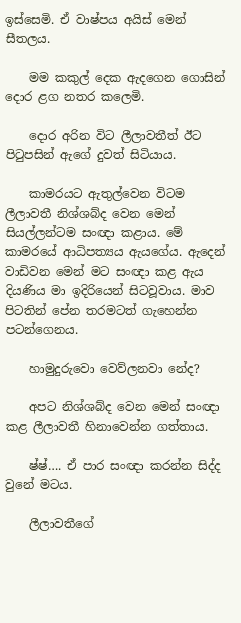ඉස්සෙමි. ඒ වාෂ්පය අයිස් මෙන් සීතලය.

    මම කකුල් දෙක ඇදගෙන ගොසින් දොර ළග නතර කලෙමි.

    දොර අරින විට ලීලාවතීත් ඊට පිටුපසින් ඇගේ දුවත් සිටියාය.

    කාමරයට ඇතුල්වෙන විටම ලීලාවතී නිශ්ශබ්ද වෙන මෙන් සියල්ලන්ටම සංඥා කළාය. මේ කාමරයේ ආධිපත්‍යය ඇයගේය. ඇදෙන් වාඩිවන මෙන් මට සංඥා කළ ඇය දියණිය මා ඉදිරියෙන් සිටවූවාය. මාව පිටතින් පේන තරමටත් ගැහෙන්න පටන්ගෙනය.

    හාමුදුරුවො වෙව්ලනවා නේද?

    අපට නිශ්ශබ්ද වෙන මෙන් සංඥා කළ ලීලාවතී හිනාවෙන්න ගත්තාය.

    ෂ්ෂ්…. ඒ පාර සංඥා කරන්න සිද්ද වුනේ මටය.

    ලීලාවතීගේ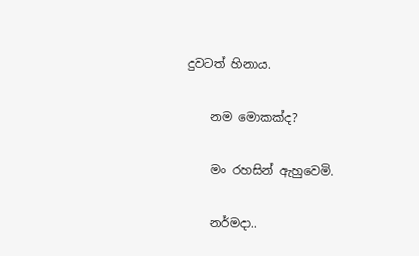දුවටත් හිනාය.

    නම මොකක්ද?

    මං රහසින් ඇහුවෙමි.

    නර්මදා..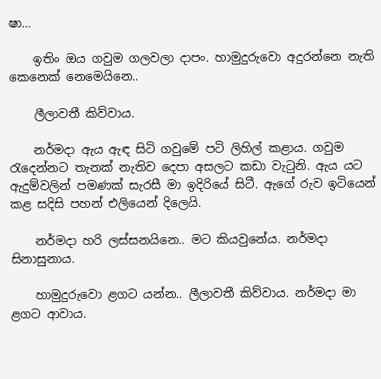ෂා…

    ඉතිං ඔය ගවුම ගලවලා දාපං. හාමුදුරුවො අදුරන්නෙ නැති කෙනෙක් නෙමෙයිනෙ..

    ලීලාවතී කිව්වාය.

    නර්මදා ඇය ඇඳ සිටි ගවුමේ පටි ලිහිල් කළාය. ගවුම රැදෙන්නට තැනක් නැතිව දෙපා අසලට කඩා වැටුනි. ඇය යට ඇදුම්වලින් පමණක් සැරසී මා ඉදිරියේ සිටී. ඇගේ රුව ඉටියෙන් කළ සදිසි පහන් එලියෙන් දිලෙයි.

    නර්මදා හරි ලස්සනයිනෙ.. මට කියවුනේය. නර්මදා සිනාසුනාය.

    හාමුදුරුවො ළගට යන්න.. ලීලාවතී කිව්වාය. නර්මදා මා ළගට ආවාය.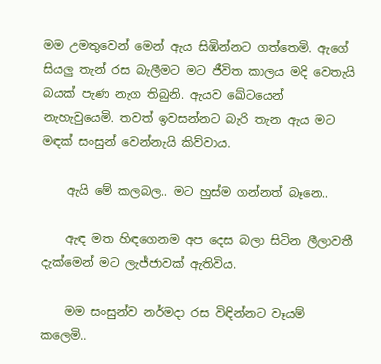මම උමතුවෙන් මෙන් ඇය සිඹින්නට ගත්තෙමි. ඇගේ සියලු තැන් රස බැලීමට මට ජීවිත කාලය මදි වෙතැයි බයක් පැණ නැග තිබුනි. ඇයව ඛේටයෙන් නැහැවුයෙමි. තවත් ඉවසන්නට බැරි තැන ඇය මට මඳක් සංසුන් වෙන්නැයි කිව්වාය.

    ඇයි මේ කලබල.. මට හුස්ම ගන්නත් බෑනෙ..

    ඇඳ මත හිඳගෙනම අප දෙස බලා සිටින ලීලාවතී දැක්මෙන් මට ලැජ්ජාවක් ඇතිවිය.

    මම සංසුන්ව නර්මදා රස විඳින්නට වෑයම් කලෙමි..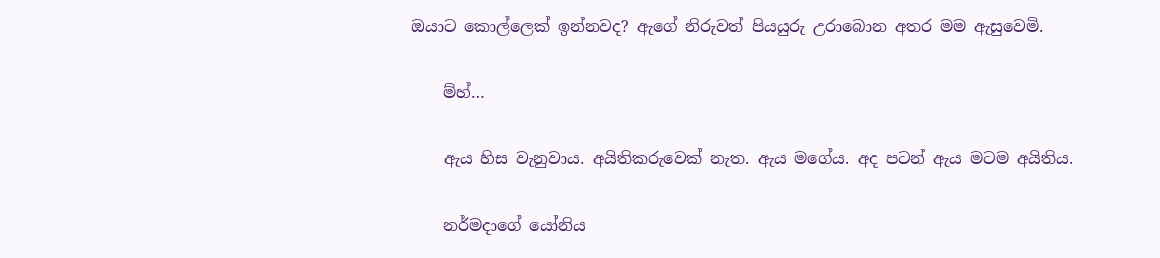ඔයාට කොල්ලෙක් ඉන්නවද? ඇගේ නිරුවත් පියයුරු උරාබොන අතර මම ඇසුවෙමි.

    ම්හ්…

    ඇය හිස වැනුවාය. අයිතිකරුවෙක් නැත. ඇය මගේය. අද පටන් ඇය මටම අයිතිය.

    නර්මදාගේ යෝනිය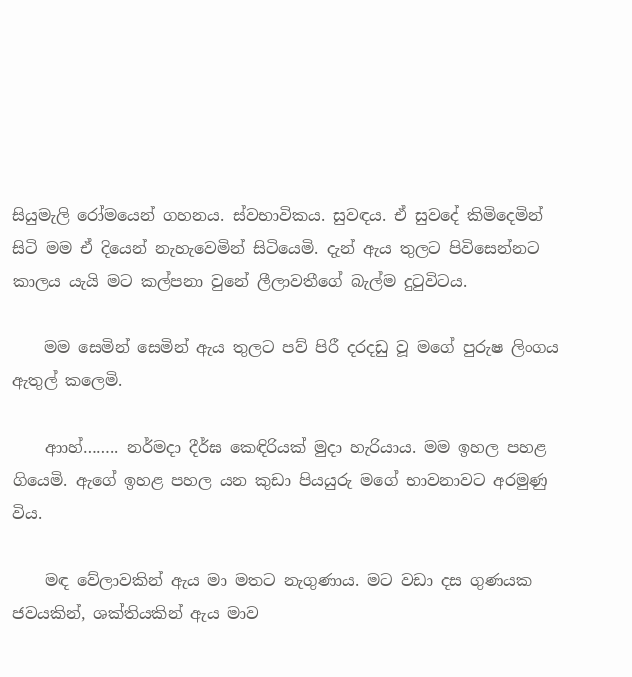සියුමැලි රෝමයෙන් ගහනය. ස්වභාවිකය. සුවඳය. ඒ සුවදේ කිමිදෙමින් සිටි මම ඒ දියෙන් නැහැවෙමින් සිටියෙමි. දැන් ඇය තුලට පිවිසෙන්නට කාලය යැයි මට කල්පනා වුනේ ලීලාවතීගේ බැල්ම දුටුවිටය.

    මම සෙමින් සෙමින් ඇය තුලට පව් පිරී දරදඩු වූ මගේ පුරුෂ ලිංගය ඇතුල් කලෙමි.

    ආාහ්…….. නර්මදා දීර්ඝ කෙඳිරියක් මුදා හැරියාය. මම ඉහල පහළ ගියෙමි. ඇගේ ඉහළ පහල යන කුඩා පියයුරු මගේ භාවනාවට අරමුණු විය.

    මඳ වේලාවකින් ඇය මා මතට නැගුණාය. මට වඩා දස ගුණයක ජවයකින්, ශක්තියකින් ඇය මාව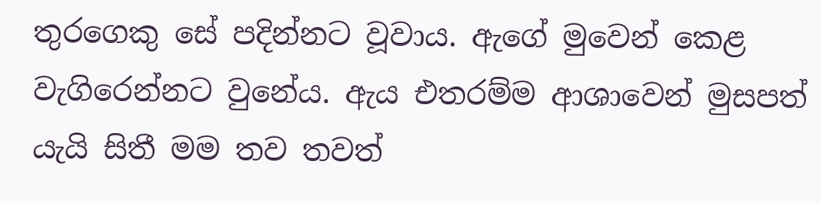තුරගෙකු සේ පදින්නට වූවාය. ඇගේ මුවෙන් කෙළ වැගිරෙන්නට වුනේය. ඇය එතරම්ම ආශාවෙන් මුසපත් යැයි සිතී මම තව තවත්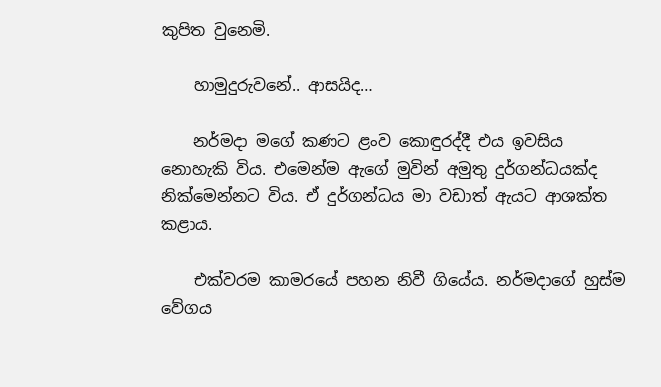කුපිත වුනෙමි.

    හාමුදුරුවනේ.. ආසයිද…

    නර්මදා මගේ කණට ළංව කොඳුරද්දී එය ඉවසිය නොහැකි විය. එමෙන්ම ඇගේ මුවින් අමුතු දුර්ගන්ධයක්ද නික්මෙන්නට විය. ඒ දුර්ගන්ධය මා වඩාත් ඇයට ආශක්ත කළාය.

    එක්වරම කාමරයේ පහන නිවී ගියේය. නර්මදාගේ හුස්ම වේගය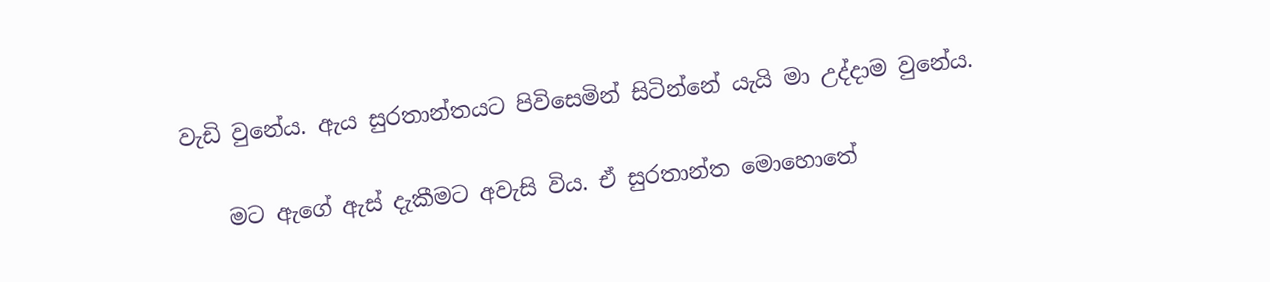වැඩි වුනේය. ඇය සුරතාන්තයට පිවිසෙමින් සිටින්නේ යැයි මා උද්දාම වුනේය.

    මට ඇගේ ඇස් දැකීමට අවැසි විය. ඒ සුරතාන්ත මොහොතේ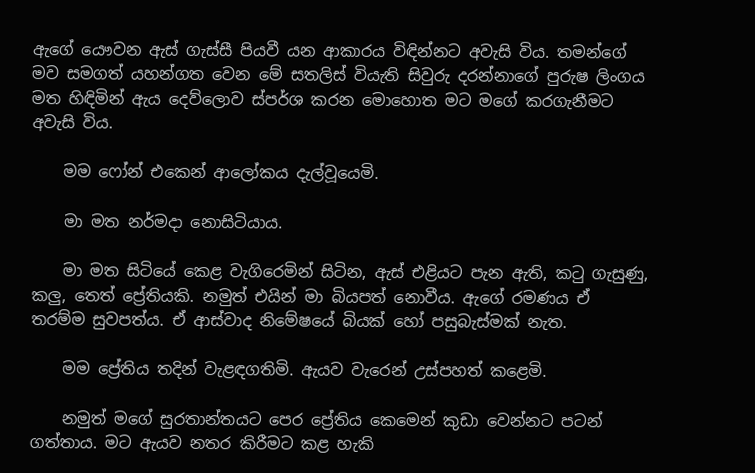ඇගේ යෞවන ඇස් ගැස්සී පියවී යන ආකාරය විඳින්නට අවැසි විය. තමන්ගේ මව සමගත් යහන්ගත වෙන මේ සතලිස් වියැති සිවුරු දරන්නාගේ පුරුෂ ලිංගය මත හිඳිමින් ඇය දෙව්ලොව ස්පර්ශ කරන මොහොත මට මගේ කරගැනීමට අවැසි විය.

    මම ෆෝන් එකෙන් ආලෝකය දැල්වූයෙමි.

    මා මත නර්මදා නොසිටියාය.

    මා මත සිටියේ කෙළ වැගිරෙමින් සිටින, ඇස් එළියට පැන ඇති, කටු ගැසුණු, කලු, තෙත් ප්‍රේතියකි. නමුත් එයින් මා බියපත් නොවීය. ඇගේ රමණය ඒ තරම්ම සුවපත්ය. ඒ ආස්වාද නිමේෂයේ බියක් හෝ පසුබැස්මක් නැත.

    මම ප්‍රේතිය තදින් වැළඳගතිමි. ඇයව වැරෙන් උස්පහත් කළෙමි.

    නමුත් මගේ සුරතාන්තයට පෙර ප්‍රේතිය කෙමෙන් කුඩා වෙන්නට පටන් ගත්තාය. මට ඇයව නතර කිරීමට කළ හැකි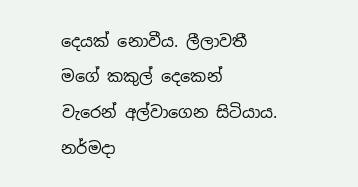දෙයක් නොවීය. ලීලාවතී මගේ කකුල් දෙකෙන් වැරෙන් අල්වාගෙන සිටියාය. නර්මදා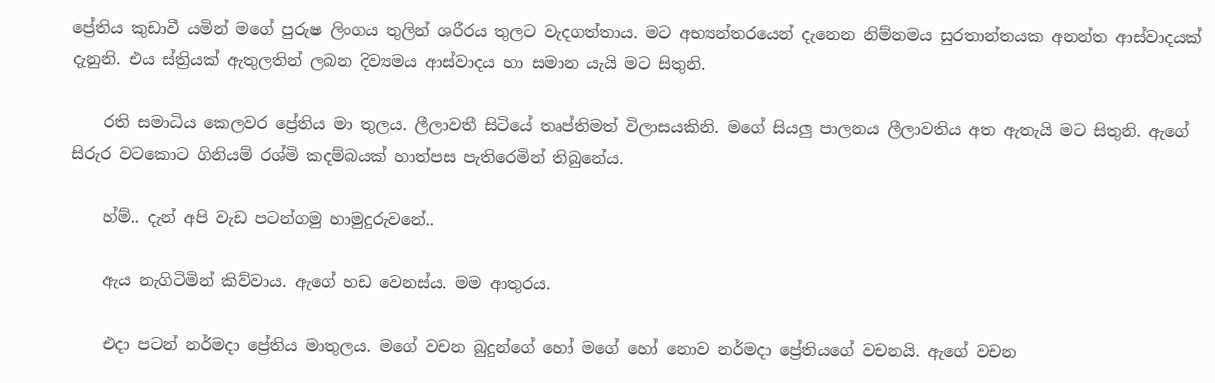ප්‍රේතිය කුඩාවී යමින් මගේ පුරුෂ ලිංගය තුලින් ශරීරය තුලට වැදගත්තාය. මට අභ්‍යන්තරයෙන් දැනෙන නිම්නමය සුරතාන්තයක අනන්ත ආස්වාදයක් දැනුනි. එය ස්ත්‍රියක් ඇතුලතින් ලබන දිව්‍යමය ආස්වාදය හා සමාන යැයි මට සිතුනි.

    රති සමාධිය කෙලවර ප්‍රේතිය මා තුලය. ලීලාවතී සිටියේ තෘප්තිමත් විලාසයකිනි. මගේ සියලු පාලනය ලීලාවතිය අත ඇතැයි මට සිතුනි. ඇගේ සිරුර වටකොට ගිනියම් රශ්මි කදම්බයක් හාත්පස පැතිරෙමින් තිබුනේය.

    හ්ම්.. දැන් අපි වැඩ පටන්ගමු හාමුදුරුවනේ..

    ඇය නැගිටිමින් කිව්වාය. ඇගේ හඩ වෙනස්ය. මම ආතුරය.

    එදා පටන් නර්මදා ප්‍රේතිය මාතුලය. මගේ වචන බුදුන්ගේ හෝ මගේ හෝ නොව නර්මදා ප්‍රේතියගේ වචනයි. ඇගේ වචන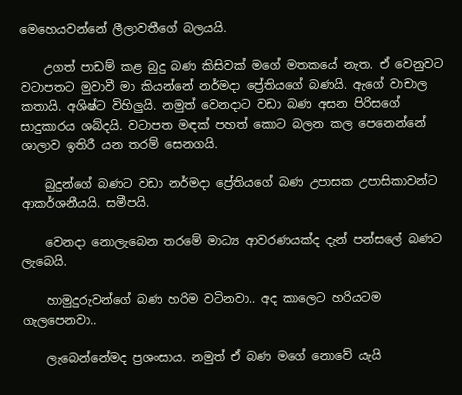මෙහෙයවන්නේ ලීලාවතීගේ බලයයි.

    උගත් පාඩම් කළ බුදු බණ කිසිවක් මගේ මතකයේ නැත. ඒ වෙනුවට වටාපතට මුවාවී මා කියන්නේ නර්මදා ප්‍රේතියගේ බණයි. ඇගේ වාචාල කතායි. අශිෂ්ට විහිලුයි. නමුත් වෙනදාට වඩා බණ අසන පිරිසගේ සාදුකාරය ශබ්දයි. වටාපත මඳක් පහත් කොට බලන කල පෙනෙන්නේ ශාලාව ඉතිරී යන තරම් සෙනගයි.

    බුදුන්ගේ බණට වඩා නර්මදා ප්‍රේතියගේ බණ උපාසක උපාසිකාවන්ට ආකර්ශනීයයි. සමීපයි.

    වෙනදා නොලැබෙන තරමේ මාධ්‍ය ආවරණයක්ද දැන් පන්සලේ බණට ලැබෙයි.

    හාමුදුරුවන්ගේ බණ හරිම වටිනවා.. අද කාලෙට හරියටම ගැලපෙනවා..

    ලැබෙන්නේමද ප්‍රශංසාය. නමුත් ඒ බණ මගේ නොවේ යැයි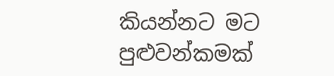කියන්නට මට පුළුවන්කමක්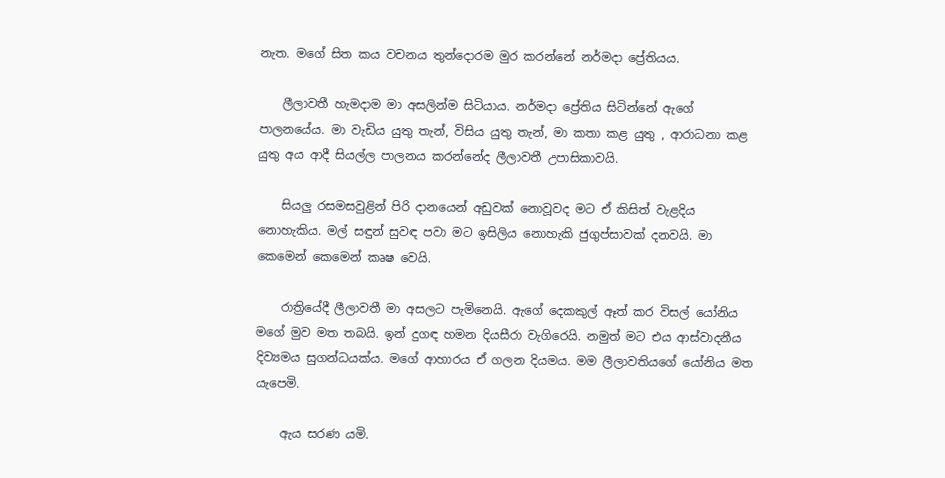නැත. මගේ සිත කය වචනය තුන්දොරම මුර කරන්නේ නර්මදා ප්‍රේතියය.

    ලීලාවතී හැමදාම මා අසලින්ම සිටියාය. නර්මදා ප්‍රේතිය සිටින්නේ ඇගේ පාලනයේය. මා වැඩිය යුතු තැන්, විසිය යුතු තැන්, මා කතා කළ යුතු , ආරාධනා කළ යුතු අය ආදී සියල්ල පාලනය කරන්නේද ලීලාවතී උපාසිකාවයි.

    සියලු රසමසවුළින් පිරි දානයෙන් අඩුවක් නොවූවද මට ඒ කිසිත් වැළදිය නොහැකිය. මල් සඳුන් සුවඳ පවා මට ඉසිලිය නොහැකි ජුගුප්සාවක් දනවයි. මා කෙමෙන් කෙමෙන් කෘෂ වෙයි.

    රාත්‍රියේදී ලීලාවතී මා අසලට පැමිනෙයි. ඇගේ දෙකකුල් ඈත් කර විසල් යෝනිය මගේ මුව මත තබයි. ඉන් දුගඳ හමන දියසීරා වැගිරෙයි. නමුත් මට එය ආස්වාදනීය දිව්‍යමය සුගන්ධයක්ය. මගේ ආහාරය ඒ ගලන දියමය. මම ලීලාවතියගේ යෝනිය මත යැපෙමි.

    ඇය සරණ යමි.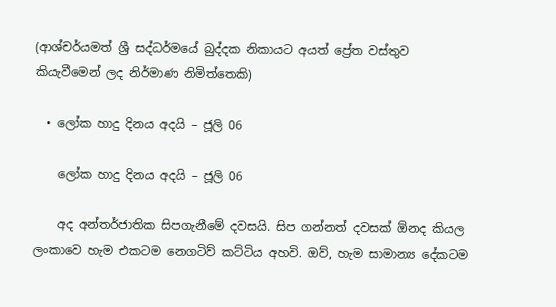(ආශ්චර්යමත් ශ්‍රී සද්ධර්මයේ බුද්දක නිකායට අයත් ප්‍රේත වස්තුව කියැවීමෙන් ලද නිර්මාණ නිමිත්තෙකි)

  • ලෝක හාදු දිනය අදයි – ජූලි 06

    ලෝක හාදු දිනය අදයි – ජූලි 06

    අද අන්තර්ජාතික සිපගැනීමේ දවසයි. සිප ගන්නත් දවසක් ඕනද කියල ලංකාවෙ හැම එකටම නෙගටිව් කට්ටිය අහවි. ඔව්, හැම සාමාන්‍ය දේකටම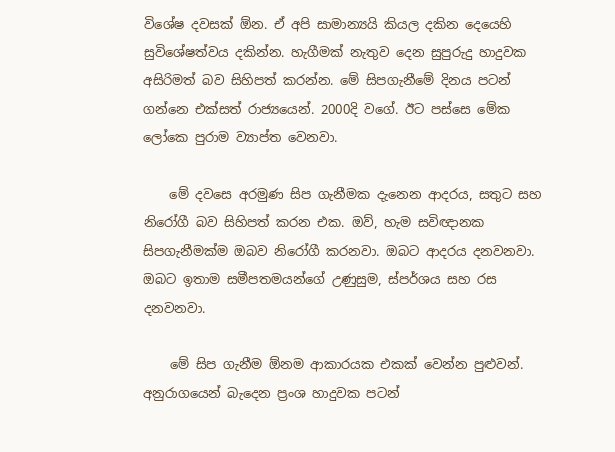විශේෂ දවසක් ඕන. ඒ අපි සාමාන්‍යයි කියල දකින දෙයෙහි සුවිශේෂත්වය දකින්න. හැගීමක් නැතුව දෙන සුපුරුදු හාදුවක අසිරිමත් බව සිහිපත් කරන්න. මේ සිපගැනීමේ දිනය පටන් ගන්නෙ එක්සත් රාජ්‍යයෙන්. 2000දි වගේ. ඊට පස්සෙ මේක ලෝකෙ පුරාම ව්‍යාප්ත වෙනවා.

    මේ දවසෙ අරමුණ සිප ගැනීමක දැනෙන ආදරය, සතුට සහ නිරෝගී බව සිහිපත් කරන එක. ඔව්, හැම සවිඥානක සිපගැනීමක්ම ඔබව නිරෝගී කරනවා. ඔබට ආදරය දනවනවා. ඔබට ඉතාම සමීපතමයන්ගේ උණුසුම, ස්පර්ශය සහ රස දනවනවා.

    මේ සිප ගැනීම ඕනම ආකාරයක එකක් වෙන්න පුළුවන්. අනුරාගයෙන් බැ‍‍‍දෙන ප්‍රංශ හාදුවක පටන්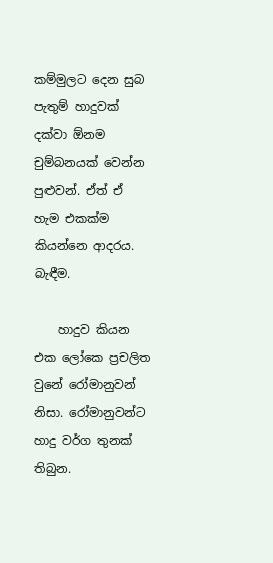කම්මුලට දෙන සුබ පැතුම් හාදුවක් දක්වා ඕනම චුම්බනයක් වෙන්න පුළුවන්. ඒත් ඒ හැම එකක්ම කියන්නෙ ආදරය. බැඳීම.

    හාදුව කියන එක ලෝකෙ ප්‍රචලිත වුනේ රෝමානුවන් නිසා. රෝමානුවන්ට හාදු වර්ග තුනක් තිබුන.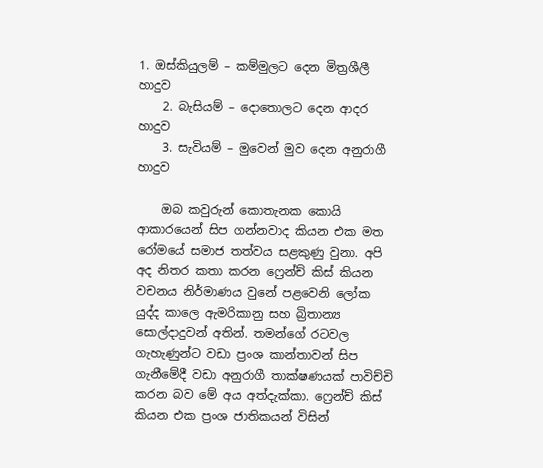1. ඔස්කියුලම් – කම්මුලට දෙන මිත්‍රශීලී හාදුව
    2. බැසියම් – දොතොලට දෙන ආදර හාදුව
    3. සැවියම් – මුවෙන් මුව දෙන අනුරාගී හාදුව

    ඔබ කවුරුන් කොතැනක කොයි ආකාරයෙන් සිප ගන්නවාද කියන එක මත රෝමයේ සමාජ තත්වය සළකුණු වුනා. අපි අද නිතර කතා කරන ෆ්‍රෙන්ච් කිස් කියන වචනය නිර්මාණය වුනේ පළවෙනි ලෝක යුද්ද කාලෙ ඇමරිකානු සහ බ්‍රිතාන්‍ය සොල්දාදුවන් අතින්. තමන්ගේ රටවල ගැහැණුන්ට වඩා ප්‍රංශ කාන්තාවන් සිප ගැනීමේදී වඩා අනුරාගී තාක්ෂණයක් පාවිච්චි කරන බව මේ අය අත්දැක්කා. ෆ්‍රෙන්ච් කිස් කියන එක ප්‍රංශ ජාතිකයන් විසින්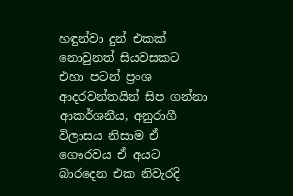හඳුන්වා දුන් එකක් නොවුනත් සියවසකට එහා පටන් ප්‍රංශ ආදරවන්තයින් සිප ගන්නා ආකර්ශනීය, අනුරාගී විලාසය නිසාම ඒ ගෞරවය ඒ අයට බාරදෙන එක නිවැරදි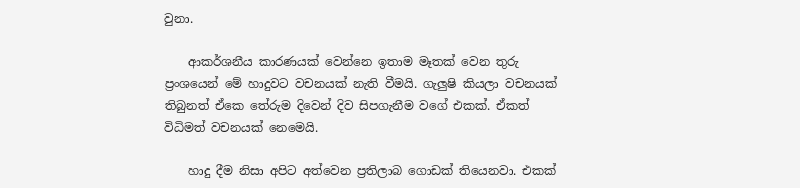වුනා.

    ආකර්ශනීය කාරණයක් වෙන්නෙ ඉතාම මෑතක් වෙන තුරු ප්‍රංශයෙන් මේ හාදුවට වචනයක් නැති වීමයි. ගැලුෂි කියලා වචනයක් තිබුනත් ඒකෙ තේරුම දිවෙන් දිව සිපගැනීම වගේ එකක්. ඒකත් විධිමත් වචනයක් නෙමෙයි.

    හාදු දීම නිසා අපිට අත්වෙන ප්‍රතිලාබ ගොඩක් තියෙනවා. එකක්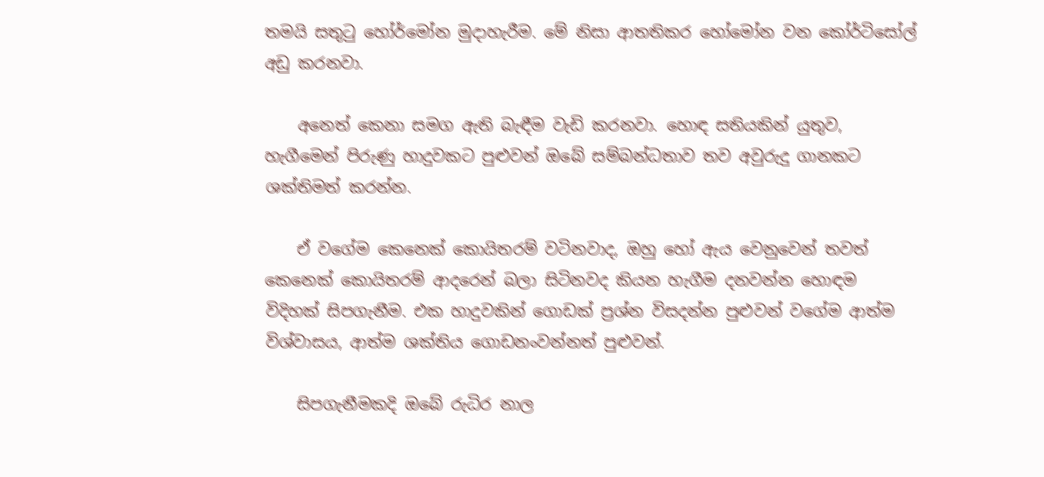තමයි සතුටු හෝර්මෝන මුදාහැරීම. මේ නිසා ආතතිකර හෝමෝන වන කෝර්ටිසෝල් අඩු කරනවා.

    අනෙත් කෙනා සමග ඇති බැඳීම වැඩි කරනවා. හොඳ සතියකින් යුතුව, හැගීමෙන් පිරුණු හාදුවකට පුළුවන් ඔබේ සම්බන්ධතාව තව අවුරුදු ගානකට ශක්තිමත් කරන්න.

    ඒ වගේම කෙනෙක් කොයිතරම් වටිනවාද, ඔහු හෝ ඇය වෙනුවෙන් තවත් කෙනෙක් කොයිතරම් ආදරෙන් බලා සිටිනවද කියන හැගීම දනවන්න හොඳම විදිහක් සිපගැනීම. එක හාදුවකින් ගොඩක් ප්‍රශ්න විසදන්න පුළුවන් වගේම ආත්ම විශ්වාසය, ආත්ම ශක්තිය ගොඩනංවන්නත් පුළුවන්.

    සිපගැනීමකදි ඔබේ රුධිර නාල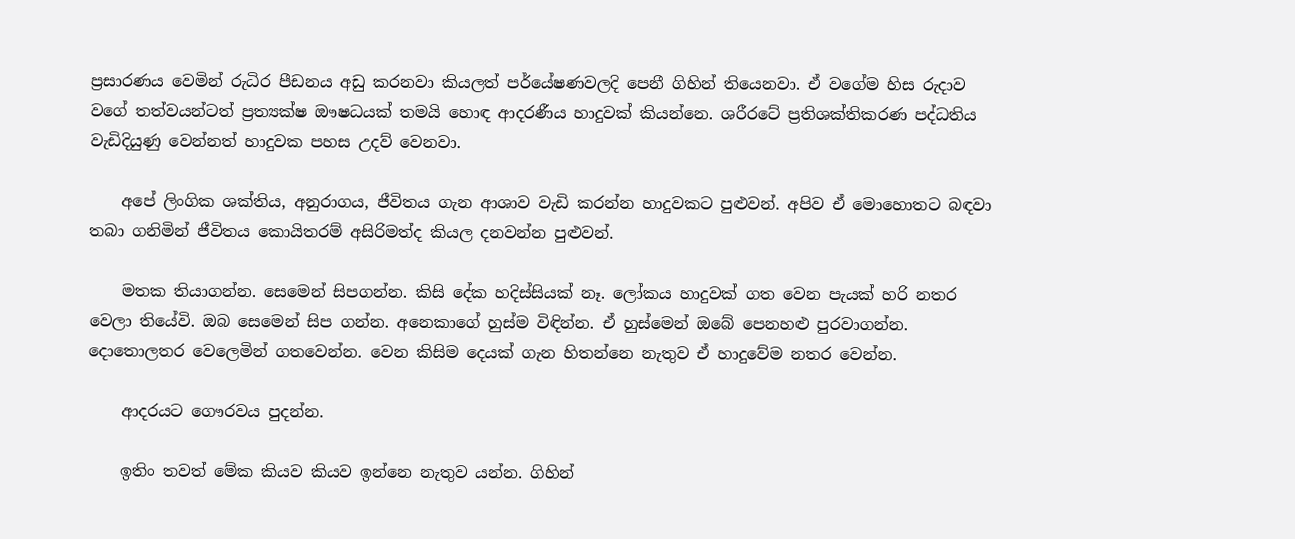ප්‍රසාරණය වෙමින් රුධිර පීඩනය අඩු කරනවා කියලත් පර්යේෂණවලදි පෙනී ගිහින් තියෙනවා. ඒ වගේම හිස රුදාව වගේ තත්වයන්ටත් ප්‍රත්‍යක්ෂ ඖෂධයක් තමයි හොඳ ආදරණීය හාදුවක් කියන්නෙ. ශරීරටේ ප්‍රතිශක්තිකරණ පද්ධතිය වැඩිදියුණු වෙන්නත් හාදුවක පහස උදව් වෙනවා.

    අපේ ලිංගික ශක්තිය, අනුරාගය, ජීවිතය ගැන ආශාව වැඩි කරන්න හාදුවකට පුළුවන්. අපිව ඒ මොහොතට බඳවා තබා ගනිමින් ජීවිතය කොයිතරම් අසිරිමත්ද කියල දනවන්න පුළුවන්.

    මතක තියාගන්න. සෙමෙන් සිපගන්න. කිසි දේක හදිස්සියක් නෑ. ලෝකය හාදුවක් ගත වෙන පැයක් හරි නතර වෙලා තියේවි. ඔබ සෙමෙන් සිප ගන්න. අනෙකාගේ හුස්ම විඳින්න. ඒ හුස්මෙන් ඔබේ පෙනහළු පුරවාගන්න. දොතොලතර වෙලෙමින් ගතවෙන්න. වෙන කිසිම දෙයක් ගැන හිතන්නෙ නැතුව ඒ හාදුවේම නතර වෙන්න.

    ආදරයට ගෞරවය පුදන්න.

    ඉතිං තවත් මේක කියව කියව ඉන්නෙ නැතුව යන්න. ගිහින්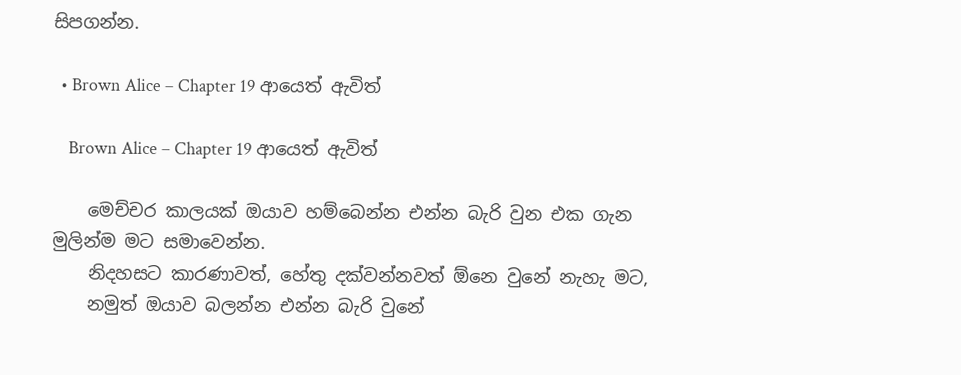සිපගන්න.

  • Brown Alice – Chapter 19 ආයෙත් ඇවිත්

    Brown Alice – Chapter 19 ආයෙත් ඇවිත්

    මෙච්චර කාලයක් ඔයාව හම්බෙන්න එන්න බැරි වුන එක ගැන මුලින්ම මට සමාවෙන්න.
    නිදහසට කාරණාවත්, හේතු දක්වන්නවත් ඕනෙ වුනේ නැහැ මට,
    නමුත් ඔයාව බලන්න එන්න බැරි වුනේ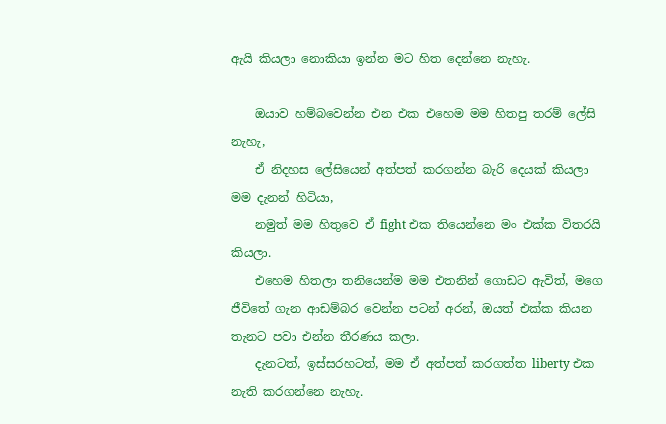ඇයි කියලා නොකියා ඉන්න මට හිත දෙන්නෙ නැහැ.

    ඔයාව හම්බවෙන්න එන එක එහෙම මම හිතපු තරම් ලේසි නැහැ,
    ඒ නිදහස ලේසියෙන් අත්පත් කරගන්න බැරි දෙයක් කියලා මම දැනන් හිටියා,
    නමුත් මම හිතුවෙ ඒ fight එක තියෙන්නෙ මං එක්ක විතරයි කියලා.
    එහෙම හිතලා තනියෙන්ම මම එතනින් ගොඩට ඇවිත්, මගෙ ජීවිතේ ගැන ආඩම්බර වෙන්න පටන් අරන්, ඔයත් එක්ක කියන තැනට පවා එන්න තීරණය කලා.
    දැනටත්, ඉස්සරහටත්, මම ඒ අත්පත් කරගත්ත liberty එක නැති කරගන්නෙ නැහැ.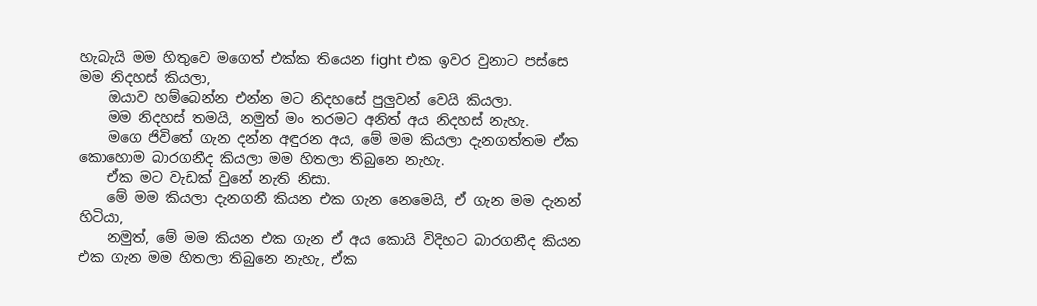හැබැයි මම හිතුවෙ මගෙත් එක්ක තියෙන fight එක ඉවර වුනාට පස්සෙ මම නිදහස් කියලා,
    ඔයාව හම්බෙන්න එන්න මට නිදහසේ පුලුවන් වෙයි කියලා.
    මම නිදහස් තමයි, නමුත් මං තරමට අනිත් අය නිදහස් නැහැ.
    මගෙ ජිවිතේ ගැන දන්න අඳුරන අය, මේ මම කියලා දැනගත්තම ඒක කොහොම බාරගනීද කියලා මම හිතලා තිබුනෙ නැහැ.
    ඒක මට වැඩක් වුනේ නැති නිසා.
    මේ මම කියලා දැනගනී කියන එක ගැන නෙමෙයි, ඒ ගැන මම දැනන් හිටියා,
    නමුත්, මේ මම කියන එක ගැන ඒ අය කොයි විදිහට බාරගනීද කියන එක ගැන මම හිතලා තිබුනෙ නැහැ, ඒක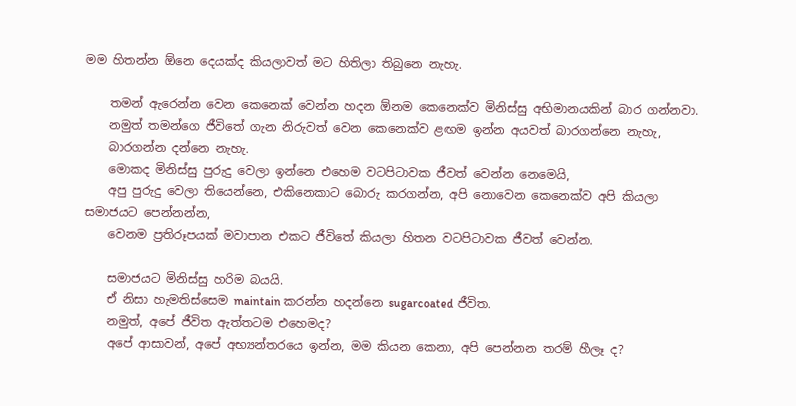මම හිතන්න ඕනෙ දෙයක්ද කියලාවත් මට හිතිලා තිබුනෙ නැහැ.

    තමන් ඇරෙන්න වෙන කෙනෙක් වෙන්න හදන ඕනම කෙනෙක්ව මිනිස්සු අභිමානයකින් බාර ගන්නවා.
    නමුත් තමන්ගෙ ජීවිතේ ගැන නිරුවත් වෙන කෙනෙක්ව ළඟම ඉන්න අයවත් බාරගන්නෙ නැහැ,
    බාරගන්න දන්නෙ නැහැ.
    මොකද මිනිස්සු පුරුදු වෙලා ඉන්නෙ එහෙම වටපිටාවක ජීවත් වෙන්න නෙමෙයි,
    අපු පුරුදු වෙලා තියෙන්නෙ, එකිනෙකාට බොරු කරගන්න, අපි නොවෙන කෙනෙක්ව අපි කියලා සමාජයට පෙන්නන්න,
    වෙනම ප්‍රතිරූපයක් මවාපාන එකට ජීවිතේ කියලා හිතන වටපිටාවක ජීවත් වෙන්න.

    සමාජයට මිනිස්සු හරිම බයයි.
    ඒ නිසා හැමතිස්සෙම maintain කරන්න හදන්නෙ sugarcoated ජීවිත.
    නමුත්, අපේ ජීවිත ඇත්තටම එහෙමද?
    අපේ ආසාවන්, අපේ අභ්‍යන්තරයෙ ඉන්න, මම කියන කෙනා, අපි පෙන්නන තරම් හීලෑ ද?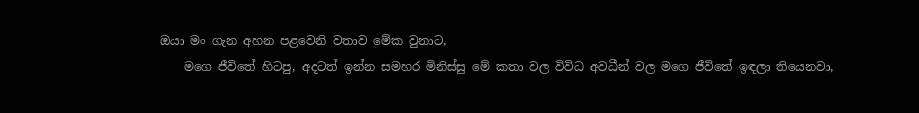ඔයා මං ගැන අහන පළවෙනි වතාව මේක වුනාට,
    මගෙ ජීවිතේ හිටපු, අදටත් ඉන්න සමහර මිනිස්සු මේ කතා වල විවිධ අවධීන් වල මගෙ ජීවිතේ ඉඳලා තියෙනවා,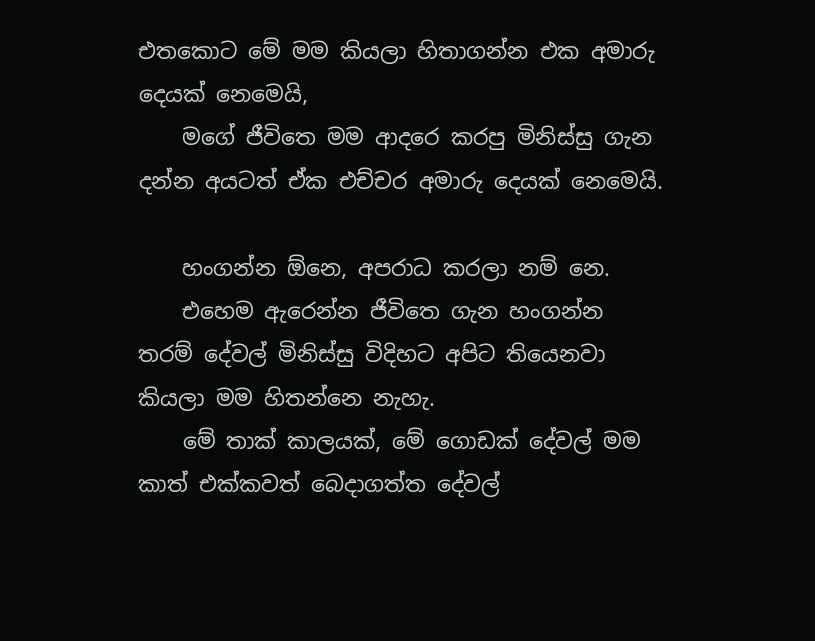එතකොට මේ මම කියලා හිතාගන්න එක අමාරු දෙයක් නෙමෙයි,
    මගේ ජීවිතෙ මම ආදරෙ කරපු මිනිස්සු ගැන දන්න අයටත් ඒක එච්චර අමාරු දෙයක් නෙමෙයි.

    හංගන්න ඕනෙ, අපරාධ කරලා නම් නෙ.
    එහෙම ඇරෙන්න ජීවිතෙ ගැන හංගන්න තරම් දේවල් මිනිස්සු විදිහට අපිට තියෙනවා කියලා මම හිතන්නෙ නැහැ.
    මේ තාක් කාලයක්, මේ ගොඩක් දේවල් මම කාත් එක්කවත් බෙදාගත්ත දේවල්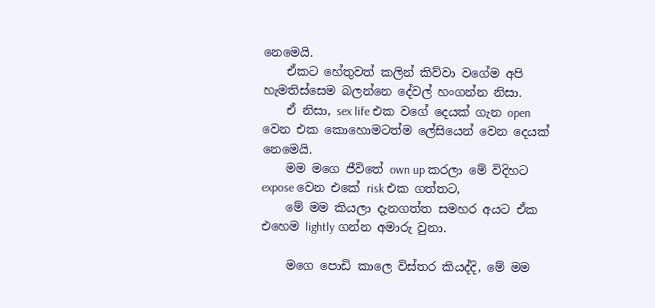නෙමෙයි.
    ඒකට හේතුවත් කලින් කිව්වා වගේම අපි හැමතිස්සෙම බලන්නෙ දේවල් හංගන්න නිසා.
    ඒ නිසා, sex life එක වගේ දෙයක් ගැන open වෙන එක කොහොමටත්ම ලේසියෙන් වෙන දෙයක් නෙමෙයි.
    මම මගෙ ජීවිතේ own up කරලා මේ විදිහට expose වෙන එකේ risk එක ගත්තට,
    මේ මම කියලා දැනගත්‍ත සමහර අයට ඒක එහෙම lightly ගන්න අමාරු වුනා.

    මගෙ පොඩි කාලෙ විස්තර කියද්දි, මේ මම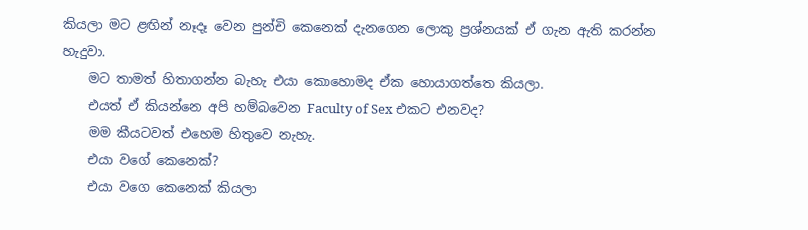කියලා මට ළඟින් නෑදෑ වෙන පුන්චි කෙනෙක් දැනගෙන ලොකු ප්‍රශ්නයක් ඒ ගැන ඇති කරන්න හැදුවා.
    මට තාමත් හිතාගන්න බැහැ එයා කොහොමද ඒක හොයාගත්තෙ කියලා.
    එයත් ඒ කියන්නෙ අපි හම්බවෙන Faculty of Sex එකට එනවද?
    මම කීයටවත් එහෙම හිතුවෙ නැහැ.
    එයා වගේ කෙනෙක්?
    එයා වගෙ කෙනෙක් කියලා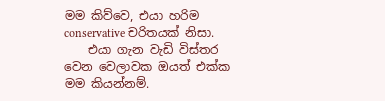මම කිව්වෙ, එයා හරිම conservative චරිතයක් නිසා.
    එයා ගැන වැඩි විස්තර වෙන වෙලාවක ඔයත් එක්ක මම කියන්නම්.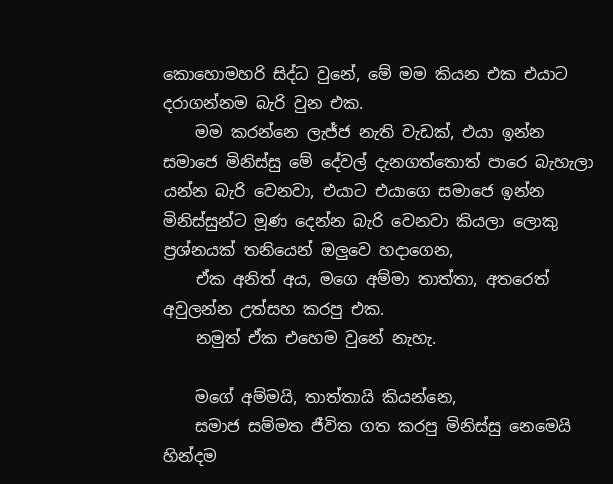කොහොමහරි සිද්ධ වුනේ, මේ මම කියන එක එයාට දරාගන්නම බැරි වුන එක.
    මම කරන්නෙ ලැජ්ජ නැති වැඩක්, එයා ඉන්න සමාජෙ මිනිස්සු මේ දේවල් දැනගත්තොත් පාරෙ බැහැලා යන්න බැරි වෙනවා, එයාට එයාගෙ සමාජෙ ඉන්න මිනිස්සුන්ට මූණ දෙන්න බැරි වෙනවා කියලා ලොකු ප්‍රශ්නයක් තනියෙන් ඔලුවෙ හදාගෙන,
    ඒක අනිත් අය, මගෙ අම්මා තාත්තා, අතරෙත් අවුලන්න උත්සහ කරපු එක.
    නමුත් ඒක එහෙම වුනේ නැහැ.

    මගේ අම්මයි, තාත්තායි කියන්නෙ,
    සමාජ සම්මත ජීවිත ගත කරපු මිනිස්සු නෙමෙයි හින්දම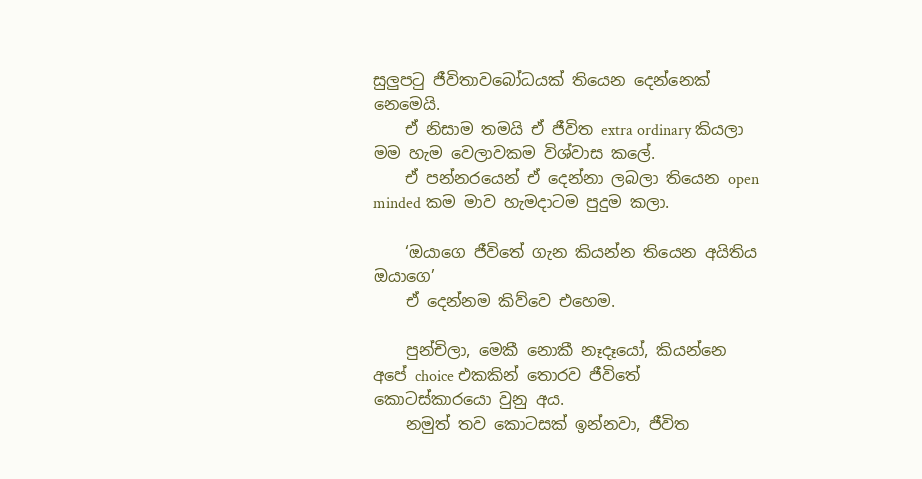සුලුපටු ජීවිතාවබෝධයක් තියෙන දෙන්නෙක් නෙමෙයි.
    ඒ නිසාම තමයි ඒ ජීවිත extra ordinary කියලා මම හැම වෙලාවකම විශ්වාස කලේ.
    ඒ පන්නරයෙන් ඒ දෙන්නා ලබලා තියෙන open minded කම මාව හැමදාටම පුදුම කලා.

    ‘ඔයාගෙ ජීවිතේ ගැන කියන්න තියෙන අයිතිය ඔයාගෙ’
    ඒ දෙන්නම කිව්වෙ එහෙම.

    පුන්චිලා, මෙකී නොකී නෑදෑයෝ, කියන්නෙ අපේ choice එකකින් තොරව ජීවිතේ කොටස්කාරයො වුනු අය.
    නමුත් තව කොටසක් ඉන්නවා, ජීවිත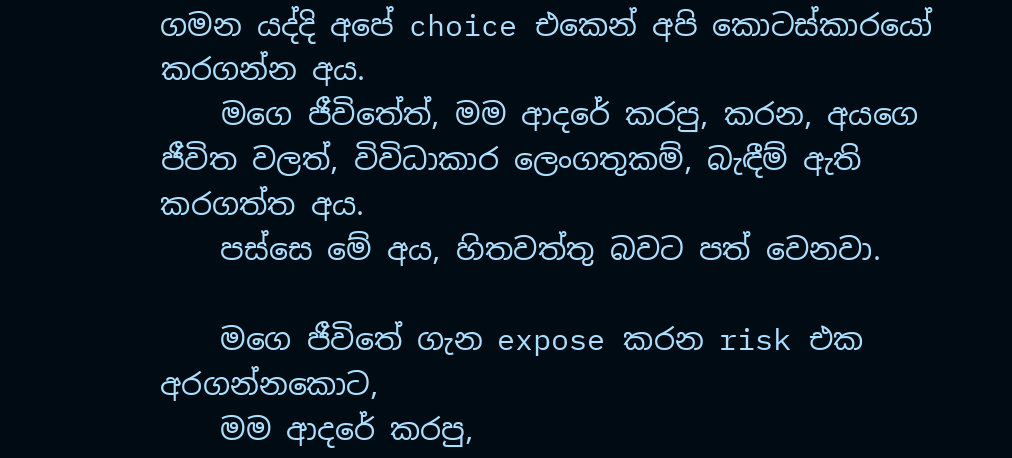ගමන යද්දි අපේ choice එකෙන් අපි කොටස්කාරයෝ කරගන්න අය.
    මගෙ ජීවිතේත්, මම ආදරේ කරපු, කරන, අයගෙ ජීවිත වලත්, විවිධාකාර ලෙංගතුකම්, බැඳීම් ඇති කරගත්ත අය.
    පස්සෙ මේ අය, හිතවත්තු බවට පත් වෙනවා.

    මගෙ ජීවිතේ ගැන expose කරන risk එක අරගන්නකොට,
    මම ආදරේ කරපු,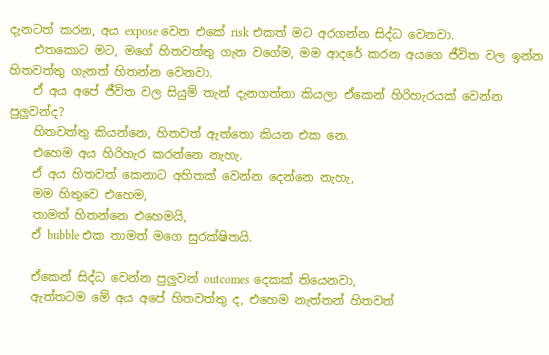දැනටත් කරන, අය expose වෙන එකේ risk එකත් මට අරගන්න සිද්ධ වෙනවා.
    එතකොට මට, මගේ හිතවත්තු ගැන වගේම, මම ආදරේ කරන අයගෙ ජීවිත වල ඉන්න හිතවත්තු ගැනත් හිතන්න වෙනවා.
    ඒ අය අපේ ජීවිත වල සියුම් තැන් දැනගත්තා කියලා ඒකෙන් හිරිහැරයක් වෙන්න පුලුවන්ද?
    හිතවත්තු කියන්නෙ, හිතවත් ඇත්තො කියන එක නෙ.
    එහෙම අය හිරිහැර කරන්නෙ නැහැ.
    ඒ අය හිතවත් කෙනාට අහිතක් වෙන්න දෙන්නෙ නැහැ,
    මම හිතුවෙ එහෙම,
    තාමත් හිතන්නෙ එහෙමයි,
    ඒ bubble එක තාමත් මගෙ සුරක්ෂිතයි.

    ඒකෙන් සිද්ධ වෙන්න පුලුවන් outcomes දෙකක් තියෙනවා,
    ඇත්තටම මේ අය අපේ හිතවත්තු ද, එහෙම නැත්තන් හිතවත්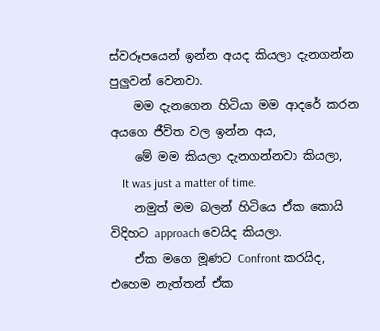ස්වරූපයෙන් ඉන්න අයද කියලා දැනගන්න පුලුවන් වෙනවා.
    මම දැනගෙන හිටියා මම ආදරේ කරන අයගෙ ජීවිත වල ඉන්න අය,
    මේ මම කියලා දැනගන්නවා කියලා,
    It was just a matter of time.
    නමුත් මම බලන් හිටියෙ ඒක කොයි විදිහට approach වෙයිද කියලා.
    ඒක මගෙ මූණට Confront කරයිද, එහෙම නැත්තන් ඒක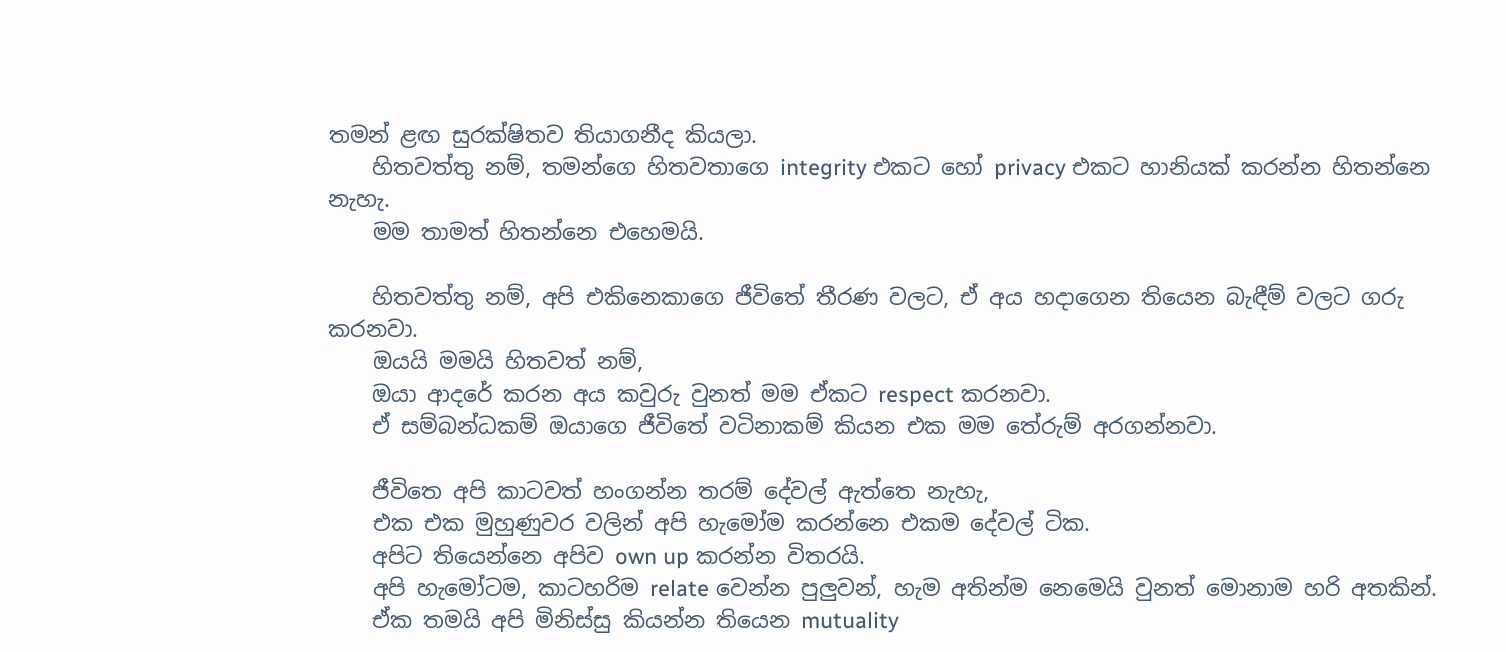තමන් ළඟ සුරක්ෂිතව තියාගනීද කියලා.
    හිතවත්තු නම්, තමන්ගෙ හිතවතාගෙ integrity එකට හෝ privacy එකට හානියක් කරන්න හිතන්නෙ නැහැ.
    මම තාමත් හිතන්නෙ එහෙමයි.

    හිතවත්තු නම්, අපි එකිනෙකාගෙ ජීවිතේ තීරණ වලට, ඒ අය හදාගෙන තියෙන බැඳීම් වලට ගරු කරනවා.
    ඔයයි මමයි හිතවත් නම්,
    ඔයා ආදරේ කරන අය කවුරු වුනත් මම ඒකට respect කරනවා.
    ඒ සම්බන්ධකම් ඔයාගෙ ජීවිතේ වටිනාකම් කියන එක මම තේරුම් අරගන්නවා.

    ජීවිතෙ අපි කාටවත් හංගන්න තරම් දේවල් ඇත්තෙ නැහැ,
    එක එක මුහුණුවර වලින් අපි හැමෝම කරන්නෙ එකම දේවල් ටික.
    අපිට තියෙන්නෙ අපිව own up කරන්න විතරයි.
    අපි හැමෝටම, කාටහරිම relate වෙන්න පුලුවන්, හැම අතින්ම නෙමෙයි වුනත් මොනාම හරි අතකින්.
    ඒක තමයි අපි මිනිස්සු කියන්න තියෙන mutuality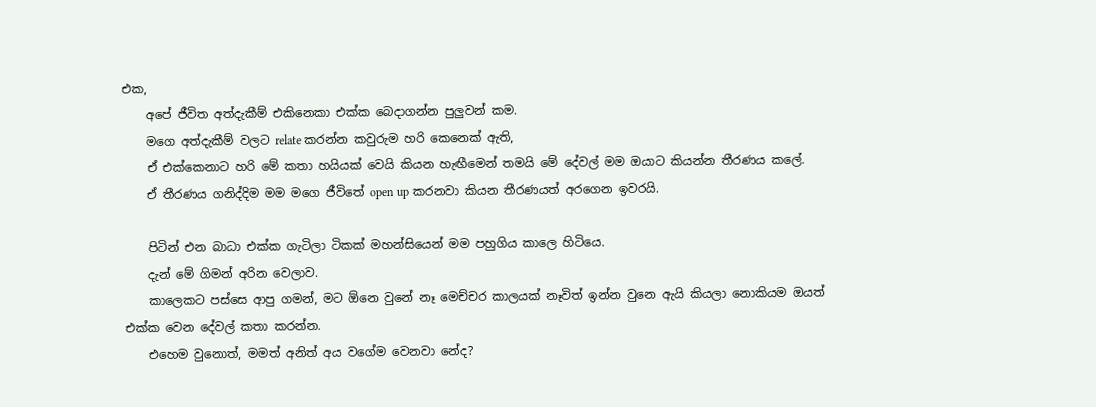එක,
    අපේ ජීවිත අත්දැකීම් එකිනෙකා එක්ක බෙදාගන්න පුලුවන් කම.
    මගෙ අත්දැකීම් වලට relate කරන්න කවුරුම හරි කෙනෙක් ඇති,
    ඒ එක්කෙනාට හරි මේ කතා හයියක් වෙයි කියන හැඟීමෙන් තමයි මේ දේවල් මම ඔයාට කියන්න තීරණය කලේ.
    ඒ තීරණය ගනිද්දිම මම මගෙ ජීවිතේ open up කරනවා කියන තීරණයත් අරගෙන ඉවරයි.

    පිටින් එන බාධා එක්ක ගැටිලා ටිකක් මහන්සියෙන් මම පහුගිය කාලෙ හිටියෙ.
    දැන් මේ ගිමන් අරින වෙලාව.
    කාලෙකට පස්සෙ ආපු ගමන්, මට ඕනෙ වුනේ නෑ මෙච්චර කාලයක් නෑවිත් ඉන්න වුනෙ ඇයි කියලා නොකියම ඔයත් එක්ක වෙන දේවල් කතා කරන්න.
    එහෙම වුනොත්, මමත් අනිත් අය වගේම වෙනවා නේද?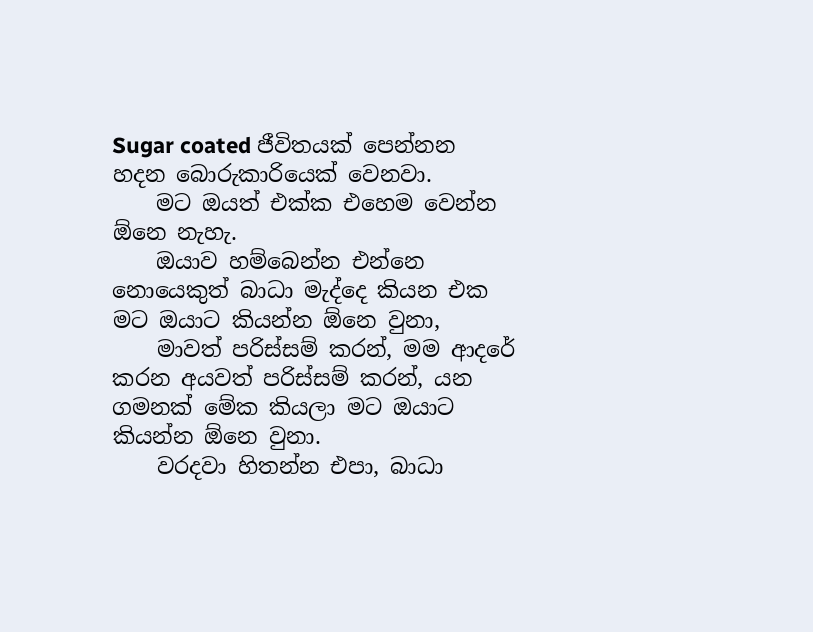Sugar coated ජීවිතයක් පෙන්නන හදන බොරුකාරියෙක් වෙනවා.
    මට ඔයත් එක්ක එහෙම වෙන්න ඕනෙ නැහැ.
    ඔයාව හම්බෙන්න එන්නෙ නොයෙකුත් බාධා මැද්දෙ කියන එක මට ඔයාට කියන්න ඕනෙ වුනා,
    මාවත් පරිස්සම් කරන්, මම ආදරේ කරන අයවත් පරිස්සම් කරන්, යන ගමනක් මේක කියලා මට ඔයාට කියන්න ඕනෙ වුනා.
    වරදවා හිතන්න එපා, බාධා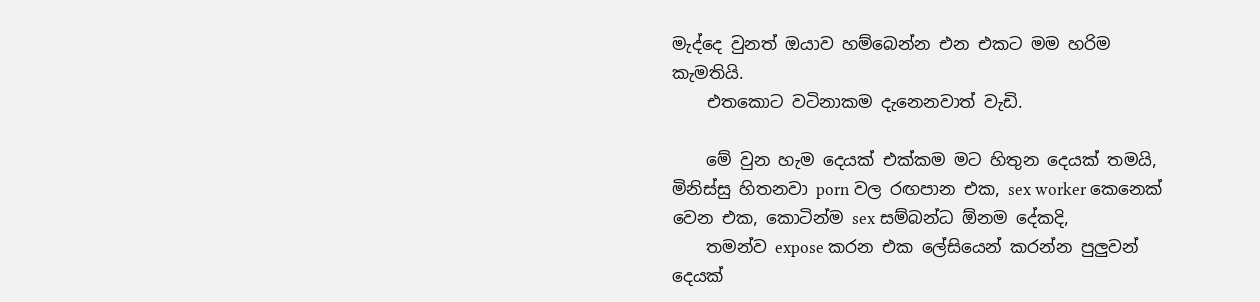මැද්දෙ වුනත් ඔයාව හම්බෙන්න එන එකට මම හරිම කැමතියි.
    එතකොට වටිනාකම දැනෙනවාත් වැඩි.

    මේ වුන හැම දෙයක් එක්කම මට හිතුන දෙයක් තමයි, මිනිස්සු හිතනවා porn වල රඟපාන එක, sex worker කෙනෙක් වෙන එක, කොටින්ම sex සම්බන්ධ ඕනම දේකදි,
    තමන්ව expose කරන එක ලේසියෙන් කරන්න පුලුවන් දෙයක්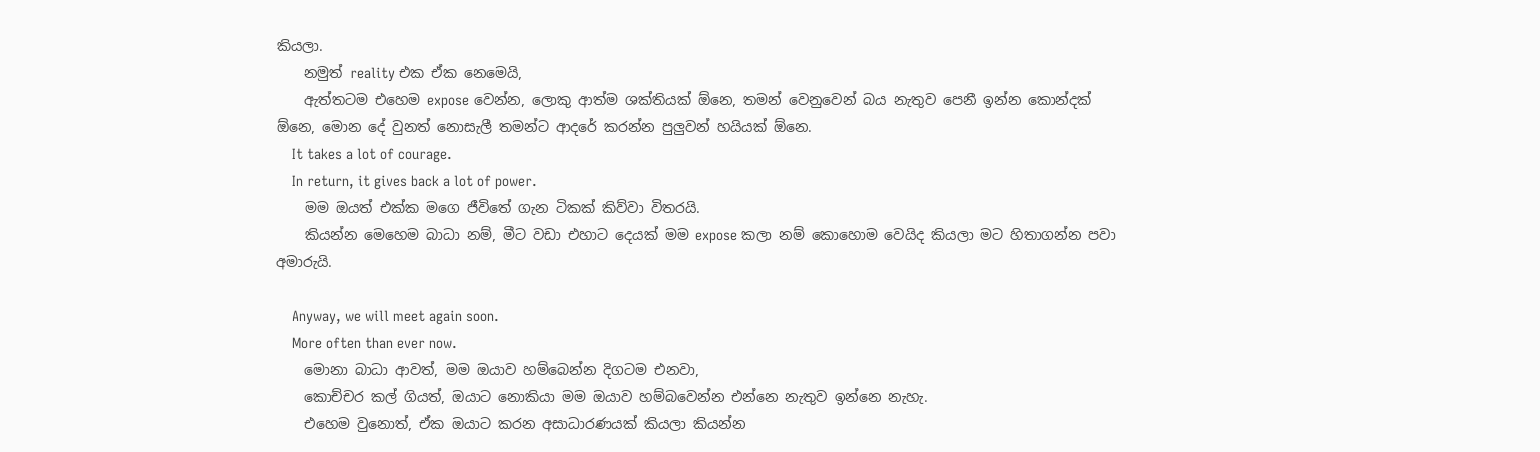කියලා.
    නමුත් reality එක ඒක නෙමෙයි,
    ඇත්‍තටම එහෙම expose වෙන්න, ලොකු ආත්ම ශක්තියක් ඕනෙ, තමන් වෙනුවෙන් බය නැතුව පෙනී ඉන්න කොන්දක් ඕනෙ, මොන දේ වුනත් නොසැලී තමන්ට ආදරේ කරන්න පුලුවන් හයියක් ඕනෙ.
    It takes a lot of courage.
    In return, it gives back a lot of power.
    මම ඔයත් එක්ක මගෙ ජීවිතේ ගැන ටිකක් කිව්වා විතරයි.
    කියන්න මෙහෙම බාධා නම්, මීට වඩා එහාට දෙයක් මම expose කලා නම් කොහොම වෙයිද කියලා මට හිතාගන්න පවා අමාරුයි.

    Anyway, we will meet again soon.
    More often than ever now.
    මොනා බාධා ආවත්, මම ඔයාව හම්බෙන්න දිගටම එනවා,
    කොච්චර කල් ගියත්, ඔයාට නොකියා මම ඔයාව හම්බවෙන්න එන්නෙ නැතුව ඉන්නෙ නැහැ.
    එහෙම වුනොත්, ඒක ඔයාට කරන අසාධාරණයක් කියලා කියන්න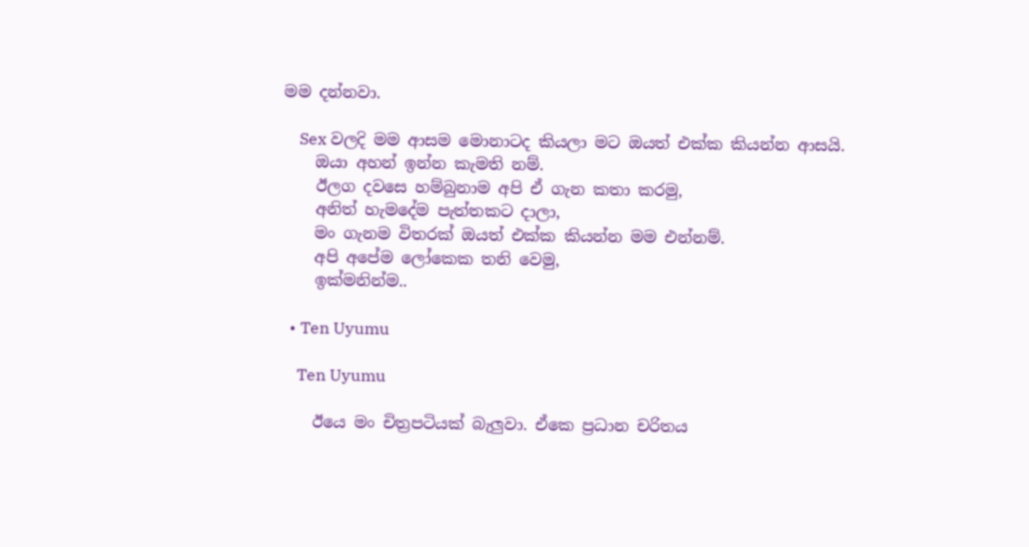මම දන්නවා.

    Sex වලදි මම ආසම මොනාටද කියලා මට ඔයත් එක්ක කියන්න ආසයි.
    ඔයා අහන් ඉන්න කැමති නම්.
    ඊලග දවසෙ හම්බුනාම අපි ඒ ගැන කතා කරමු,
    අනිත් හැමදේම පැත්තකට දාලා,
    මං ගැනම විතරක් ඔයත් එක්ක කියන්න මම එන්නම්.
    අපි අපේම ලෝකෙක තනි වෙමු,
    ඉක්මනින්ම..

  • Ten Uyumu

    Ten Uyumu

    ඊයෙ මං චිත්‍රපටියක් බැලුවා. ඒකෙ ප්‍රධාන චරිතය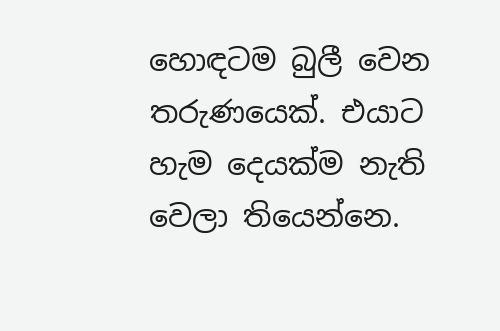හොඳටම බුලී වෙන තරුණයෙක්. එයාට හැම දෙයක්ම නැති වෙලා තියෙන්නෙ.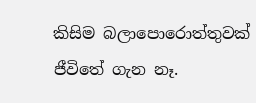කිසිම බලාපොරොත්තුවක් ජීවිතේ ගැන නෑ.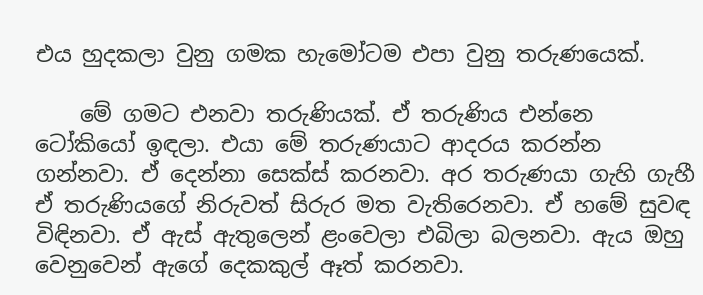එය හුදකලා වුනු ගමක හැමෝටම එපා වුනු තරුණයෙක්.

    මේ ගමට එනවා තරුණියක්. ඒ තරුණිය එන්නෙ ටෝකියෝ ඉඳලා. එයා මේ තරුණයාට ආදරය කරන්න ගන්නවා. ඒ දෙන්නා සෙක්ස් කරනවා. අර තරුණයා ගැහි ගැහී ඒ තරුණියගේ නිරුවත් සිරුර මත වැතිරෙනවා. ඒ හමේ සුවඳ විඳිනවා. ඒ ඇස් ඇතුලෙන් ළංවෙලා එබිලා බලනවා. ඇය ඔහු වෙනුවෙන් ඇගේ දෙකකුල් ඈත් කරනවා.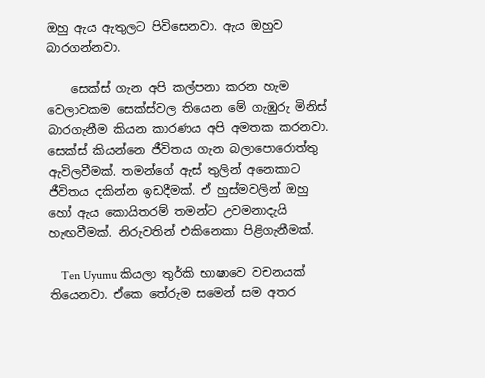ඔහු ඇය ඇතුලට පිවිසෙනවා. ඇය ඔහුව බාරගන්නවා.

    සෙක්ස් ගැන අපි කල්පනා කරන හැම වෙලාවකම සෙක්ස්වල තියෙන මේ ගැඹුරු මිනිස් බාරගැනීම කියන කාරණය අපි අමතක කරනවා. සෙක්ස් කියන්නෙ ජීවිතය ගැන බලාපොරොත්තු ඇවිලවීමක්. තමන්ගේ ඇස් තුලින් අනෙකාට ජීවිතය දකින්න ඉඩ‍දීමක්. ඒ හුස්මවලින් ඔහු හෝ ඇය කොයිතරම් තමන්ට උවමනාදැයි හැඟවීමක්. නිරුවතින් එකිනෙකා පිළිගැනීමක්.

    Ten Uyumu කියලා තුර්කි භාෂාවෙ වචනයක් තියෙනවා. ඒකෙ තේරුම සමෙන් සම අතර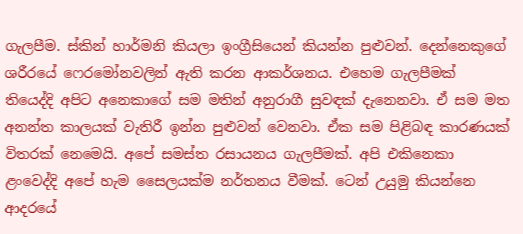ගැලපීම. ස්කින් හාර්මනි කියලා ඉංග්‍රීසියෙන් කියන්න පුළුවන්. දෙන්නෙකුගේ ශරීරයේ ෆෙරමෝනවලින් ඇති කරන ආකර්ශනය. එහෙම ගැලපීමක් තියෙද්දි අපිට අනෙකාගේ සම මතින් අනුරාගී සුවඳක් දැනෙනවා. ඒ සම මත අනන්ත කාලයක් වැතිරී ඉන්න පුළුවන් වෙනවා. ඒක සම පිළිබඳ කාරණයක් විතරක් නෙමෙයි. අපේ සමස්ත රසායනය ගැලපීමක්. අපි එකිනෙකා ළංවෙද්දි අපේ හැම සෛලයක්ම නර්තනය වීමක්. ටෙන් උයුමු කියන්නෙ ආදරයේ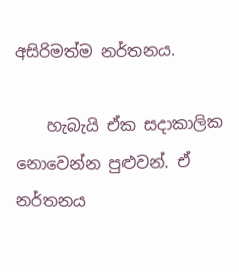අසිරිමත්ම නර්තනය.

    හැබැයි ඒක සදාකාලික නොවෙන්න පුළුවන්. ඒ නර්තනය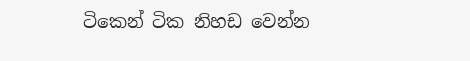ටිකෙන් ටික නිහඩ වෙන්න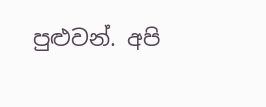පුළුවන්. අපි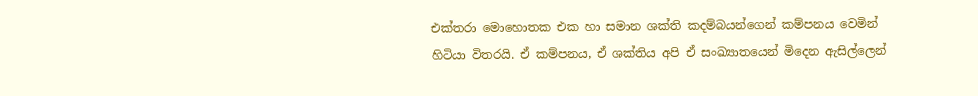එක්තරා මොහොතක එක හා සමාන ශක්ති කදම්බයන්ගෙන් කම්පනය වෙමින් හිටියා විතරයි. ඒ කම්පනය, ඒ ශක්තිය අපි ඒ සංඛ්‍යාතයෙන් මිදෙන ඇසිල්ලෙන්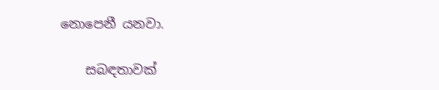නොපෙනී යනවා.

    සබඳතාවක්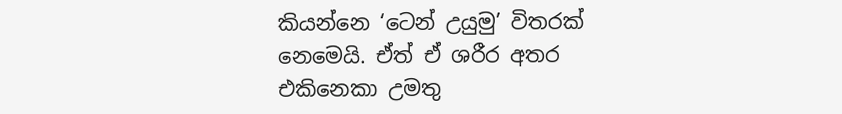කියන්නෙ ‘ටෙන් උයුමු’ විතරක් නෙමෙයි. ඒත් ඒ ශරීර අතර එකිනෙකා උමතු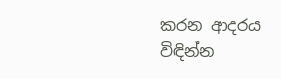කරන ආදරය විඳින්න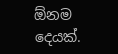ඕනම දෙයක්.